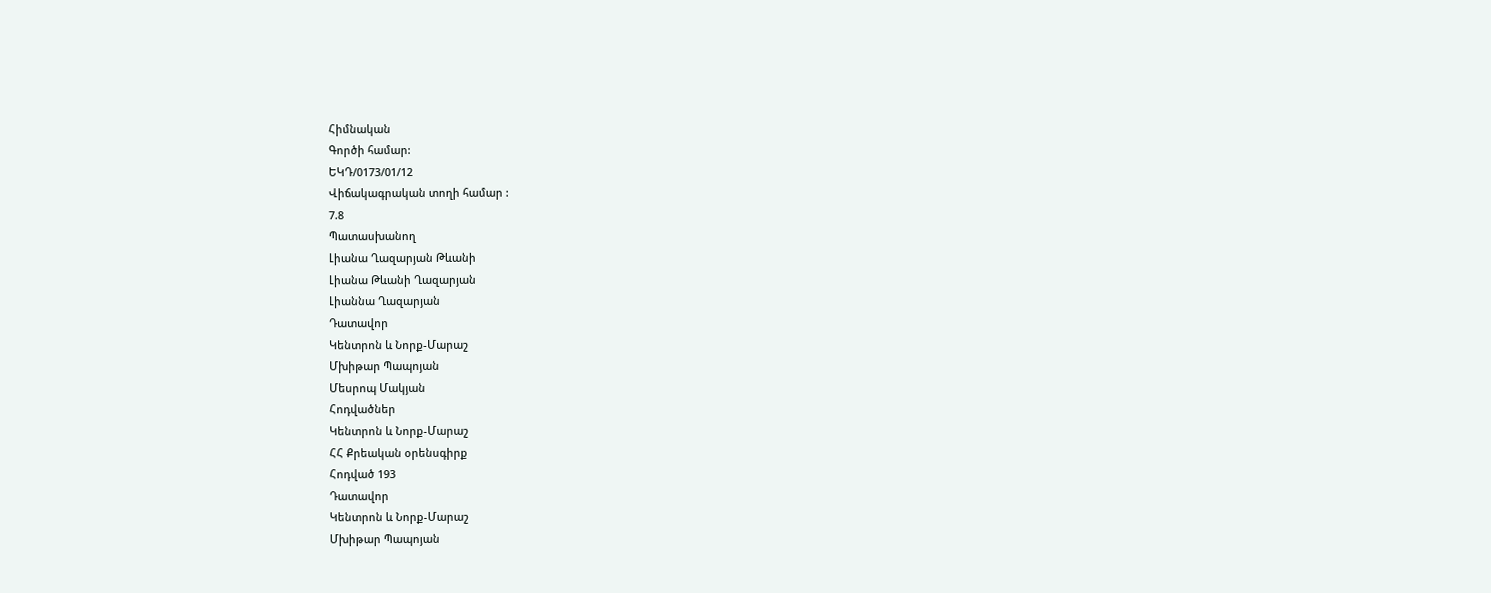Հիմնական
Գործի համար:
ԵԿԴ/0173/01/12
Վիճակագրական տողի համար :
7.8
Պատասխանող
Լիանա Ղազարյան Թևանի
Լիանա Թևանի Ղազարյան
Լիաննա Ղազարյան
Դատավոր
Կենտրոն և Նորք-Մարաշ
Մխիթար Պապոյան
Մեսրոպ Մակյան
Հոդվածներ
Կենտրոն և Նորք-Մարաշ
ՀՀ Քրեական օրենսգիրք
Հոդված 193
Դատավոր
Կենտրոն և Նորք-Մարաշ
Մխիթար Պապոյան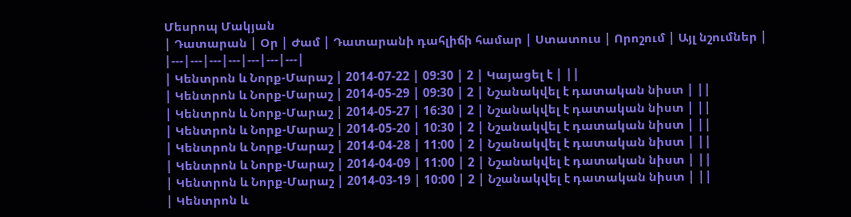Մեսրոպ Մակյան
| Դատարան | Օր | Ժամ | Դատարանի դահլիճի համար | Ստատուս | Որոշում | Այլ նշումներ |
|---|---|---|---|---|---|---|
| Կենտրոն և Նորք-Մարաշ | 2014-07-22 | 09:30 | 2 | Կայացել է | ||
| Կենտրոն և Նորք-Մարաշ | 2014-05-29 | 09:30 | 2 | Նշանակվել է դատական նիստ | ||
| Կենտրոն և Նորք-Մարաշ | 2014-05-27 | 16:30 | 2 | Նշանակվել է դատական նիստ | ||
| Կենտրոն և Նորք-Մարաշ | 2014-05-20 | 10:30 | 2 | Նշանակվել է դատական նիստ | ||
| Կենտրոն և Նորք-Մարաշ | 2014-04-28 | 11:00 | 2 | Նշանակվել է դատական նիստ | ||
| Կենտրոն և Նորք-Մարաշ | 2014-04-09 | 11:00 | 2 | Նշանակվել է դատական նիստ | ||
| Կենտրոն և Նորք-Մարաշ | 2014-03-19 | 10:00 | 2 | Նշանակվել է դատական նիստ | ||
| Կենտրոն և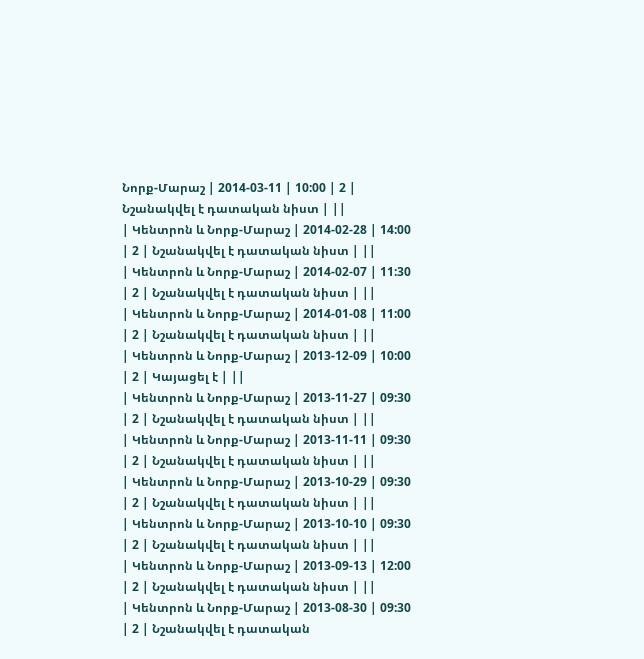Նորք-Մարաշ | 2014-03-11 | 10:00 | 2 | Նշանակվել է դատական նիստ | ||
| Կենտրոն և Նորք-Մարաշ | 2014-02-28 | 14:00 | 2 | Նշանակվել է դատական նիստ | ||
| Կենտրոն և Նորք-Մարաշ | 2014-02-07 | 11:30 | 2 | Նշանակվել է դատական նիստ | ||
| Կենտրոն և Նորք-Մարաշ | 2014-01-08 | 11:00 | 2 | Նշանակվել է դատական նիստ | ||
| Կենտրոն և Նորք-Մարաշ | 2013-12-09 | 10:00 | 2 | Կայացել է | ||
| Կենտրոն և Նորք-Մարաշ | 2013-11-27 | 09:30 | 2 | Նշանակվել է դատական նիստ | ||
| Կենտրոն և Նորք-Մարաշ | 2013-11-11 | 09:30 | 2 | Նշանակվել է դատական նիստ | ||
| Կենտրոն և Նորք-Մարաշ | 2013-10-29 | 09:30 | 2 | Նշանակվել է դատական նիստ | ||
| Կենտրոն և Նորք-Մարաշ | 2013-10-10 | 09:30 | 2 | Նշանակվել է դատական նիստ | ||
| Կենտրոն և Նորք-Մարաշ | 2013-09-13 | 12:00 | 2 | Նշանակվել է դատական նիստ | ||
| Կենտրոն և Նորք-Մարաշ | 2013-08-30 | 09:30 | 2 | Նշանակվել է դատական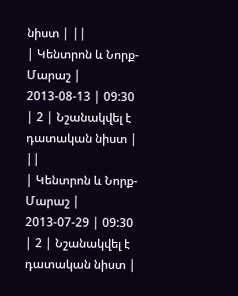նիստ | ||
| Կենտրոն և Նորք-Մարաշ | 2013-08-13 | 09:30 | 2 | Նշանակվել է դատական նիստ | ||
| Կենտրոն և Նորք-Մարաշ | 2013-07-29 | 09:30 | 2 | Նշանակվել է դատական նիստ |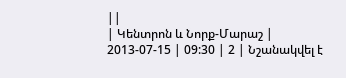||
| Կենտրոն և Նորք-Մարաշ | 2013-07-15 | 09:30 | 2 | Նշանակվել է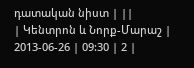դատական նիստ | ||
| Կենտրոն և Նորք-Մարաշ | 2013-06-26 | 09:30 | 2 |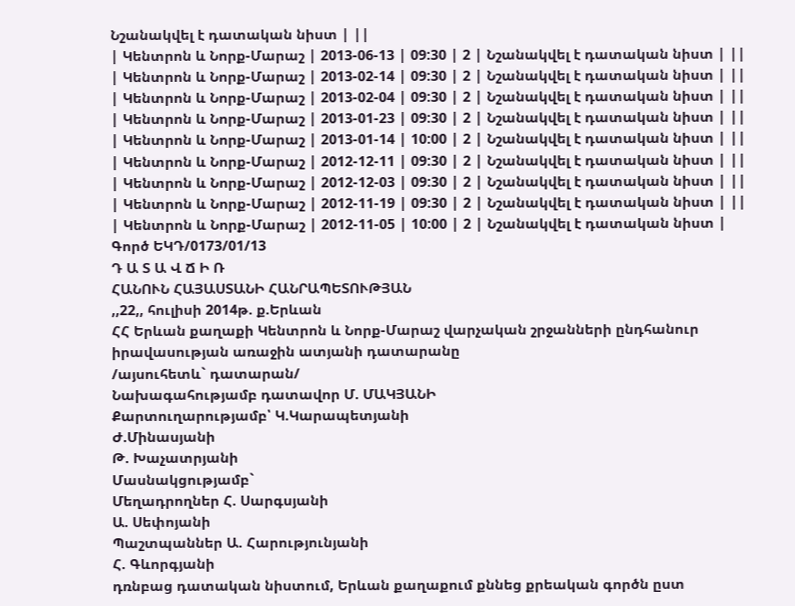Նշանակվել է դատական նիստ | ||
| Կենտրոն և Նորք-Մարաշ | 2013-06-13 | 09:30 | 2 | Նշանակվել է դատական նիստ | ||
| Կենտրոն և Նորք-Մարաշ | 2013-02-14 | 09:30 | 2 | Նշանակվել է դատական նիստ | ||
| Կենտրոն և Նորք-Մարաշ | 2013-02-04 | 09:30 | 2 | Նշանակվել է դատական նիստ | ||
| Կենտրոն և Նորք-Մարաշ | 2013-01-23 | 09:30 | 2 | Նշանակվել է դատական նիստ | ||
| Կենտրոն և Նորք-Մարաշ | 2013-01-14 | 10:00 | 2 | Նշանակվել է դատական նիստ | ||
| Կենտրոն և Նորք-Մարաշ | 2012-12-11 | 09:30 | 2 | Նշանակվել է դատական նիստ | ||
| Կենտրոն և Նորք-Մարաշ | 2012-12-03 | 09:30 | 2 | Նշանակվել է դատական նիստ | ||
| Կենտրոն և Նորք-Մարաշ | 2012-11-19 | 09:30 | 2 | Նշանակվել է դատական նիստ | ||
| Կենտրոն և Նորք-Մարաշ | 2012-11-05 | 10:00 | 2 | Նշանակվել է դատական նիստ |
Գործ ԵԿԴ/0173/01/13
Դ Ա Տ Ա Վ Ճ Ի Ռ
ՀԱՆՈՒՆ ՀԱՅԱՍՏԱՆԻ ՀԱՆՐԱՊԵՏՈՒԹՅԱՆ
,,22,, հուլիսի 2014թ. ք.Երևան
ՀՀ Երևան քաղաքի Կենտրոն և Նորք-Մարաշ վարչական շրջանների ընդհանուր իրավասության առաջին ատյանի դատարանը
/այսուհետև` դատարան/
Նախագահությամբ դատավոր Մ. ՄԱԿՅԱՆԻ
Քարտուղարությամբ՝ Կ.Կարապետյանի
Ժ.Մինասյանի
Թ. Խաչատրյանի
Մասնակցությամբ`
Մեղադրողներ Հ. Սարգսյանի
Ա. Սեփոյանի
Պաշտպաններ Ա. Հարությունյանի
Հ. Գևորգյանի
դռնբաց դատական նիստում, Երևան քաղաքում քննեց քրեական գործն ըստ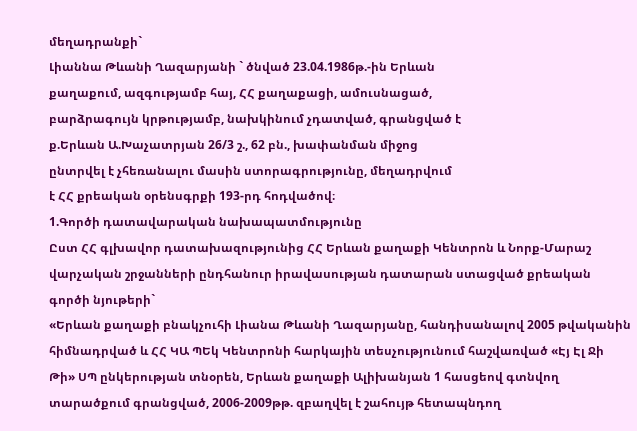մեղադրանքի`
Լիաննա Թևանի Ղազարյանի ` ծնված 23.04.1986թ.-ին Երևան
քաղաքում, ազգությամբ հայ, ՀՀ քաղաքացի, ամուսնացած,
բարձրագույն կրթությամբ, նախկինում չդատված, գրանցված է
ք.Երևան Ա.Խաչատրյան 26/3 շ., 62 բն., խափանման միջոց
ընտրվել է չհեռանալու մասին ստորագրությունը, մեղադրվում
է ՀՀ քրեական օրենսգրքի 193-րդ հոդվածով։
1.Գործի դատավարական նախապատմությունը
Ըստ ՀՀ գլխավոր դատախազությունից ՀՀ Երևան քաղաքի Կենտրոն և Նորք-Մարաշ վարչական շրջանների ընդհանուր իրավասության դատարան ստացված քրեական գործի նյութերի`
«Երևան քաղաքի բնակչուհի Լիանա Թևանի Ղազարյանը, հանդիսանալով 2005 թվականին հիմնադրված և ՀՀ ԿԱ ՊԵկ Կենտրոնի հարկային տեսչությունում հաշվառված «Էյ Էլ Ջի Թի» ՍՊ ընկերության տնօրեն, Երևան քաղաքի Ալիխանյան 1 հասցեով գտնվող տարածքում գրանցված, 2006-2009թթ. զբաղվել է շահույթ հետապնդող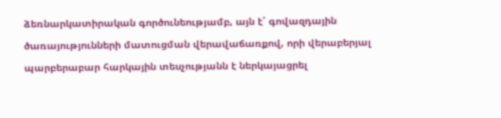ձեռնարկատիրական գործունեությամբ, այն է՝ գովազդային ծառայությունների մատուցման վերավաճառքով, որի վերաբերյալ պարբերաբար հարկային տեսչությանն է ներկայացրել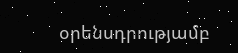օրենսդրությամբ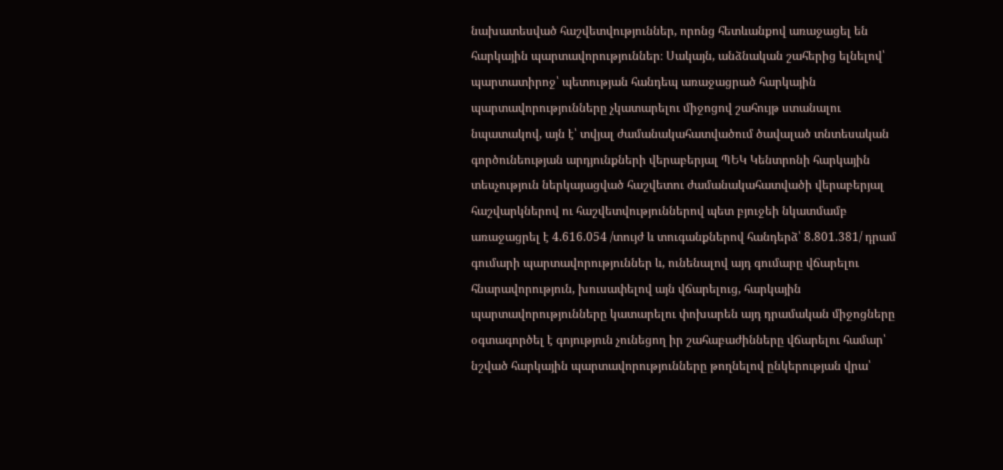նախատեսված հաշվետվություններ, որոնց հետևանքով առաջացել են հարկային պարտավորություններ։ Սակայն, անձնական շահերից ելնելով՝ պարտատիրոջ՝ պետության հանդեպ առաջացրած հարկային պարտավորությունները չկատարելու միջոցով շահույթ ստանալու նպատակով, այն է՝ տվյալ ժամանակահատվածում ծավալած տնտեսական գործունեության արդյունքների վերաբերյալ ՊԵԿ Կենտրոնի հարկային տեսչություն ներկայացված հաշվետու ժամանակահատվածի վերաբերյալ հաշվարկներով ու հաշվետվություններով պետ բյուջեի նկատմամբ առաջացրել է 4.616.054 /տույժ և տուգանքներով հանդերձ՝ 8.801.381/ դրամ գումարի պարտավորություններ և, ունենալով այդ գումարը վճարելու հնարավորություն, խուսափելով այն վճարելուց, հարկային պարտավորությունները կատարելու փոխարեն այդ դրամական միջոցները օգտագործել է գոյություն չունեցող իր շահաբաժինները վճարելու համար՝ նշված հարկային պարտավորությունները թողնելով ընկերության վրա՝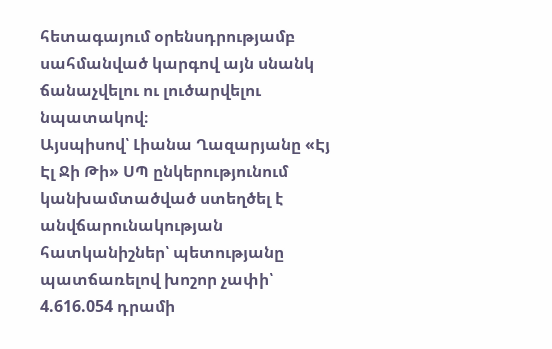հետագայում օրենսդրությամբ սահմանված կարգով այն սնանկ ճանաչվելու ու լուծարվելու նպատակով։
Այսպիսով՝ Լիանա Ղազարյանը «Էյ Էլ Ջի Թի» ՍՊ ընկերությունում կանխամտածված ստեղծել է անվճարունակության հատկանիշներ՝ պետությանը պատճառելով խոշոր չափի՝ 4.616.054 դրամի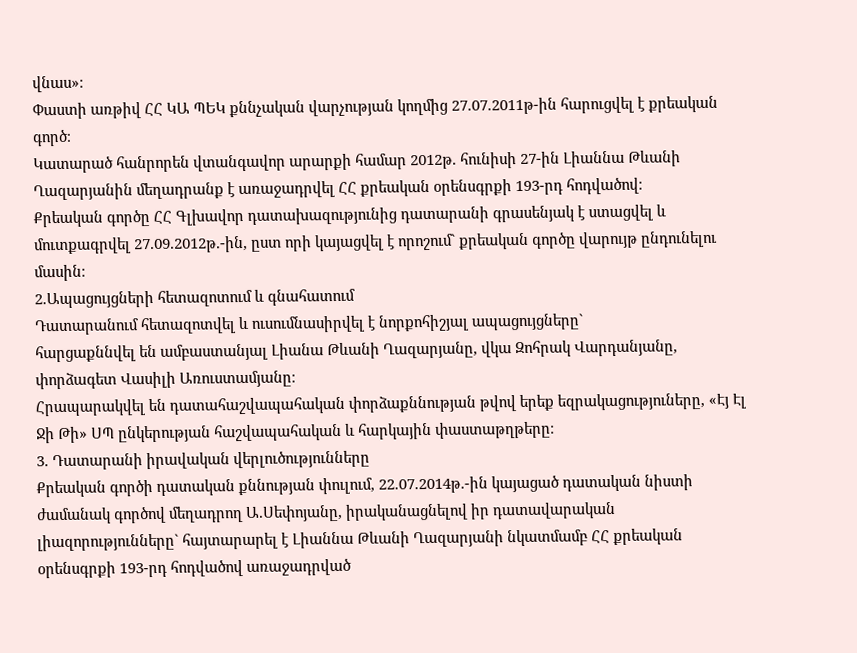վնաս»։
Փաստի առթիվ ՀՀ ԿԱ ՊԵԿ քննչական վարչության կողմից 27.07.2011թ-ին հարուցվել է քրեական գործ։
Կատարած հանրորեն վտանգավոր արարքի համար 2012թ. հունիսի 27-ին Լիաննա Թևանի Ղազարյանին մեղադրանք է առաջադրվել ՀՀ քրեական օրենսգրքի 193-րդ հոդվածով։
Քրեական գործը ՀՀ Գլխավոր դատախազությունից դատարանի գրասենյակ է ստացվել և մուտքագրվել 27.09.2012թ.-ին, ըստ որի կայացվել է որոշում` քրեական գործը վարույթ ընդունելու մասին։
2.Ապացույցների հետազոտում և գնահատում
Դատարանում հետազոտվել և ուսումնասիրվել է նորքոհիշյալ ապացույցները`
հարցաքննվել են ամբաստանյալ Լիանա Թևանի Ղազարյանը, վկա Զոհրակ Վարդանյանը, փորձագետ Վասիլի Առուստամյանը։
Հրապարակվել են դատահաշվապահական փորձաքննության թվով երեք եզրակացություները, «Էյ Էլ Ջի Թի» ՍՊ ընկերության հաշվապահական և հարկային փաստաթղթերը։
3. Դատարանի իրավական վերլուծությունները
Քրեական գործի դատական քննության փուլում, 22.07.2014թ.-ին կայացած դատական նիստի ժամանակ գործով մեղադրող Ա.Սեփոյանը, իրականացնելով իր դատավարական լիազորությունները` հայտարարել է Լիաննա Թևանի Ղազարյանի նկատմամբ ՀՀ քրեական օրենսգրքի 193-րդ հոդվածով առաջադրված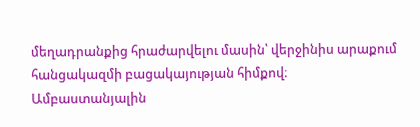մեղադրանքից հրաժարվելու մասին՝ վերջինիս արաքում հանցակազմի բացակայության հիմքով։
Ամբաստանյալին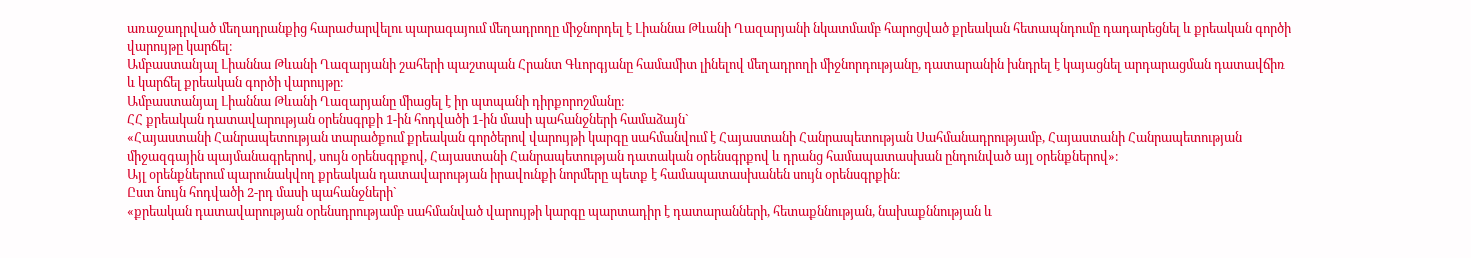առաջադրված մեղադրանքից հարաժարվելու պարագայում մեղադրողը միջնորդել է Լիաննա Թևանի Ղազարյանի նկատմամբ հարոցված քրեական հետապնդումը դադարեցնել և քրեական գործի վարույթը կարճել։
Ամբաստանյալ Լիաննա Թևանի Ղազարյանի շահերի պաշտպան Հրանտ Գևորգյանը համամիտ լինելով մեղադրողի միջնորդությանը, դատարանին խնդրել է կայացնել արդարացման դատավճիռ և կարճել քրեական գործի վարույթը։
Ամբաստանյալ Լիաննա Թևանի Ղազարյանը միացել է իր պտպանի դիրքորոշմանը։
ՀՀ քրեական դատավարության օրենսգրքի 1-ին հոդվածի 1-ին մասի պահանջների համաձայն`
«Հայաստանի Հանրապետության տարածքում քրեական գործերով վարույթի կարգը սահմանվում է Հայաստանի Հանրապետության Սահմանադրությամբ, Հայաստանի Հանրապետության միջազգային պայմանագրերով, սույն օրենսգրքով, Հայաստանի Հանրապետության դատական օրենսգրքով և դրանց համապատասխան ընդունված այլ օրենքներով»։
Այլ օրենքներում պարունակվող քրեական դատավարության իրավունքի նորմերը պետք է համապատասխանեն սույն օրենսգրքին։
Ըստ նույն հոդվածի 2-րդ մասի պահանջների`
«քրեական դատավարության օրենսդրությամբ սահմանված վարույթի կարգը պարտադիր է դատարանների, հետաքննության, նախաքննության և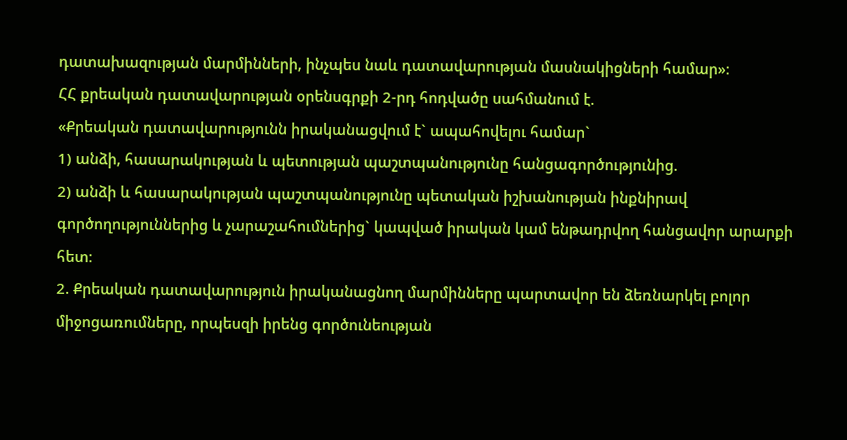դատախազության մարմինների, ինչպես նաև դատավարության մասնակիցների համար»։
ՀՀ քրեական դատավարության օրենսգրքի 2-րդ հոդվածը սահմանում է.
«Քրեական դատավարությունն իրականացվում է` ապահովելու համար`
1) անձի, հասարակության և պետության պաշտպանությունը հանցագործությունից.
2) անձի և հասարակության պաշտպանությունը պետական իշխանության ինքնիրավ գործողություններից և չարաշահումներից` կապված իրական կամ ենթադրվող հանցավոր արարքի հետ։
2. Քրեական դատավարություն իրականացնող մարմինները պարտավոր են ձեռնարկել բոլոր միջոցառումները, որպեսզի իրենց գործունեության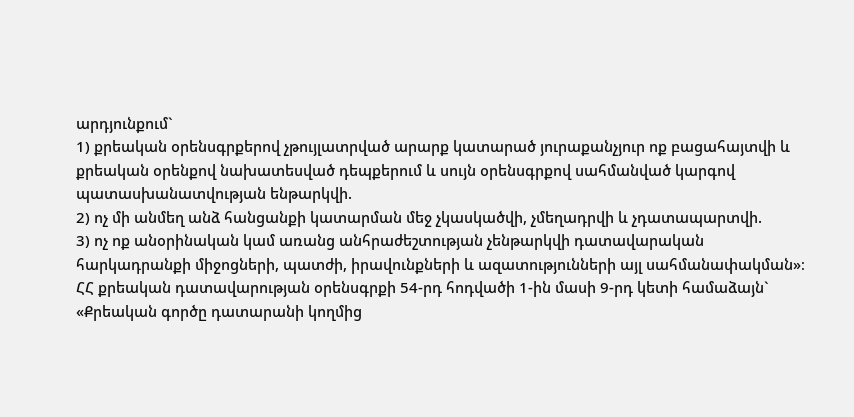արդյունքում`
1) քրեական օրենսգրքերով չթույլատրված արարք կատարած յուրաքանչյուր ոք բացահայտվի և քրեական օրենքով նախատեսված դեպքերում և սույն օրենսգրքով սահմանված կարգով պատասխանատվության ենթարկվի.
2) ոչ մի անմեղ անձ հանցանքի կատարման մեջ չկասկածվի, չմեղադրվի և չդատապարտվի.
3) ոչ ոք անօրինական կամ առանց անհրաժեշտության չենթարկվի դատավարական հարկադրանքի միջոցների, պատժի, իրավունքների և ազատությունների այլ սահմանափակման»։
ՀՀ քրեական դատավարության օրենսգրքի 54-րդ հոդվածի 1-ին մասի 9-րդ կետի համաձայն`
«Քրեական գործը դատարանի կողմից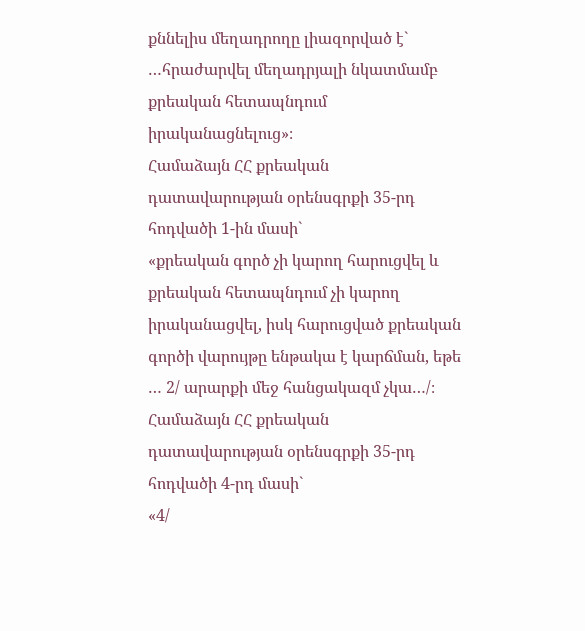քննելիս մեղադրողը լիազորված է` …հրաժարվել մեղադրյալի նկատմամբ քրեական հետապնդում իրականացնելուց»։
Համաձայն ՀՀ քրեական դատավարության օրենսգրքի 35-րդ հոդվածի 1-ին մասի`
«քրեական գործ չի կարող հարուցվել և քրեական հետապնդում չի կարող իրականացվել, իսկ հարուցված քրեական գործի վարույթը ենթակա է կարճման, եթե
… 2/ արարքի մեջ հանցակազմ չկա…/։
Համաձայն ՀՀ քրեական դատավարության օրենսգրքի 35-րդ հոդվածի 4-րդ մասի`
«4/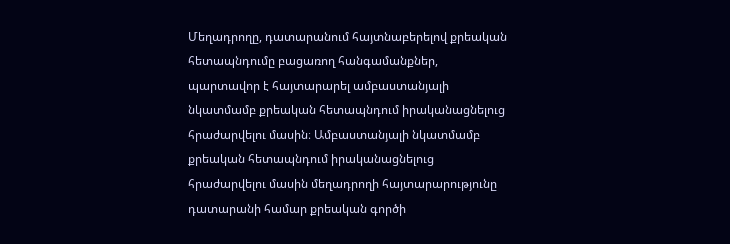Մեղադրողը, դատարանում հայտնաբերելով քրեական հետապնդումը բացառող հանգամանքներ, պարտավոր է հայտարարել ամբաստանյալի նկատմամբ քրեական հետապնդում իրականացնելուց հրաժարվելու մասին։ Ամբաստանյալի նկատմամբ քրեական հետապնդում իրականացնելուց հրաժարվելու մասին մեղադրողի հայտարարությունը դատարանի համար քրեական գործի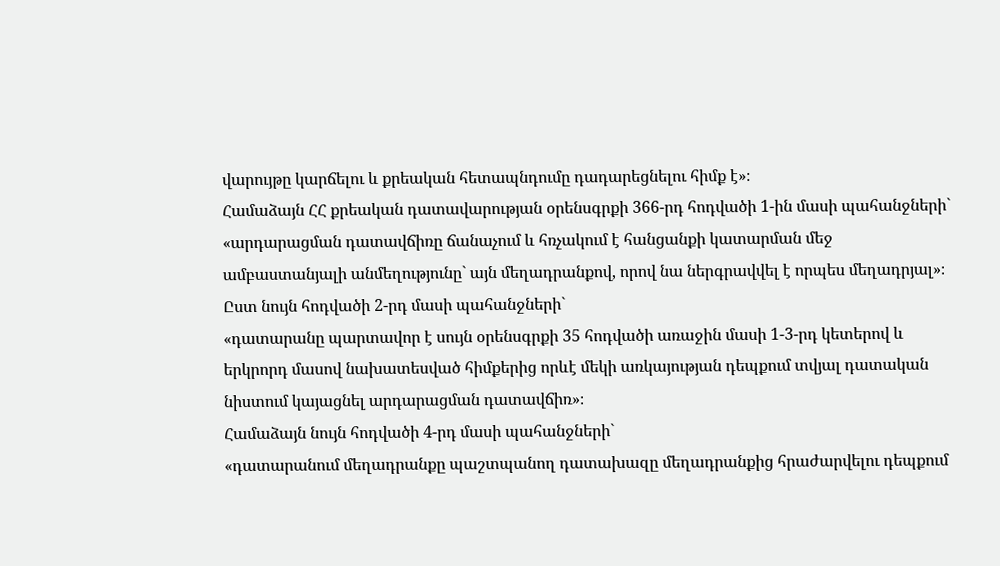վարույթը կարճելու և քրեական հետապնդումը դադարեցնելու հիմք է»։
Համաձայն ՀՀ քրեական դատավարության օրենսգրքի 366-րդ հոդվածի 1-ին մասի պահանջների`
«արդարացման դատավճիռը ճանաչում և հռչակում է հանցանքի կատարման մեջ ամբաստանյալի անմեղությունը` այն մեղադրանքով, որով նա ներգրավվել է որպես մեղադրյալ»։
Ըստ նույն հոդվածի 2-րդ մասի պահանջների`
«դատարանը պարտավոր է սույն օրենսգրքի 35 հոդվածի առաջին մասի 1-3-րդ կետերով և երկրորդ մասով նախատեսված հիմքերից որևէ մեկի առկայության դեպքում տվյալ դատական նիստում կայացնել արդարացման դատավճիռ»։
Համաձայն նույն հոդվածի 4-րդ մասի պահանջների`
«դատարանում մեղադրանքը պաշտպանող դատախազը մեղադրանքից հրաժարվելու դեպքում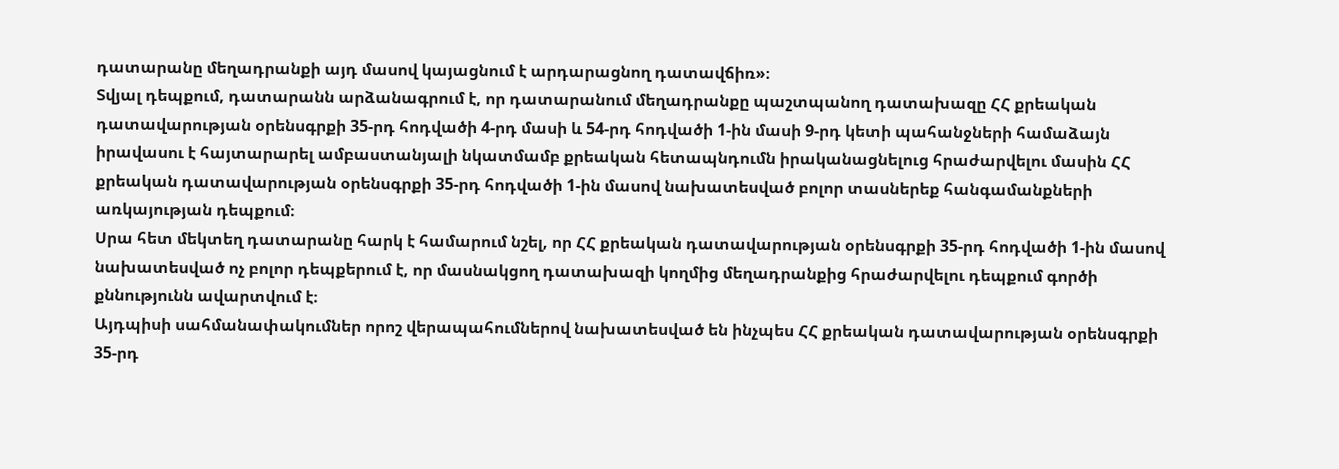դատարանը մեղադրանքի այդ մասով կայացնում է արդարացնող դատավճիռ»։
Տվյալ դեպքում, դատարանն արձանագրում է, որ դատարանում մեղադրանքը պաշտպանող դատախազը ՀՀ քրեական դատավարության օրենսգրքի 35-րդ հոդվածի 4-րդ մասի և 54-րդ հոդվածի 1-ին մասի 9-րդ կետի պահանջների համաձայն իրավասու է հայտարարել ամբաստանյալի նկատմամբ քրեական հետապնդումն իրականացնելուց հրաժարվելու մասին ՀՀ քրեական դատավարության օրենսգրքի 35-րդ հոդվածի 1-ին մասով նախատեսված բոլոր տասներեք հանգամանքների առկայության դեպքում։
Սրա հետ մեկտեղ դատարանը հարկ է համարում նշել, որ ՀՀ քրեական դատավարության օրենսգրքի 35-րդ հոդվածի 1-ին մասով նախատեսված ոչ բոլոր դեպքերում է, որ մասնակցող դատախազի կողմից մեղադրանքից հրաժարվելու դեպքում գործի քննությունն ավարտվում է։
Այդպիսի սահմանափակումներ որոշ վերապահումներով նախատեսված են ինչպես ՀՀ քրեական դատավարության օրենսգրքի 35-րդ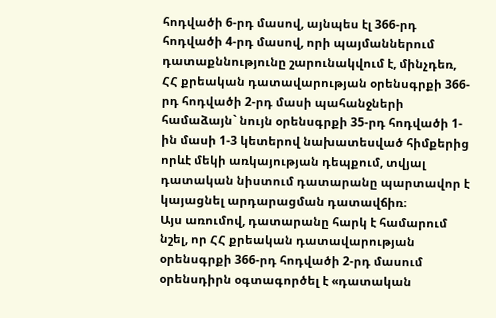հոդվածի 6-րդ մասով, այնպես էլ 366-րդ հոդվածի 4-րդ մասով, որի պայմաններում դատաքննությունը շարունակվում է, մինչդեռ, ՀՀ քրեական դատավարության օրենսգրքի 366-րդ հոդվածի 2-րդ մասի պահանջների համաձայն` նույն օրենսգրքի 35-րդ հոդվածի 1-ին մասի 1-3 կետերով նախատեսված հիմքերից որևէ մեկի առկայության դեպքում, տվյալ դատական նիստում դատարանը պարտավոր է կայացնել արդարացման դատավճիռ։
Այս առումով, դատարանը հարկ է համարում նշել, որ ՀՀ քրեական դատավարության օրենսգրքի 366-րդ հոդվածի 2-րդ մասում օրենսդիրն օգտագործել է «դատական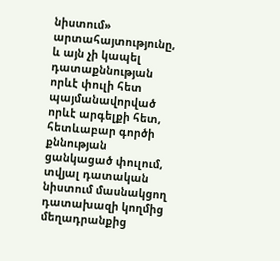նիստում» արտահայտությունը, և այն չի կապել դատաքննության որևէ փուլի հետ պայմանավորված որևէ արգելքի հետ, հետևաբար գործի քննության ցանկացած փուլում, տվյալ դատական նիստում մասնակցող դատախազի կողմից մեղադրանքից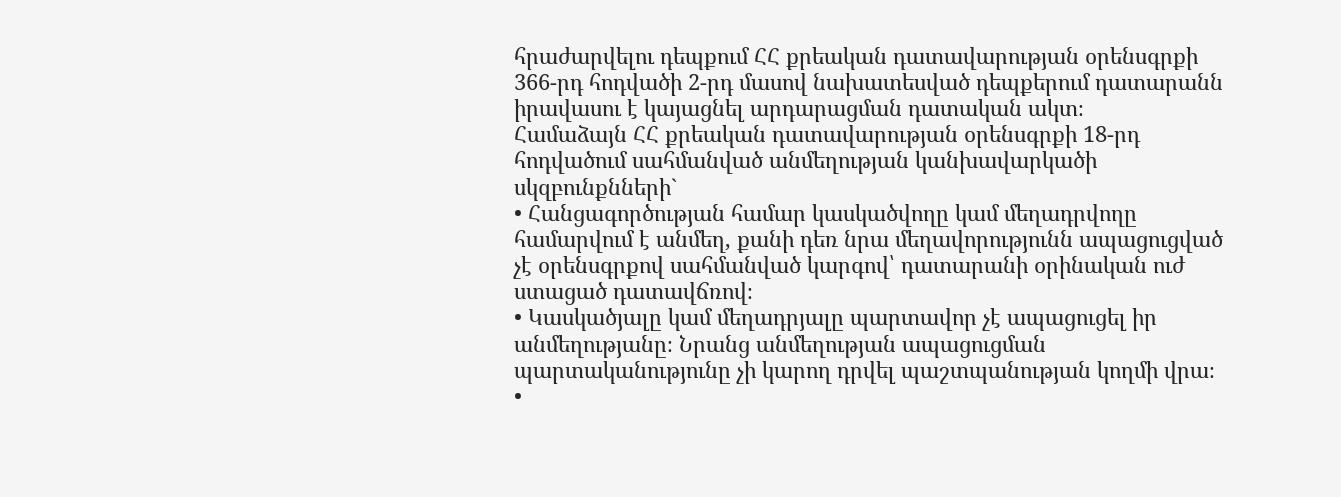հրաժարվելու դեպքում ՀՀ քրեական դատավարության օրենսգրքի 366-րդ հոդվածի 2-րդ մասով նախատեսված դեպքերում դատարանն իրավասու է կայացնել արդարացման դատական ակտ։
Համաձայն ՀՀ քրեական դատավարության օրենսգրքի 18-րդ հոդվածում սահմանված անմեղության կանխավարկածի սկզբունքնների`
• Հանցագործության համար կասկածվողը կամ մեղադրվողը համարվում է անմեղ, քանի դեռ նրա մեղավորությունն ապացուցված չէ օրենսգրքով սահմանված կարգով՝ դատարանի օրինական ուժ ստացած դատավճռով։
• Կասկածյալը կամ մեղադրյալը պարտավոր չէ ապացուցել իր անմեղությանը։ Նրանց անմեղության ապացուցման պարտականությունը չի կարող դրվել պաշտպանության կողմի վրա։
•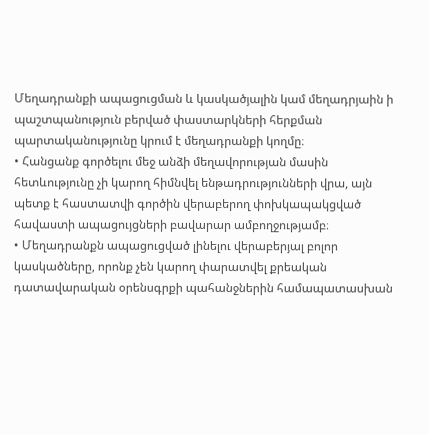Մեղադրանքի ապացուցման և կասկածյալին կամ մեղադրյաին ի պաշտպանություն բերված փաստարկների հերքման պարտականությունը կրում է մեղադրանքի կողմը։
• Հանցանք գործելու մեջ անձի մեղավորության մասին հետևությունը չի կարող հիմնվել ենթադրությունների վրա, այն պետք է հաստատվի գործին վերաբերող փոխկապակցված հավաստի ապացույցների բավարար ամբողջությամբ։
• Մեղադրանքն ապացուցված լինելու վերաբերյալ բոլոր կասկածները, որոնք չեն կարող փարատվել քրեական դատավարական օրենսգրքի պահանջներին համապատասխան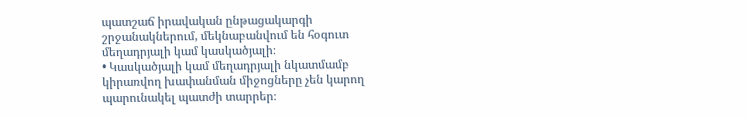պատշաճ իրավական ընթացակարգի շրջանակներում, մեկնաբանվում են հօգուտ մեղադրյալի կամ կասկածյալի։
• Կասկածյալի կամ մեղադրյալի նկատմամբ կիրառվող խափանման միջոցները չեն կարող պարունակել պատժի տարրեր։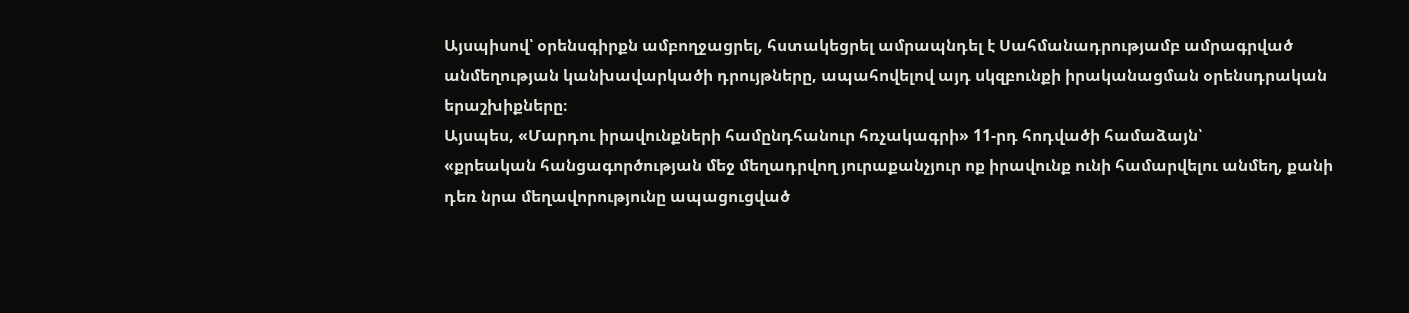Այսպիսով՝ օրենսգիրքն ամբողջացրել, հստակեցրել ամրապնդել է Սահմանադրությամբ ամրագրված անմեղության կանխավարկածի դրույթները, ապահովելով այդ սկզբունքի իրականացման օրենսդրական երաշխիքները։
Այսպես, «Մարդու իրավունքների համընդհանուր հռչակագրի» 11-րդ հոդվածի համաձայն՝
«քրեական հանցագործության մեջ մեղադրվող յուրաքանչյուր ոք իրավունք ունի համարվելու անմեղ, քանի դեռ նրա մեղավորությունը ապացուցված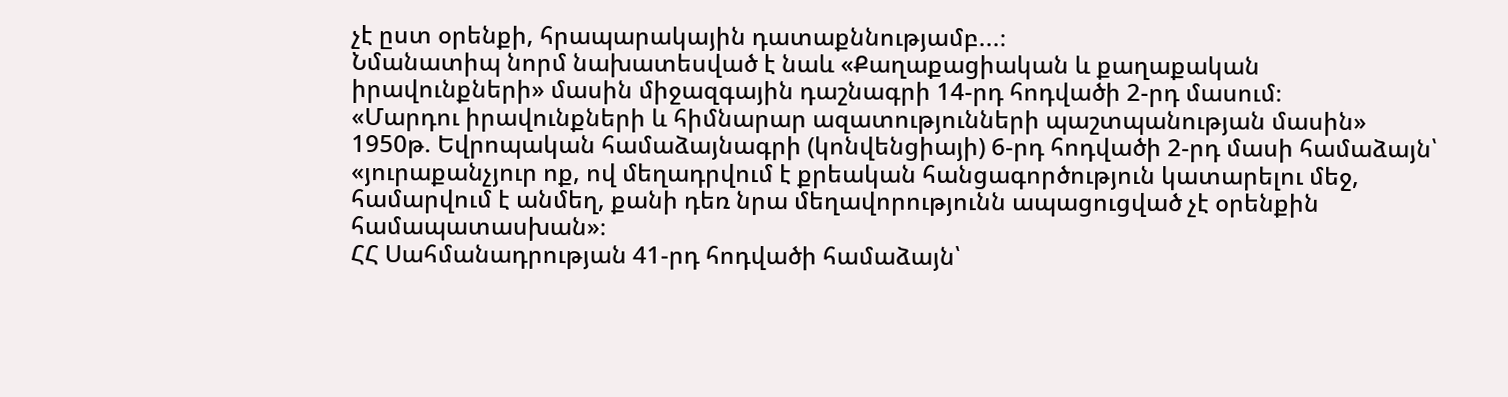չէ ըստ օրենքի, հրապարակային դատաքննությամբ...։
Նմանատիպ նորմ նախատեսված է նաև «Քաղաքացիական և քաղաքական իրավունքների» մասին միջազգային դաշնագրի 14-րդ հոդվածի 2-րդ մասում։
«Մարդու իրավունքների և հիմնարար ազատությունների պաշտպանության մասին» 1950թ. Եվրոպական համաձայնագրի (կոնվենցիայի) 6-րդ հոդվածի 2-րդ մասի համաձայն՝
«յուրաքանչյուր ոք, ով մեղադրվում է քրեական հանցագործություն կատարելու մեջ, համարվում է անմեղ, քանի դեռ նրա մեղավորությունն ապացուցված չէ օրենքին համապատասխան»։
ՀՀ Սահմանադրության 41-րդ հոդվածի համաձայն՝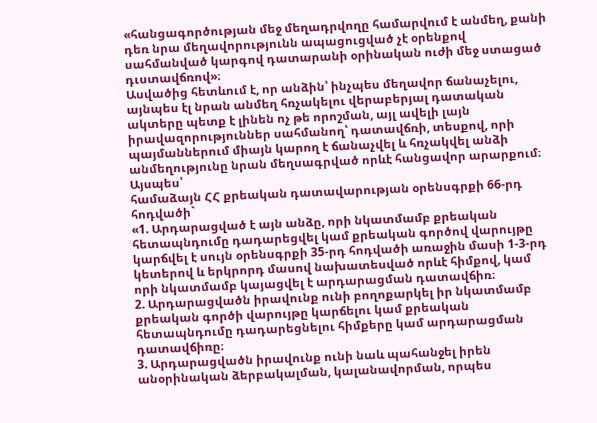«հանցագործության մեջ մեղադրվողը համարվում է անմեղ, քանի դեռ նրա մեղավորությունն ապացուցված չէ օրենքով սահմանված կարգով դատարանի օրինական ուժի մեջ ստացած դւստավճռով»։
Ասվածից հետևում է, որ անձին՝ ինչպես մեղավոր ճանաչելու, այնպես էլ նրան անմեղ հռչակելու վերաբերյալ դատական ակտերը պետք է լինեն ոչ թե որոշման, այլ ավելի լայն իրավազորություններ սահմանող՝ դատավճռի, տեսքով, որի պայմաններում միայն կարող է ճանաչվել և հռչակվել անձի անմեղությունը նրան մեղսագրված որևէ հանցավոր արարքում։
Այսպես՝
համաձայն ՀՀ քրեական դատավարության օրենսգրքի 66-րդ հոդվածի`
«1. Արդարացված է այն անձը, որի նկատմամբ քրեական հետապնդումը դադարեցվել կամ քրեական գործով վարույթը կարճվել է սույն օրենսգրքի 35-րդ հոդվածի առաջին մասի 1-3-րդ կետերով և երկրորդ մասով նախատեսված որևէ հիմքով, կամ որի նկատմամբ կայացվել է արդարացման դատավճիռ։
2. Արդարացվածն իրավունք ունի բողոքարկել իր նկատմամբ քրեական գործի վարույթը կարճելու կամ քրեական հետապնդումը դադարեցնելու հիմքերը կամ արդարացման դատավճիռը։
3. Արդարացվածն իրավունք ունի նաև պահանջել իրեն անօրինական ձերբակալման, կալանավորման, որպես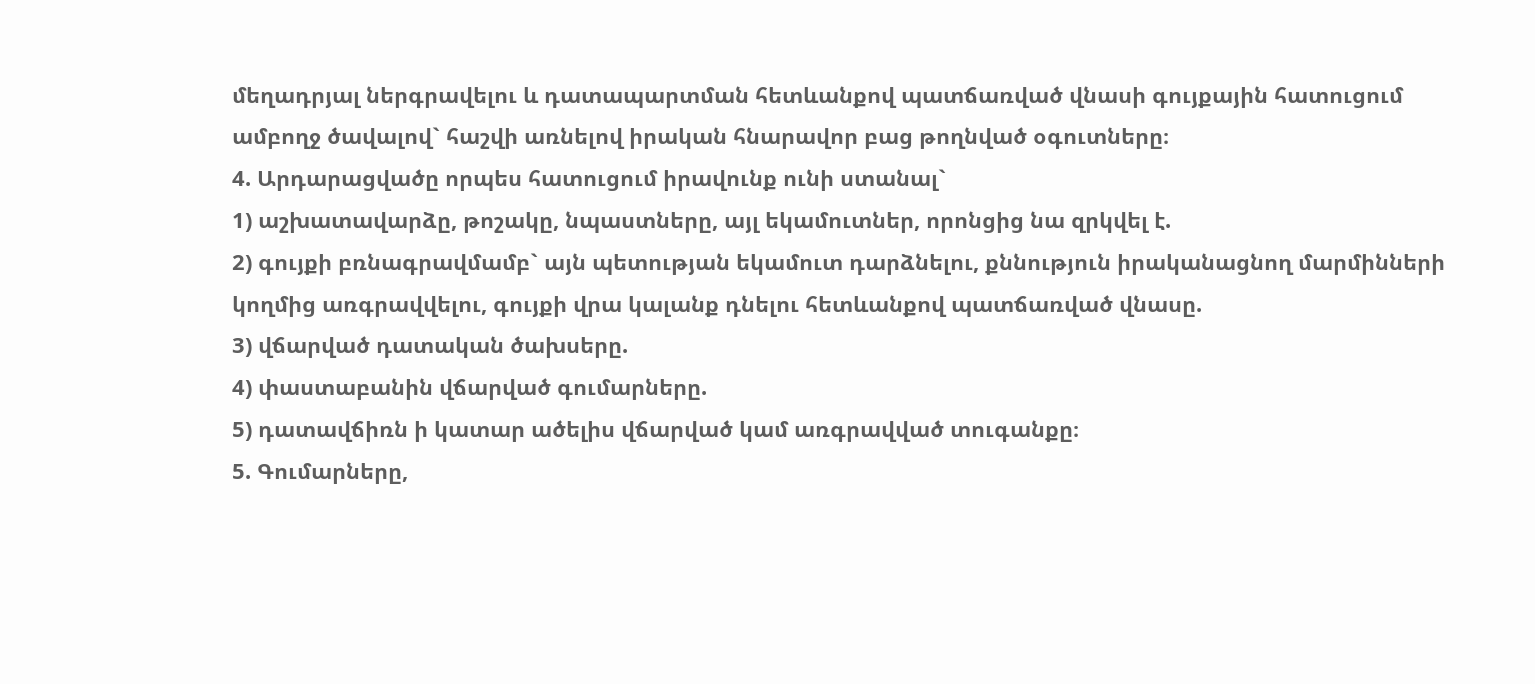մեղադրյալ ներգրավելու և դատապարտման հետևանքով պատճառված վնասի գույքային հատուցում ամբողջ ծավալով` հաշվի առնելով իրական հնարավոր բաց թողնված օգուտները։
4. Արդարացվածը որպես հատուցում իրավունք ունի ստանալ`
1) աշխատավարձը, թոշակը, նպաստները, այլ եկամուտներ, որոնցից նա զրկվել է.
2) գույքի բռնագրավմամբ` այն պետության եկամուտ դարձնելու, քննություն իրականացնող մարմինների կողմից առգրավվելու, գույքի վրա կալանք դնելու հետևանքով պատճառված վնասը.
3) վճարված դատական ծախսերը.
4) փաստաբանին վճարված գումարները.
5) դատավճիռն ի կատար ածելիս վճարված կամ առգրավված տուգանքը։
5. Գումարները,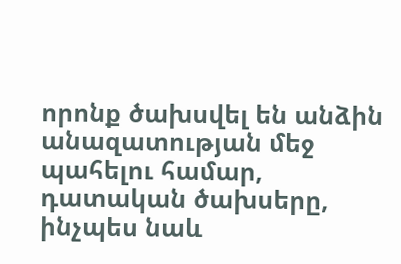որոնք ծախսվել են անձին անազատության մեջ պահելու համար, դատական ծախսերը, ինչպես նաև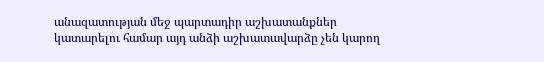անազատության մեջ պարտադիր աշխատանքներ կատարելու համար այդ անձի աշխատավարձը չեն կարող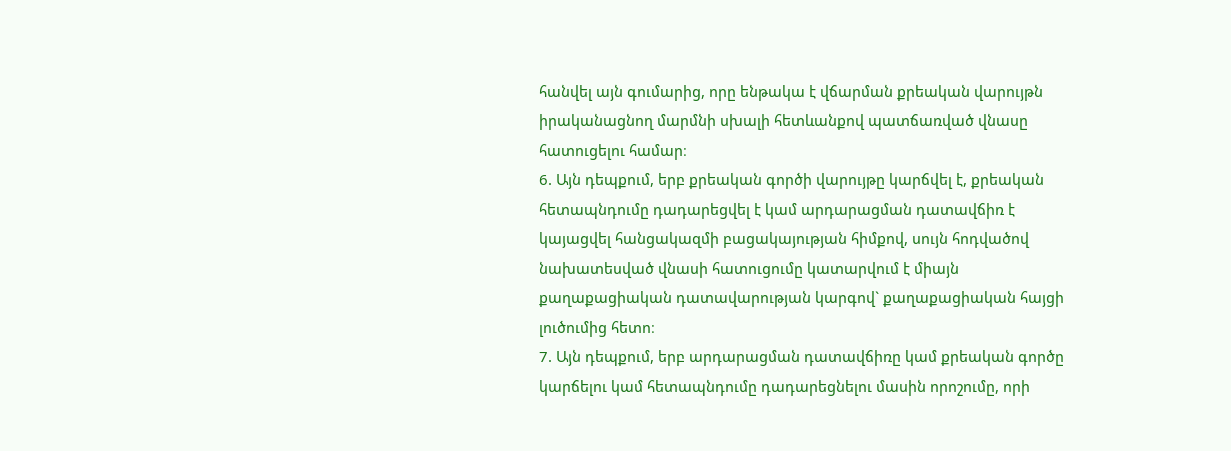հանվել այն գումարից, որը ենթակա է վճարման քրեական վարույթն իրականացնող մարմնի սխալի հետևանքով պատճառված վնասը հատուցելու համար։
6. Այն դեպքում, երբ քրեական գործի վարույթը կարճվել է, քրեական հետապնդումը դադարեցվել է կամ արդարացման դատավճիռ է կայացվել հանցակազմի բացակայության հիմքով, սույն հոդվածով նախատեսված վնասի հատուցումը կատարվում է միայն քաղաքացիական դատավարության կարգով` քաղաքացիական հայցի լուծումից հետո։
7. Այն դեպքում, երբ արդարացման դատավճիռը կամ քրեական գործը կարճելու կամ հետապնդումը դադարեցնելու մասին որոշումը, որի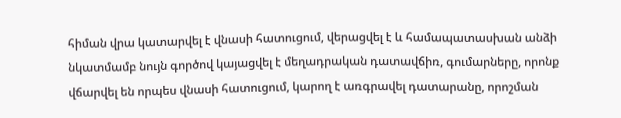հիման վրա կատարվել է վնասի հատուցում, վերացվել է և համապատասխան անձի նկատմամբ նույն գործով կայացվել է մեղադրական դատավճիռ, գումարները, որոնք վճարվել են որպես վնասի հատուցում, կարող է առգրավել դատարանը, որոշման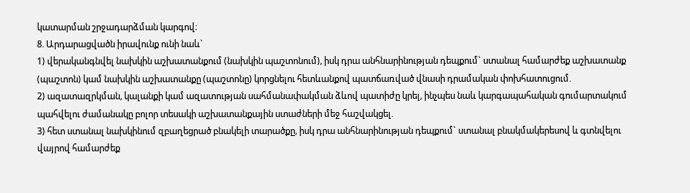կատարման շրջադարձման կարգով։
8. Արդարացվածն իրավունք ունի նաև`
1) վերականգնվել նախկին աշխատանքում (նախկին պաշտոնում), իսկ դրա անհնարինության դեպքում` ստանալ համարժեք աշխատանք (պաշտոն) կամ նախկին աշխատանքը (պաշտոնը) կորցնելու հետևանքով պատճառված վնասի դրամական փոխհատուցում.
2) ազատազրկման, կալանքի կամ ազատության սահմանափակման ձևով պատիժը կրել, ինչպես նաև կարգապահական գումարտակում պահվելու ժամանակը բոլոր տեսակի աշխատանքային ստաժների մեջ հաշվակցել.
3) հետ ստանալ նախկինում զբաղեցրած բնակելի տարածքը, իսկ դրա անհնարինության դեպքում` ստանալ բնակմակերեսով և գտնվելու վայրով համարժեք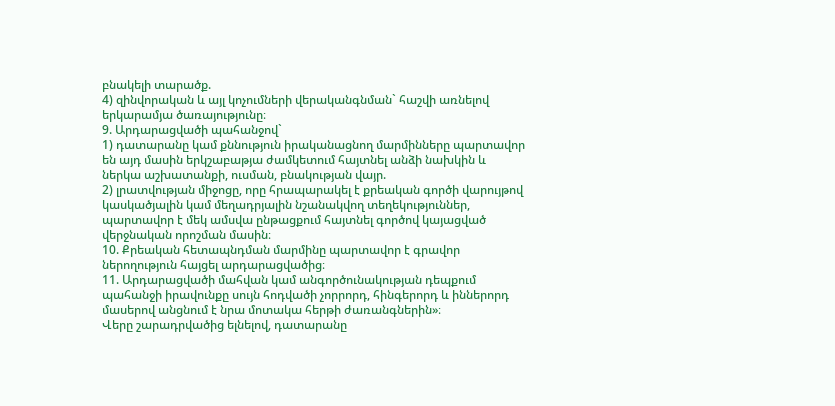բնակելի տարածք.
4) զինվորական և այլ կոչումների վերականգնման` հաշվի առնելով երկարամյա ծառայությունը։
9. Արդարացվածի պահանջով`
1) դատարանը կամ քննություն իրականացնող մարմինները պարտավոր են այդ մասին երկշաբաթյա ժամկետում հայտնել անձի նախկին և ներկա աշխատանքի, ուսման, բնակության վայր.
2) լրատվության միջոցը, որը հրապարակել է քրեական գործի վարույթով կասկածյալին կամ մեղադրյալին նշանակվող տեղեկություններ, պարտավոր է մեկ ամսվա ընթացքում հայտնել գործով կայացված վերջնական որոշման մասին։
10. Քրեական հետապնդման մարմինը պարտավոր է գրավոր ներողություն հայցել արդարացվածից։
11. Արդարացվածի մահվան կամ անգործունակության դեպքում պահանջի իրավունքը սույն հոդվածի չորրորդ, հինգերորդ և իններորդ մասերով անցնում է նրա մոտակա հերթի ժառանգներին»։
Վերը շարադրվածից ելնելով, դատարանը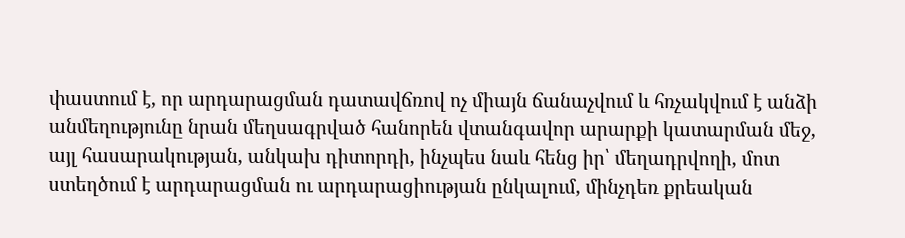փաստում է, որ արդարացման դատավճռով ոչ միայն ճանաչվում և հռչակվում է անձի անմեղությունը նրան մեղսագրված հանորեն վտանգավոր արարքի կատարման մեջ, այլ հասարակության, անկախ դիտորդի, ինչպես նաև հենց իր՝ մեղադրվողի, մոտ ստեղծում է արդարացման ու արդարացիության ընկալում, մինչդեռ քրեական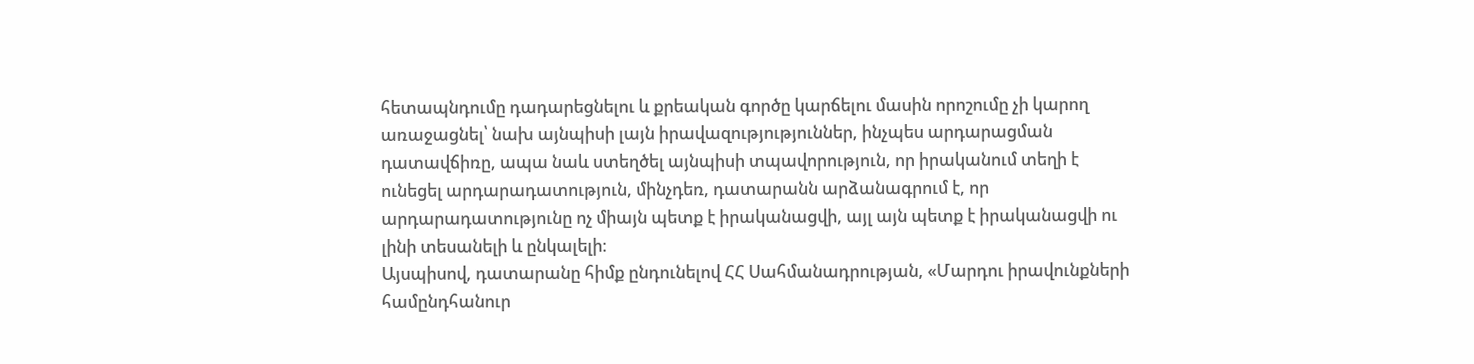հետապնդումը դադարեցնելու և քրեական գործը կարճելու մասին որոշումը չի կարող առաջացնել՝ նախ այնպիսի լայն իրավազությություններ, ինչպես արդարացման դատավճիռը, ապա նաև ստեղծել այնպիսի տպավորություն, որ իրականում տեղի է ունեցել արդարադատություն, մինչդեռ, դատարանն արձանագրում է, որ արդարադատությունը ոչ միայն պետք է իրականացվի, այլ այն պետք է իրականացվի ու լինի տեսանելի և ընկալելի։
Այսպիսով, դատարանը հիմք ընդունելով ՀՀ Սահմանադրության, «Մարդու իրավունքների համընդհանուր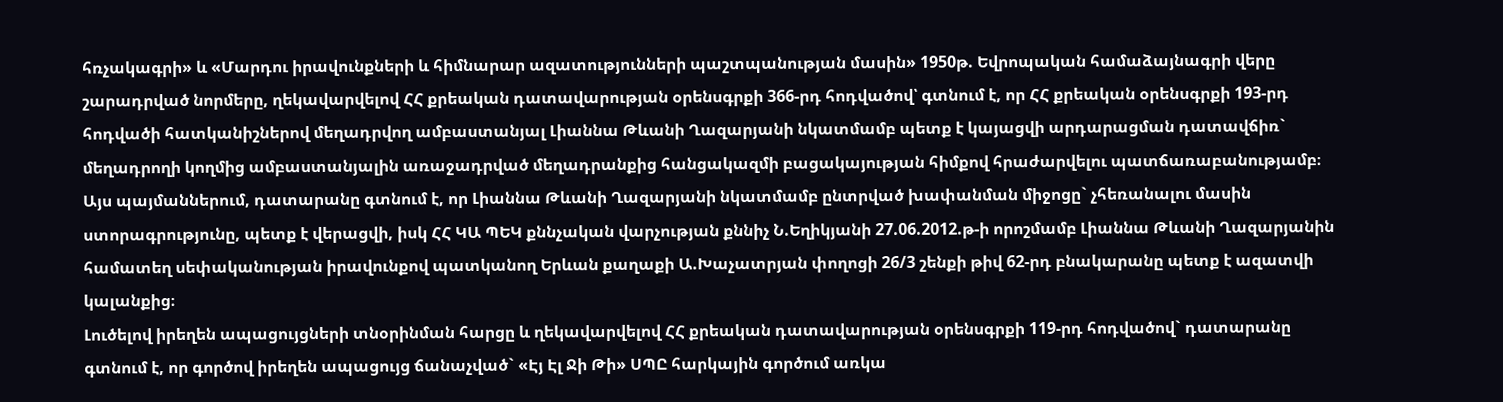հռչակագրի» և «Մարդու իրավունքների և հիմնարար ազատությունների պաշտպանության մասին» 1950թ. Եվրոպական համաձայնագրի վերը շարադրված նորմերը, ղեկավարվելով ՀՀ քրեական դատավարության օրենսգրքի 366-րդ հոդվածով՝ գտնում է, որ ՀՀ քրեական օրենսգրքի 193-րդ հոդվածի հատկանիշներով մեղադրվող ամբաստանյալ Լիաննա Թևանի Ղազարյանի նկատմամբ պետք է կայացվի արդարացման դատավճիռ` մեղադրողի կողմից ամբաստանյալին առաջադրված մեղադրանքից հանցակազմի բացակայության հիմքով հրաժարվելու պատճառաբանությամբ։
Այս պայմաններում, դատարանը գտնում է, որ Լիաննա Թևանի Ղազարյանի նկատմամբ ընտրված խափանման միջոցը` չհեռանալու մասին ստորագրությունը, պետք է վերացվի, իսկ ՀՀ ԿԱ ՊԵԿ քննչական վարչության քննիչ Ն.Եղիկյանի 27.06.2012.թ-ի որոշմամբ Լիաննա Թևանի Ղազարյանին համատեղ սեփականության իրավունքով պատկանող Երևան քաղաքի Ա.Խաչատրյան փողոցի 26/3 շենքի թիվ 62-րդ բնակարանը պետք է ազատվի կալանքից։
Լուծելով իրեղեն ապացույցների տնօրինման հարցը և ղեկավարվելով ՀՀ քրեական դատավարության օրենսգրքի 119-րդ հոդվածով` դատարանը գտնում է, որ գործով իրեղեն ապացույց ճանաչված` «Էյ Էլ Ջի Թի» ՍՊԸ հարկային գործում առկա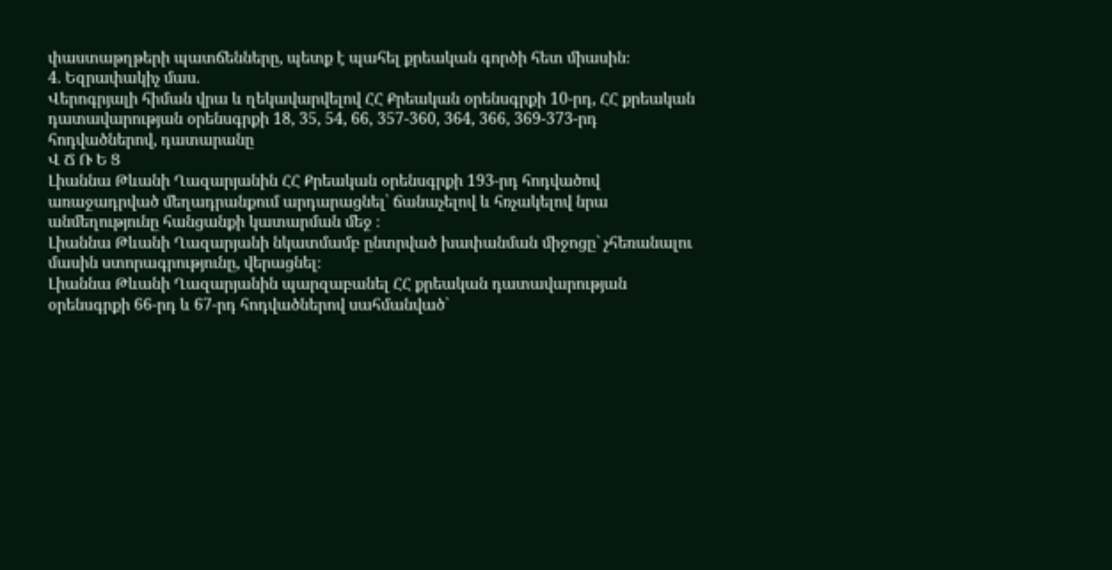փաստաթղթերի պատճենները, պետք է պահել քրեական գործի հետ միասին։
4. Եզրափակիչ մաս.
Վերոգրյալի հիման վրա և ղեկավարվելով ՀՀ Քրեական օրենսգրքի 10-րդ, ՀՀ քրեական դատավարության օրենսգրքի 18, 35, 54, 66, 357-360, 364, 366, 369-373-րդ հոդվածներով, դատարանը
Վ Ճ Ռ Ե Ց
Լիաննա Թևանի Ղազարյանին ՀՀ Քրեական օրենսգրքի 193-րդ հոդվածով առաջադրված մեղադրանքում արդարացնել՝ ճանաչելով և հռչակելով նրա անմեղությունը հանցանքի կատարման մեջ ։
Լիաննա Թևանի Ղազարյանի նկատմամբ ընտրված խափանման միջոցը` չհեռանալու մասին ստորագրությունը, վերացնել։
Լիաննա Թևանի Ղազարյանին պարզաբանել ՀՀ քրեական դատավարության օրենսգրքի 66-րդ և 67-րդ հոդվածներով սահմանված`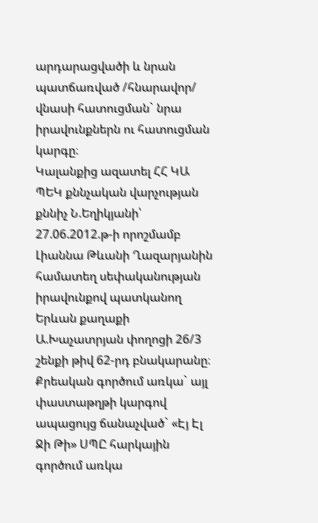արդարացվածի և նրան պատճառված /հնարավոր/ վնասի հատուցման` նրա իրավունքներն ու հատուցման կարգը։
Կալանքից ազատել ՀՀ ԿԱ ՊԵԿ քննչական վարչության քննիչ Ն.Եղիկյանի՝ 27.06.2012.թ-ի որոշմամբ Լիաննա Թևանի Ղազարյանին համատեղ սեփականության իրավունքով պատկանող Երևան քաղաքի Ա.Խաչատրյան փողոցի 26/3 շենքի թիվ 62-րդ բնակարանը։
Քրեական գործում առկա` այլ փաստաթղթի կարգով ապացույց ճանաչված` «Էյ Էլ Ջի Թի» ՍՊԸ հարկային գործում առկա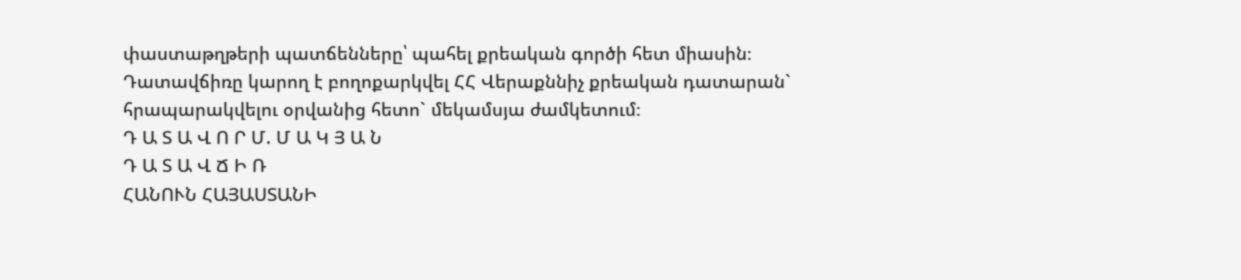փաստաթղթերի պատճենները՝ պահել քրեական գործի հետ միասին։
Դատավճիռը կարող է բողոքարկվել ՀՀ Վերաքննիչ քրեական դատարան` հրապարակվելու օրվանից հետո` մեկամսյա ժամկետում։
Դ Ա Տ Ա Վ Ո Ր Մ. Մ Ա Կ Յ Ա Ն
Դ Ա Տ Ա Վ Ճ Ի Ռ
ՀԱՆՈՒՆ ՀԱՅԱՍՏԱՆԻ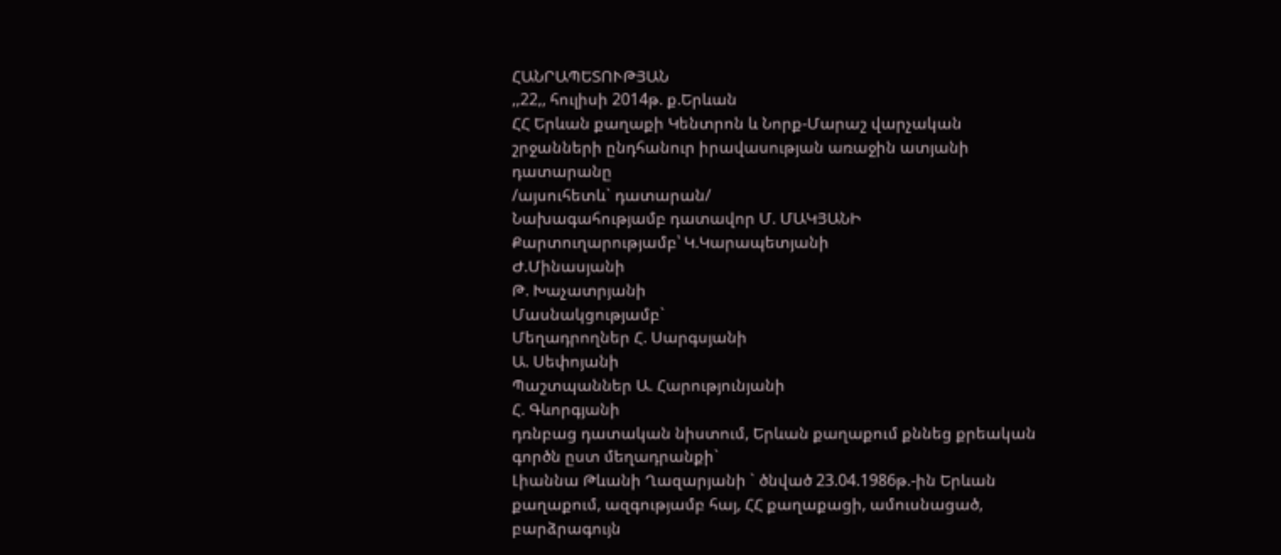ՀԱՆՐԱՊԵՏՈՒԹՅԱՆ
,,22,, հուլիսի 2014թ. ք.Երևան
ՀՀ Երևան քաղաքի Կենտրոն և Նորք-Մարաշ վարչական շրջանների ընդհանուր իրավասության առաջին ատյանի դատարանը
/այսուհետև` դատարան/
Նախագահությամբ դատավոր Մ. ՄԱԿՅԱՆԻ
Քարտուղարությամբ՝ Կ.Կարապետյանի
Ժ.Մինասյանի
Թ. Խաչատրյանի
Մասնակցությամբ`
Մեղադրողներ Հ. Սարգսյանի
Ա. Սեփոյանի
Պաշտպաններ Ա. Հարությունյանի
Հ. Գևորգյանի
դռնբաց դատական նիստում, Երևան քաղաքում քննեց քրեական գործն ըստ մեղադրանքի`
Լիաննա Թևանի Ղազարյանի ` ծնված 23.04.1986թ.-ին Երևան
քաղաքում, ազգությամբ հայ, ՀՀ քաղաքացի, ամուսնացած,
բարձրագույն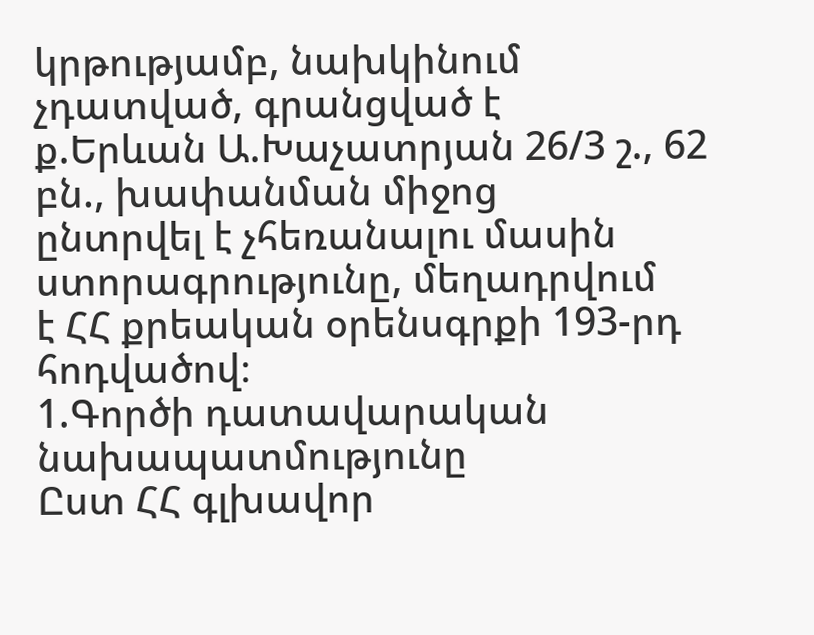կրթությամբ, նախկինում չդատված, գրանցված է
ք.Երևան Ա.Խաչատրյան 26/3 շ., 62 բն., խափանման միջոց
ընտրվել է չհեռանալու մասին ստորագրությունը, մեղադրվում
է ՀՀ քրեական օրենսգրքի 193-րդ հոդվածով։
1.Գործի դատավարական նախապատմությունը
Ըստ ՀՀ գլխավոր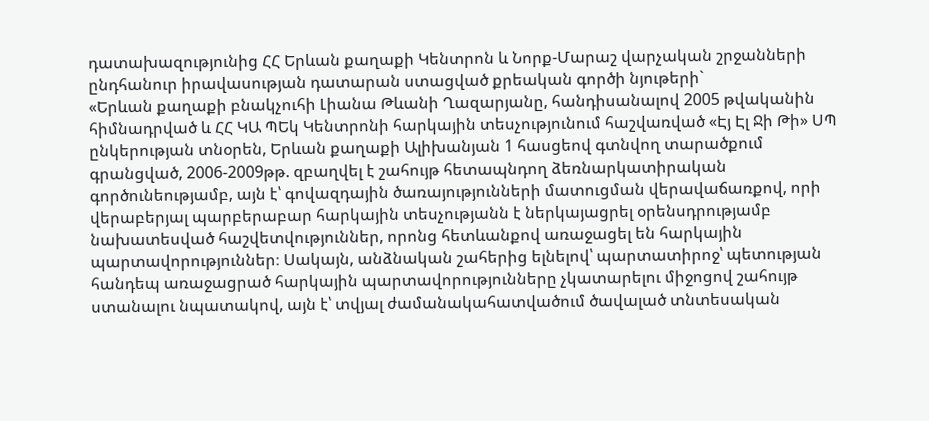դատախազությունից ՀՀ Երևան քաղաքի Կենտրոն և Նորք-Մարաշ վարչական շրջանների ընդհանուր իրավասության դատարան ստացված քրեական գործի նյութերի`
«Երևան քաղաքի բնակչուհի Լիանա Թևանի Ղազարյանը, հանդիսանալով 2005 թվականին հիմնադրված և ՀՀ ԿԱ ՊԵկ Կենտրոնի հարկային տեսչությունում հաշվառված «Էյ Էլ Ջի Թի» ՍՊ ընկերության տնօրեն, Երևան քաղաքի Ալիխանյան 1 հասցեով գտնվող տարածքում գրանցված, 2006-2009թթ. զբաղվել է շահույթ հետապնդող ձեռնարկատիրական գործունեությամբ, այն է՝ գովազդային ծառայությունների մատուցման վերավաճառքով, որի վերաբերյալ պարբերաբար հարկային տեսչությանն է ներկայացրել օրենսդրությամբ նախատեսված հաշվետվություններ, որոնց հետևանքով առաջացել են հարկային պարտավորություններ։ Սակայն, անձնական շահերից ելնելով՝ պարտատիրոջ՝ պետության հանդեպ առաջացրած հարկային պարտավորությունները չկատարելու միջոցով շահույթ ստանալու նպատակով, այն է՝ տվյալ ժամանակահատվածում ծավալած տնտեսական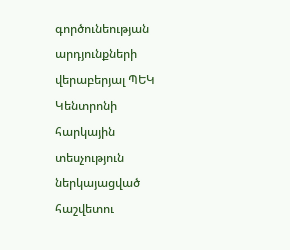գործունեության արդյունքների վերաբերյալ ՊԵԿ Կենտրոնի հարկային տեսչություն ներկայացված հաշվետու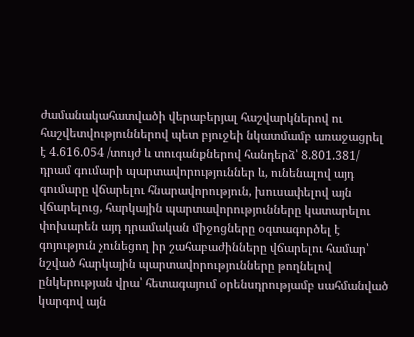ժամանակահատվածի վերաբերյալ հաշվարկներով ու հաշվետվություններով պետ բյուջեի նկատմամբ առաջացրել է 4.616.054 /տույժ և տուգանքներով հանդերձ՝ 8.801.381/ դրամ գումարի պարտավորություններ և, ունենալով այդ գումարը վճարելու հնարավորություն, խուսափելով այն վճարելուց, հարկային պարտավորությունները կատարելու փոխարեն այդ դրամական միջոցները օգտագործել է գոյություն չունեցող իր շահաբաժինները վճարելու համար՝ նշված հարկային պարտավորությունները թողնելով ընկերության վրա՝ հետագայում օրենսդրությամբ սահմանված կարգով այն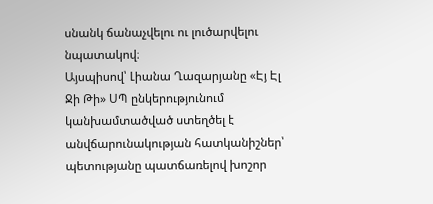սնանկ ճանաչվելու ու լուծարվելու նպատակով։
Այսպիսով՝ Լիանա Ղազարյանը «Էյ Էլ Ջի Թի» ՍՊ ընկերությունում կանխամտածված ստեղծել է անվճարունակության հատկանիշներ՝ պետությանը պատճառելով խոշոր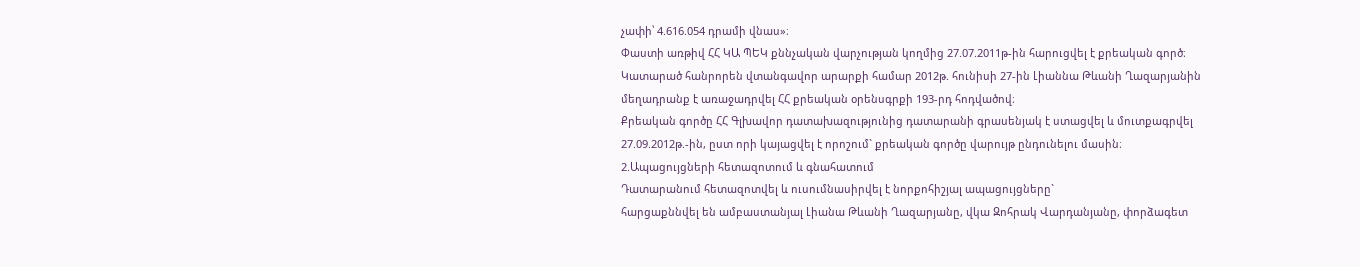չափի՝ 4.616.054 դրամի վնաս»։
Փաստի առթիվ ՀՀ ԿԱ ՊԵԿ քննչական վարչության կողմից 27.07.2011թ-ին հարուցվել է քրեական գործ։
Կատարած հանրորեն վտանգավոր արարքի համար 2012թ. հունիսի 27-ին Լիաննա Թևանի Ղազարյանին մեղադրանք է առաջադրվել ՀՀ քրեական օրենսգրքի 193-րդ հոդվածով։
Քրեական գործը ՀՀ Գլխավոր դատախազությունից դատարանի գրասենյակ է ստացվել և մուտքագրվել 27.09.2012թ.-ին, ըստ որի կայացվել է որոշում` քրեական գործը վարույթ ընդունելու մասին։
2.Ապացույցների հետազոտում և գնահատում
Դատարանում հետազոտվել և ուսումնասիրվել է նորքոհիշյալ ապացույցները`
հարցաքննվել են ամբաստանյալ Լիանա Թևանի Ղազարյանը, վկա Զոհրակ Վարդանյանը, փորձագետ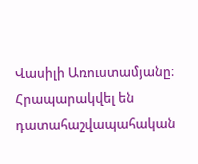Վասիլի Առուստամյանը։
Հրապարակվել են դատահաշվապահական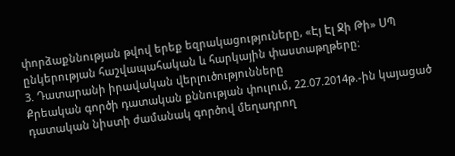փորձաքննության թվով երեք եզրակացություները, «Էյ Էլ Ջի Թի» ՍՊ ընկերության հաշվապահական և հարկային փաստաթղթերը։
3. Դատարանի իրավական վերլուծությունները
Քրեական գործի դատական քննության փուլում, 22.07.2014թ.-ին կայացած դատական նիստի ժամանակ գործով մեղադրող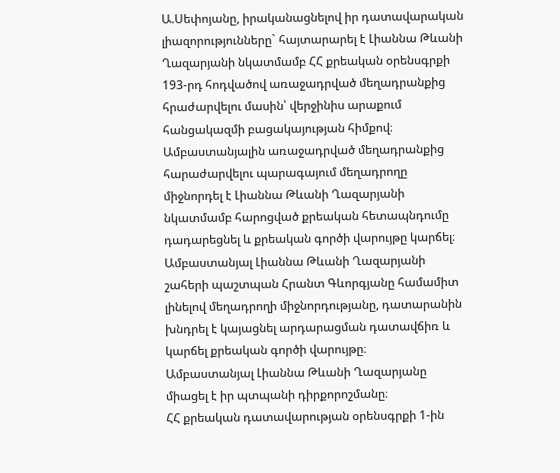Ա.Սեփոյանը, իրականացնելով իր դատավարական լիազորությունները` հայտարարել է Լիաննա Թևանի Ղազարյանի նկատմամբ ՀՀ քրեական օրենսգրքի 193-րդ հոդվածով առաջադրված մեղադրանքից հրաժարվելու մասին՝ վերջինիս արաքում հանցակազմի բացակայության հիմքով։
Ամբաստանյալին առաջադրված մեղադրանքից հարաժարվելու պարագայում մեղադրողը միջնորդել է Լիաննա Թևանի Ղազարյանի նկատմամբ հարոցված քրեական հետապնդումը դադարեցնել և քրեական գործի վարույթը կարճել։
Ամբաստանյալ Լիաննա Թևանի Ղազարյանի շահերի պաշտպան Հրանտ Գևորգյանը համամիտ լինելով մեղադրողի միջնորդությանը, դատարանին խնդրել է կայացնել արդարացման դատավճիռ և կարճել քրեական գործի վարույթը։
Ամբաստանյալ Լիաննա Թևանի Ղազարյանը միացել է իր պտպանի դիրքորոշմանը։
ՀՀ քրեական դատավարության օրենսգրքի 1-ին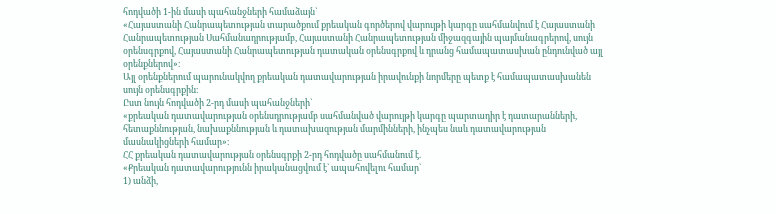հոդվածի 1-ին մասի պահանջների համաձայն`
«Հայաստանի Հանրապետության տարածքում քրեական գործերով վարույթի կարգը սահմանվում է Հայաստանի Հանրապետության Սահմանադրությամբ, Հայաստանի Հանրապետության միջազգային պայմանագրերով, սույն օրենսգրքով, Հայաստանի Հանրապետության դատական օրենսգրքով և դրանց համապատասխան ընդունված այլ օրենքներով»։
Այլ օրենքներում պարունակվող քրեական դատավարության իրավունքի նորմերը պետք է համապատասխանեն սույն օրենսգրքին։
Ըստ նույն հոդվածի 2-րդ մասի պահանջների`
«քրեական դատավարության օրենսդրությամբ սահմանված վարույթի կարգը պարտադիր է դատարանների, հետաքննության, նախաքննության և դատախազության մարմինների, ինչպես նաև դատավարության մասնակիցների համար»։
ՀՀ քրեական դատավարության օրենսգրքի 2-րդ հոդվածը սահմանում է.
«Քրեական դատավարությունն իրականացվում է` ապահովելու համար`
1) անձի,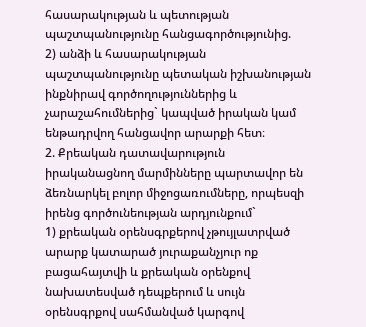հասարակության և պետության պաշտպանությունը հանցագործությունից.
2) անձի և հասարակության պաշտպանությունը պետական իշխանության ինքնիրավ գործողություններից և չարաշահումներից` կապված իրական կամ ենթադրվող հանցավոր արարքի հետ։
2. Քրեական դատավարություն իրականացնող մարմինները պարտավոր են ձեռնարկել բոլոր միջոցառումները, որպեսզի իրենց գործունեության արդյունքում`
1) քրեական օրենսգրքերով չթույլատրված արարք կատարած յուրաքանչյուր ոք բացահայտվի և քրեական օրենքով նախատեսված դեպքերում և սույն օրենսգրքով սահմանված կարգով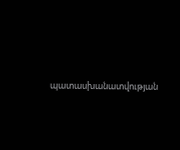պատասխանատվության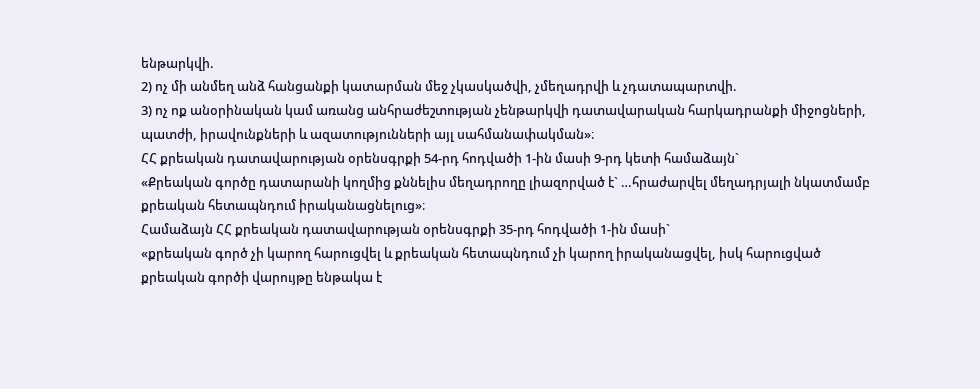ենթարկվի.
2) ոչ մի անմեղ անձ հանցանքի կատարման մեջ չկասկածվի, չմեղադրվի և չդատապարտվի.
3) ոչ ոք անօրինական կամ առանց անհրաժեշտության չենթարկվի դատավարական հարկադրանքի միջոցների, պատժի, իրավունքների և ազատությունների այլ սահմանափակման»։
ՀՀ քրեական դատավարության օրենսգրքի 54-րդ հոդվածի 1-ին մասի 9-րդ կետի համաձայն`
«Քրեական գործը դատարանի կողմից քննելիս մեղադրողը լիազորված է` …հրաժարվել մեղադրյալի նկատմամբ քրեական հետապնդում իրականացնելուց»։
Համաձայն ՀՀ քրեական դատավարության օրենսգրքի 35-րդ հոդվածի 1-ին մասի`
«քրեական գործ չի կարող հարուցվել և քրեական հետապնդում չի կարող իրականացվել, իսկ հարուցված քրեական գործի վարույթը ենթակա է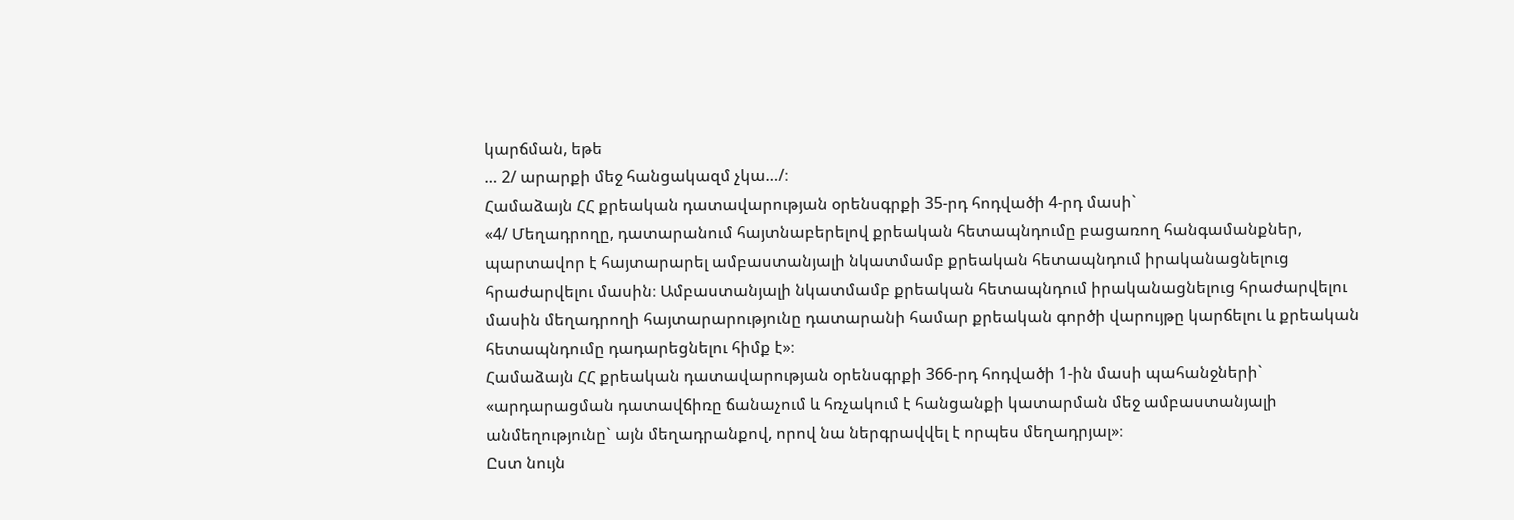կարճման, եթե
… 2/ արարքի մեջ հանցակազմ չկա…/։
Համաձայն ՀՀ քրեական դատավարության օրենսգրքի 35-րդ հոդվածի 4-րդ մասի`
«4/ Մեղադրողը, դատարանում հայտնաբերելով քրեական հետապնդումը բացառող հանգամանքներ, պարտավոր է հայտարարել ամբաստանյալի նկատմամբ քրեական հետապնդում իրականացնելուց հրաժարվելու մասին։ Ամբաստանյալի նկատմամբ քրեական հետապնդում իրականացնելուց հրաժարվելու մասին մեղադրողի հայտարարությունը դատարանի համար քրեական գործի վարույթը կարճելու և քրեական հետապնդումը դադարեցնելու հիմք է»։
Համաձայն ՀՀ քրեական դատավարության օրենսգրքի 366-րդ հոդվածի 1-ին մասի պահանջների`
«արդարացման դատավճիռը ճանաչում և հռչակում է հանցանքի կատարման մեջ ամբաստանյալի անմեղությունը` այն մեղադրանքով, որով նա ներգրավվել է որպես մեղադրյալ»։
Ըստ նույն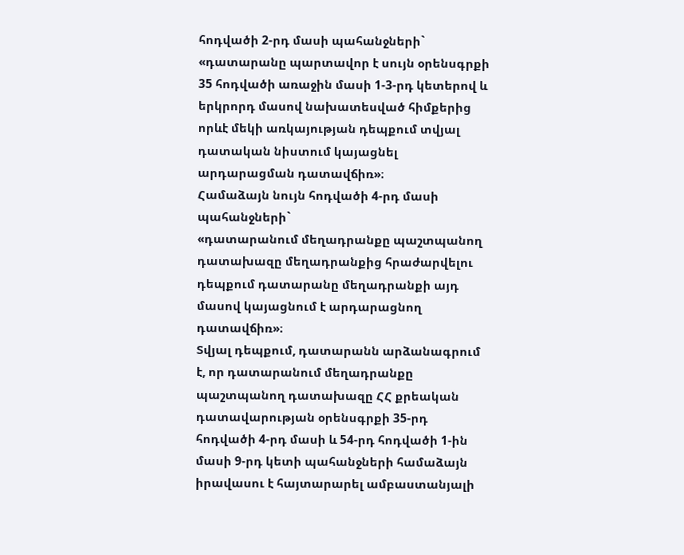հոդվածի 2-րդ մասի պահանջների`
«դատարանը պարտավոր է սույն օրենսգրքի 35 հոդվածի առաջին մասի 1-3-րդ կետերով և երկրորդ մասով նախատեսված հիմքերից որևէ մեկի առկայության դեպքում տվյալ դատական նիստում կայացնել արդարացման դատավճիռ»։
Համաձայն նույն հոդվածի 4-րդ մասի պահանջների`
«դատարանում մեղադրանքը պաշտպանող դատախազը մեղադրանքից հրաժարվելու դեպքում դատարանը մեղադրանքի այդ մասով կայացնում է արդարացնող դատավճիռ»։
Տվյալ դեպքում, դատարանն արձանագրում է, որ դատարանում մեղադրանքը պաշտպանող դատախազը ՀՀ քրեական դատավարության օրենսգրքի 35-րդ հոդվածի 4-րդ մասի և 54-րդ հոդվածի 1-ին մասի 9-րդ կետի պահանջների համաձայն իրավասու է հայտարարել ամբաստանյալի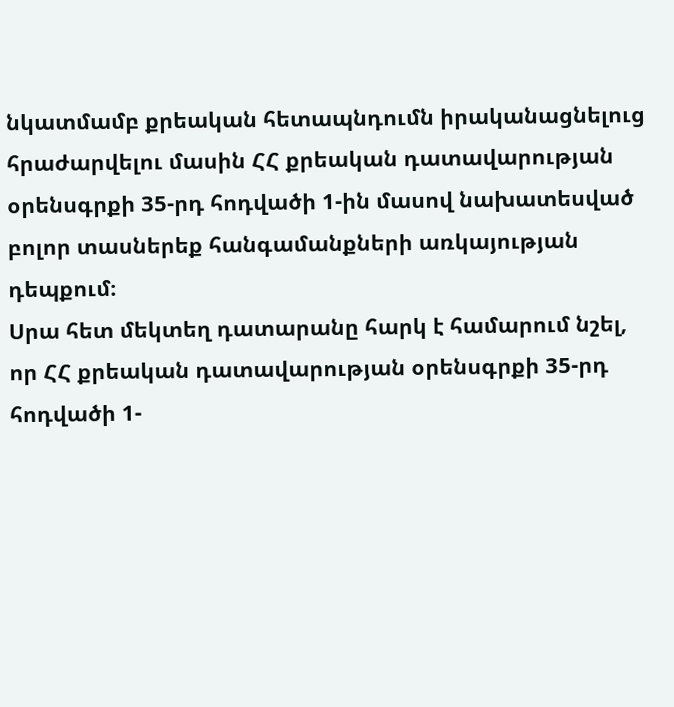նկատմամբ քրեական հետապնդումն իրականացնելուց հրաժարվելու մասին ՀՀ քրեական դատավարության օրենսգրքի 35-րդ հոդվածի 1-ին մասով նախատեսված բոլոր տասներեք հանգամանքների առկայության դեպքում։
Սրա հետ մեկտեղ դատարանը հարկ է համարում նշել, որ ՀՀ քրեական դատավարության օրենսգրքի 35-րդ հոդվածի 1-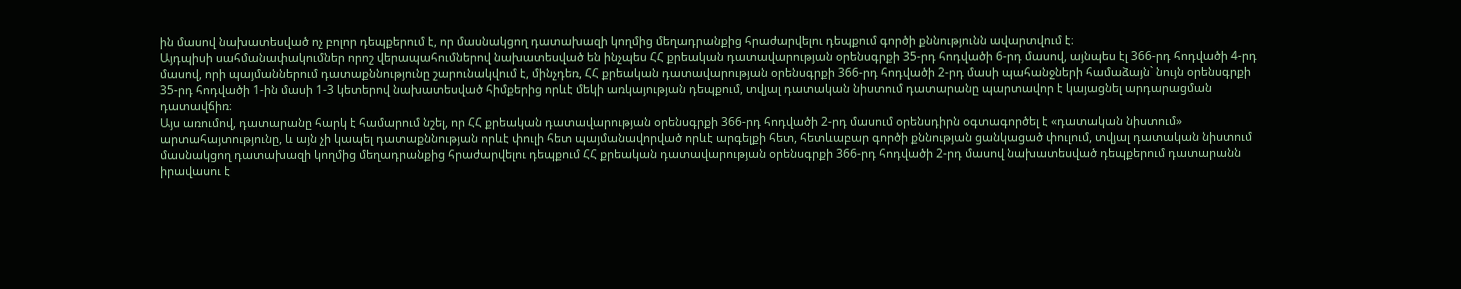ին մասով նախատեսված ոչ բոլոր դեպքերում է, որ մասնակցող դատախազի կողմից մեղադրանքից հրաժարվելու դեպքում գործի քննությունն ավարտվում է։
Այդպիսի սահմանափակումներ որոշ վերապահումներով նախատեսված են ինչպես ՀՀ քրեական դատավարության օրենսգրքի 35-րդ հոդվածի 6-րդ մասով, այնպես էլ 366-րդ հոդվածի 4-րդ մասով, որի պայմաններում դատաքննությունը շարունակվում է, մինչդեռ, ՀՀ քրեական դատավարության օրենսգրքի 366-րդ հոդվածի 2-րդ մասի պահանջների համաձայն` նույն օրենսգրքի 35-րդ հոդվածի 1-ին մասի 1-3 կետերով նախատեսված հիմքերից որևէ մեկի առկայության դեպքում, տվյալ դատական նիստում դատարանը պարտավոր է կայացնել արդարացման դատավճիռ։
Այս առումով, դատարանը հարկ է համարում նշել, որ ՀՀ քրեական դատավարության օրենսգրքի 366-րդ հոդվածի 2-րդ մասում օրենսդիրն օգտագործել է «դատական նիստում» արտահայտությունը, և այն չի կապել դատաքննության որևէ փուլի հետ պայմանավորված որևէ արգելքի հետ, հետևաբար գործի քննության ցանկացած փուլում, տվյալ դատական նիստում մասնակցող դատախազի կողմից մեղադրանքից հրաժարվելու դեպքում ՀՀ քրեական դատավարության օրենսգրքի 366-րդ հոդվածի 2-րդ մասով նախատեսված դեպքերում դատարանն իրավասու է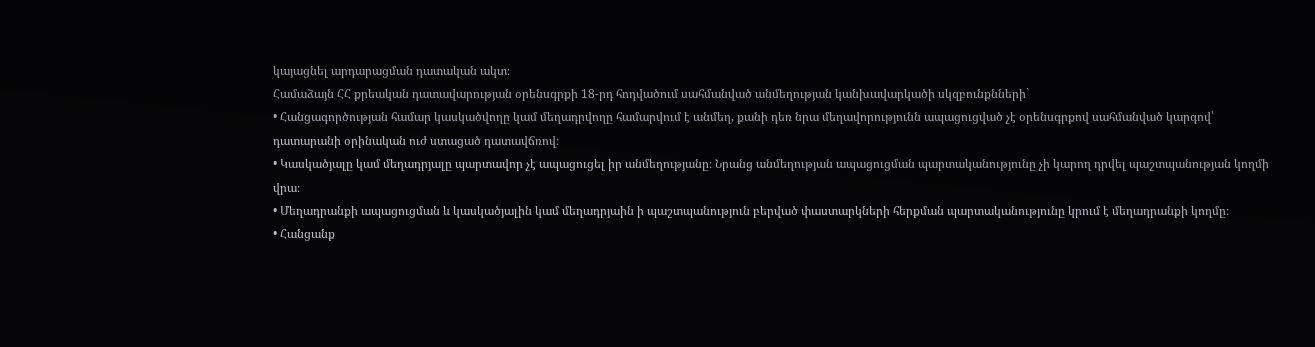կայացնել արդարացման դատական ակտ։
Համաձայն ՀՀ քրեական դատավարության օրենսգրքի 18-րդ հոդվածում սահմանված անմեղության կանխավարկածի սկզբունքնների`
• Հանցագործության համար կասկածվողը կամ մեղադրվողը համարվում է անմեղ, քանի դեռ նրա մեղավորությունն ապացուցված չէ օրենսգրքով սահմանված կարգով՝ դատարանի օրինական ուժ ստացած դատավճռով։
• Կասկածյալը կամ մեղադրյալը պարտավոր չէ ապացուցել իր անմեղությանը։ Նրանց անմեղության ապացուցման պարտականությունը չի կարող դրվել պաշտպանության կողմի վրա։
• Մեղադրանքի ապացուցման և կասկածյալին կամ մեղադրյաին ի պաշտպանություն բերված փաստարկների հերքման պարտականությունը կրում է մեղադրանքի կողմը։
• Հանցանք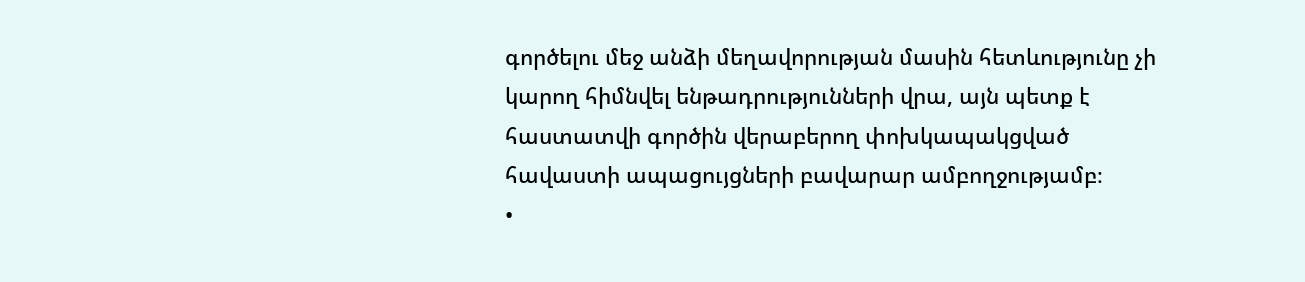գործելու մեջ անձի մեղավորության մասին հետևությունը չի կարող հիմնվել ենթադրությունների վրա, այն պետք է հաստատվի գործին վերաբերող փոխկապակցված հավաստի ապացույցների բավարար ամբողջությամբ։
•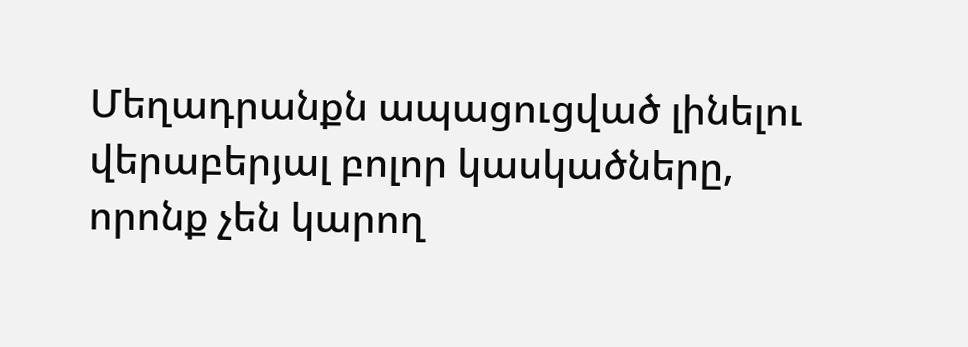Մեղադրանքն ապացուցված լինելու վերաբերյալ բոլոր կասկածները, որոնք չեն կարող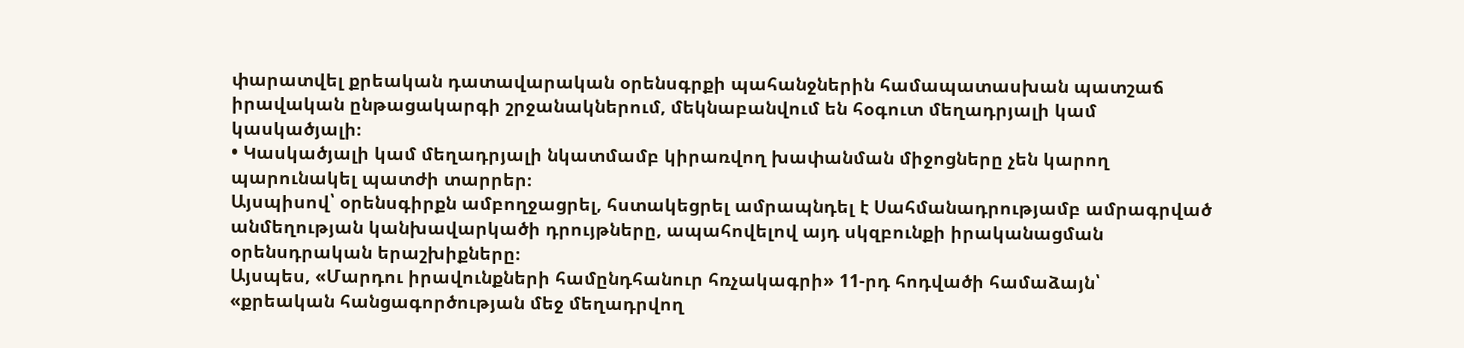փարատվել քրեական դատավարական օրենսգրքի պահանջներին համապատասխան պատշաճ իրավական ընթացակարգի շրջանակներում, մեկնաբանվում են հօգուտ մեղադրյալի կամ կասկածյալի։
• Կասկածյալի կամ մեղադրյալի նկատմամբ կիրառվող խափանման միջոցները չեն կարող պարունակել պատժի տարրեր։
Այսպիսով՝ օրենսգիրքն ամբողջացրել, հստակեցրել ամրապնդել է Սահմանադրությամբ ամրագրված անմեղության կանխավարկածի դրույթները, ապահովելով այդ սկզբունքի իրականացման օրենսդրական երաշխիքները։
Այսպես, «Մարդու իրավունքների համընդհանուր հռչակագրի» 11-րդ հոդվածի համաձայն՝
«քրեական հանցագործության մեջ մեղադրվող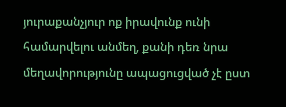յուրաքանչյուր ոք իրավունք ունի համարվելու անմեղ, քանի դեռ նրա մեղավորությունը ապացուցված չէ ըստ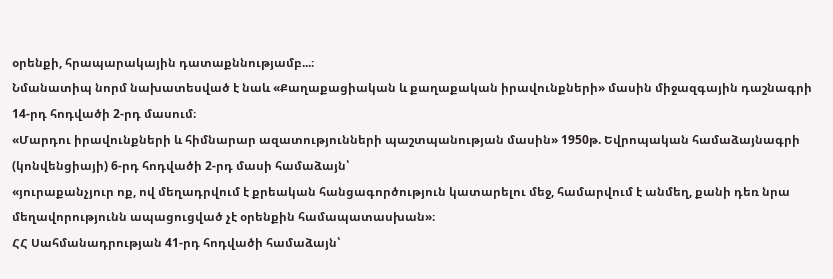օրենքի, հրապարակային դատաքննությամբ...։
Նմանատիպ նորմ նախատեսված է նաև «Քաղաքացիական և քաղաքական իրավունքների» մասին միջազգային դաշնագրի 14-րդ հոդվածի 2-րդ մասում։
«Մարդու իրավունքների և հիմնարար ազատությունների պաշտպանության մասին» 1950թ. Եվրոպական համաձայնագրի (կոնվենցիայի) 6-րդ հոդվածի 2-րդ մասի համաձայն՝
«յուրաքանչյուր ոք, ով մեղադրվում է քրեական հանցագործություն կատարելու մեջ, համարվում է անմեղ, քանի դեռ նրա մեղավորությունն ապացուցված չէ օրենքին համապատասխան»։
ՀՀ Սահմանադրության 41-րդ հոդվածի համաձայն՝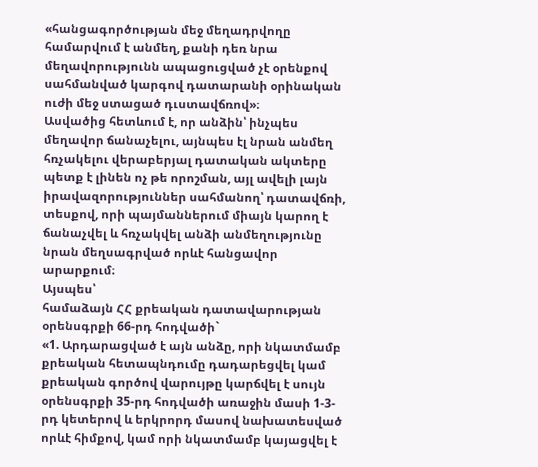«հանցագործության մեջ մեղադրվողը համարվում է անմեղ, քանի դեռ նրա մեղավորությունն ապացուցված չէ օրենքով սահմանված կարգով դատարանի օրինական ուժի մեջ ստացած դւստավճռով»։
Ասվածից հետևում է, որ անձին՝ ինչպես մեղավոր ճանաչելու, այնպես էլ նրան անմեղ հռչակելու վերաբերյալ դատական ակտերը պետք է լինեն ոչ թե որոշման, այլ ավելի լայն իրավազորություններ սահմանող՝ դատավճռի, տեսքով, որի պայմաններում միայն կարող է ճանաչվել և հռչակվել անձի անմեղությունը նրան մեղսագրված որևէ հանցավոր արարքում։
Այսպես՝
համաձայն ՀՀ քրեական դատավարության օրենսգրքի 66-րդ հոդվածի`
«1. Արդարացված է այն անձը, որի նկատմամբ քրեական հետապնդումը դադարեցվել կամ քրեական գործով վարույթը կարճվել է սույն օրենսգրքի 35-րդ հոդվածի առաջին մասի 1-3-րդ կետերով և երկրորդ մասով նախատեսված որևէ հիմքով, կամ որի նկատմամբ կայացվել է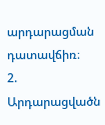արդարացման դատավճիռ։
2. Արդարացվածն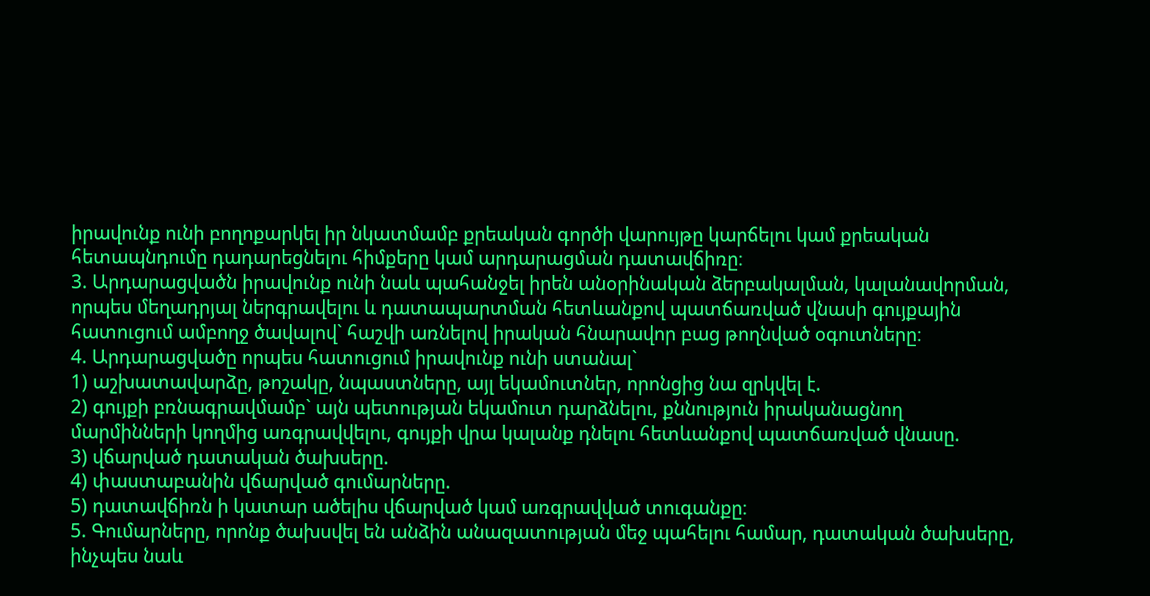իրավունք ունի բողոքարկել իր նկատմամբ քրեական գործի վարույթը կարճելու կամ քրեական հետապնդումը դադարեցնելու հիմքերը կամ արդարացման դատավճիռը։
3. Արդարացվածն իրավունք ունի նաև պահանջել իրեն անօրինական ձերբակալման, կալանավորման, որպես մեղադրյալ ներգրավելու և դատապարտման հետևանքով պատճառված վնասի գույքային հատուցում ամբողջ ծավալով` հաշվի առնելով իրական հնարավոր բաց թողնված օգուտները։
4. Արդարացվածը որպես հատուցում իրավունք ունի ստանալ`
1) աշխատավարձը, թոշակը, նպաստները, այլ եկամուտներ, որոնցից նա զրկվել է.
2) գույքի բռնագրավմամբ` այն պետության եկամուտ դարձնելու, քննություն իրականացնող մարմինների կողմից առգրավվելու, գույքի վրա կալանք դնելու հետևանքով պատճառված վնասը.
3) վճարված դատական ծախսերը.
4) փաստաբանին վճարված գումարները.
5) դատավճիռն ի կատար ածելիս վճարված կամ առգրավված տուգանքը։
5. Գումարները, որոնք ծախսվել են անձին անազատության մեջ պահելու համար, դատական ծախսերը, ինչպես նաև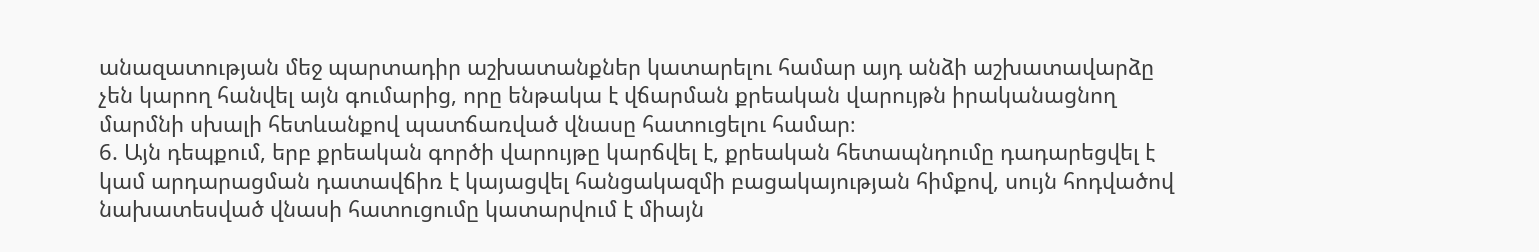անազատության մեջ պարտադիր աշխատանքներ կատարելու համար այդ անձի աշխատավարձը չեն կարող հանվել այն գումարից, որը ենթակա է վճարման քրեական վարույթն իրականացնող մարմնի սխալի հետևանքով պատճառված վնասը հատուցելու համար։
6. Այն դեպքում, երբ քրեական գործի վարույթը կարճվել է, քրեական հետապնդումը դադարեցվել է կամ արդարացման դատավճիռ է կայացվել հանցակազմի բացակայության հիմքով, սույն հոդվածով նախատեսված վնասի հատուցումը կատարվում է միայն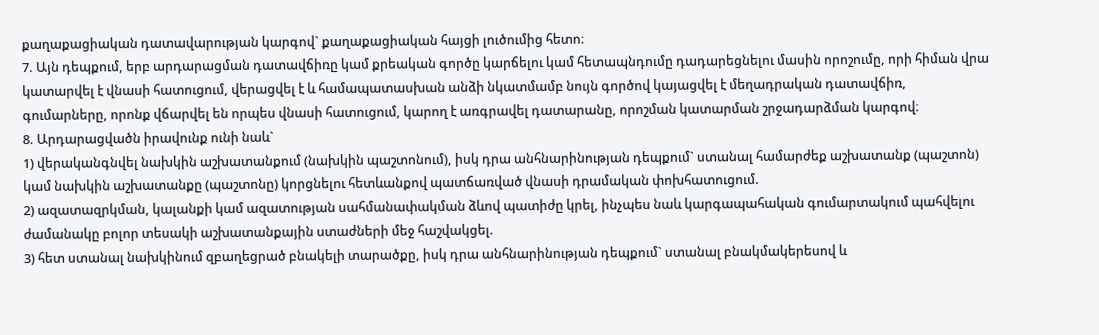քաղաքացիական դատավարության կարգով` քաղաքացիական հայցի լուծումից հետո։
7. Այն դեպքում, երբ արդարացման դատավճիռը կամ քրեական գործը կարճելու կամ հետապնդումը դադարեցնելու մասին որոշումը, որի հիման վրա կատարվել է վնասի հատուցում, վերացվել է և համապատասխան անձի նկատմամբ նույն գործով կայացվել է մեղադրական դատավճիռ, գումարները, որոնք վճարվել են որպես վնասի հատուցում, կարող է առգրավել դատարանը, որոշման կատարման շրջադարձման կարգով։
8. Արդարացվածն իրավունք ունի նաև`
1) վերականգնվել նախկին աշխատանքում (նախկին պաշտոնում), իսկ դրա անհնարինության դեպքում` ստանալ համարժեք աշխատանք (պաշտոն) կամ նախկին աշխատանքը (պաշտոնը) կորցնելու հետևանքով պատճառված վնասի դրամական փոխհատուցում.
2) ազատազրկման, կալանքի կամ ազատության սահմանափակման ձևով պատիժը կրել, ինչպես նաև կարգապահական գումարտակում պահվելու ժամանակը բոլոր տեսակի աշխատանքային ստաժների մեջ հաշվակցել.
3) հետ ստանալ նախկինում զբաղեցրած բնակելի տարածքը, իսկ դրա անհնարինության դեպքում` ստանալ բնակմակերեսով և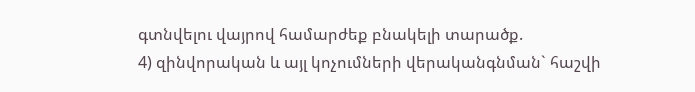գտնվելու վայրով համարժեք բնակելի տարածք.
4) զինվորական և այլ կոչումների վերականգնման` հաշվի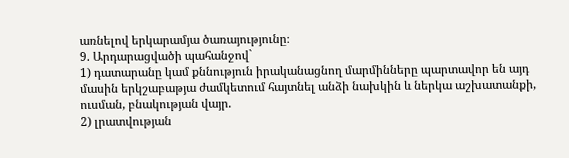առնելով երկարամյա ծառայությունը։
9. Արդարացվածի պահանջով`
1) դատարանը կամ քննություն իրականացնող մարմինները պարտավոր են այդ մասին երկշաբաթյա ժամկետում հայտնել անձի նախկին և ներկա աշխատանքի, ուսման, բնակության վայր.
2) լրատվության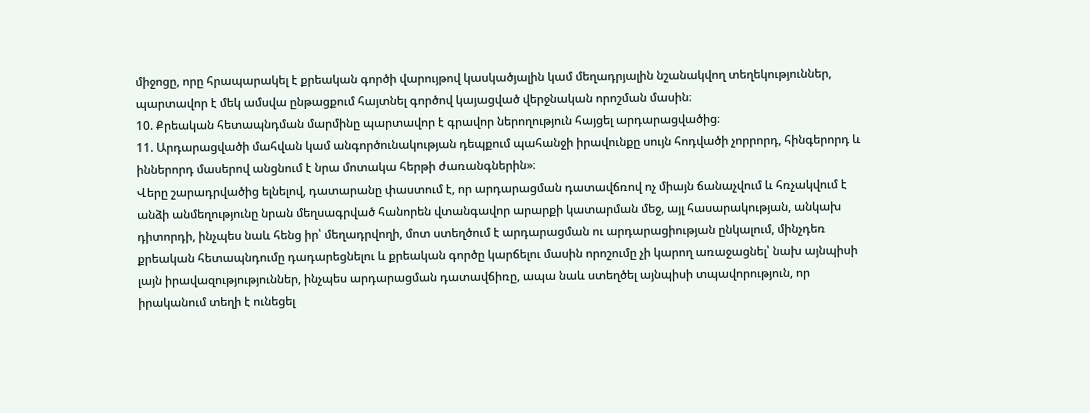միջոցը, որը հրապարակել է քրեական գործի վարույթով կասկածյալին կամ մեղադրյալին նշանակվող տեղեկություններ, պարտավոր է մեկ ամսվա ընթացքում հայտնել գործով կայացված վերջնական որոշման մասին։
10. Քրեական հետապնդման մարմինը պարտավոր է գրավոր ներողություն հայցել արդարացվածից։
11. Արդարացվածի մահվան կամ անգործունակության դեպքում պահանջի իրավունքը սույն հոդվածի չորրորդ, հինգերորդ և իններորդ մասերով անցնում է նրա մոտակա հերթի ժառանգներին»։
Վերը շարադրվածից ելնելով, դատարանը փաստում է, որ արդարացման դատավճռով ոչ միայն ճանաչվում և հռչակվում է անձի անմեղությունը նրան մեղսագրված հանորեն վտանգավոր արարքի կատարման մեջ, այլ հասարակության, անկախ դիտորդի, ինչպես նաև հենց իր՝ մեղադրվողի, մոտ ստեղծում է արդարացման ու արդարացիության ընկալում, մինչդեռ քրեական հետապնդումը դադարեցնելու և քրեական գործը կարճելու մասին որոշումը չի կարող առաջացնել՝ նախ այնպիսի լայն իրավազությություններ, ինչպես արդարացման դատավճիռը, ապա նաև ստեղծել այնպիսի տպավորություն, որ իրականում տեղի է ունեցել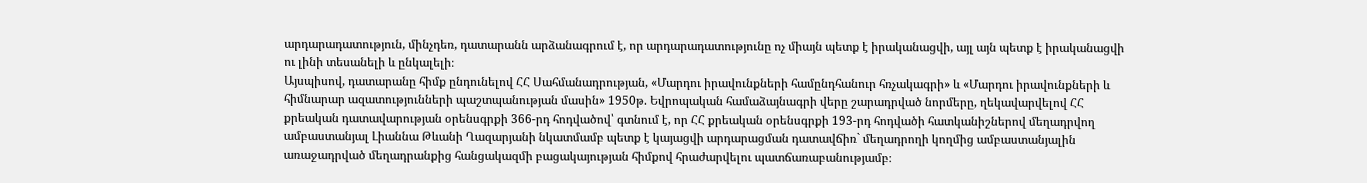արդարադատություն, մինչդեռ, դատարանն արձանագրում է, որ արդարադատությունը ոչ միայն պետք է իրականացվի, այլ այն պետք է իրականացվի ու լինի տեսանելի և ընկալելի։
Այսպիսով, դատարանը հիմք ընդունելով ՀՀ Սահմանադրության, «Մարդու իրավունքների համընդհանուր հռչակագրի» և «Մարդու իրավունքների և հիմնարար ազատությունների պաշտպանության մասին» 1950թ. Եվրոպական համաձայնագրի վերը շարադրված նորմերը, ղեկավարվելով ՀՀ քրեական դատավարության օրենսգրքի 366-րդ հոդվածով՝ գտնում է, որ ՀՀ քրեական օրենսգրքի 193-րդ հոդվածի հատկանիշներով մեղադրվող ամբաստանյալ Լիաննա Թևանի Ղազարյանի նկատմամբ պետք է կայացվի արդարացման դատավճիռ` մեղադրողի կողմից ամբաստանյալին առաջադրված մեղադրանքից հանցակազմի բացակայության հիմքով հրաժարվելու պատճառաբանությամբ։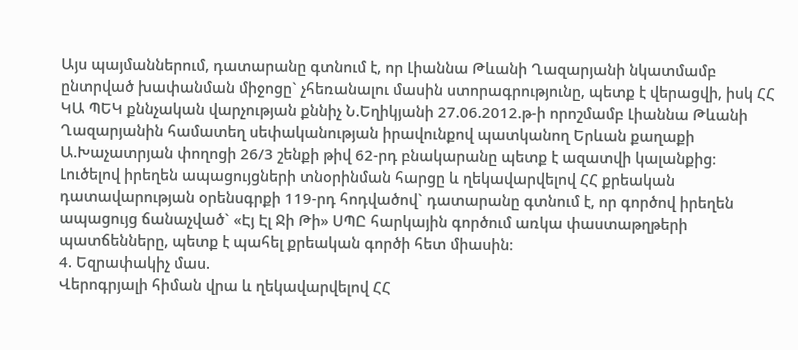Այս պայմաններում, դատարանը գտնում է, որ Լիաննա Թևանի Ղազարյանի նկատմամբ ընտրված խափանման միջոցը` չհեռանալու մասին ստորագրությունը, պետք է վերացվի, իսկ ՀՀ ԿԱ ՊԵԿ քննչական վարչության քննիչ Ն.Եղիկյանի 27.06.2012.թ-ի որոշմամբ Լիաննա Թևանի Ղազարյանին համատեղ սեփականության իրավունքով պատկանող Երևան քաղաքի Ա.Խաչատրյան փողոցի 26/3 շենքի թիվ 62-րդ բնակարանը պետք է ազատվի կալանքից։
Լուծելով իրեղեն ապացույցների տնօրինման հարցը և ղեկավարվելով ՀՀ քրեական դատավարության օրենսգրքի 119-րդ հոդվածով` դատարանը գտնում է, որ գործով իրեղեն ապացույց ճանաչված` «Էյ Էլ Ջի Թի» ՍՊԸ հարկային գործում առկա փաստաթղթերի պատճենները, պետք է պահել քրեական գործի հետ միասին։
4. Եզրափակիչ մաս.
Վերոգրյալի հիման վրա և ղեկավարվելով ՀՀ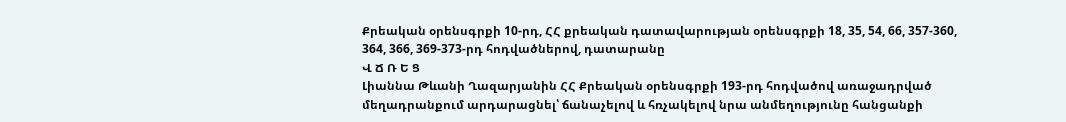Քրեական օրենսգրքի 10-րդ, ՀՀ քրեական դատավարության օրենսգրքի 18, 35, 54, 66, 357-360, 364, 366, 369-373-րդ հոդվածներով, դատարանը
Վ Ճ Ռ Ե Ց
Լիաննա Թևանի Ղազարյանին ՀՀ Քրեական օրենսգրքի 193-րդ հոդվածով առաջադրված մեղադրանքում արդարացնել՝ ճանաչելով և հռչակելով նրա անմեղությունը հանցանքի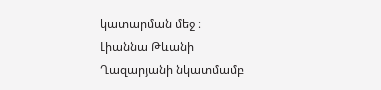կատարման մեջ ։
Լիաննա Թևանի Ղազարյանի նկատմամբ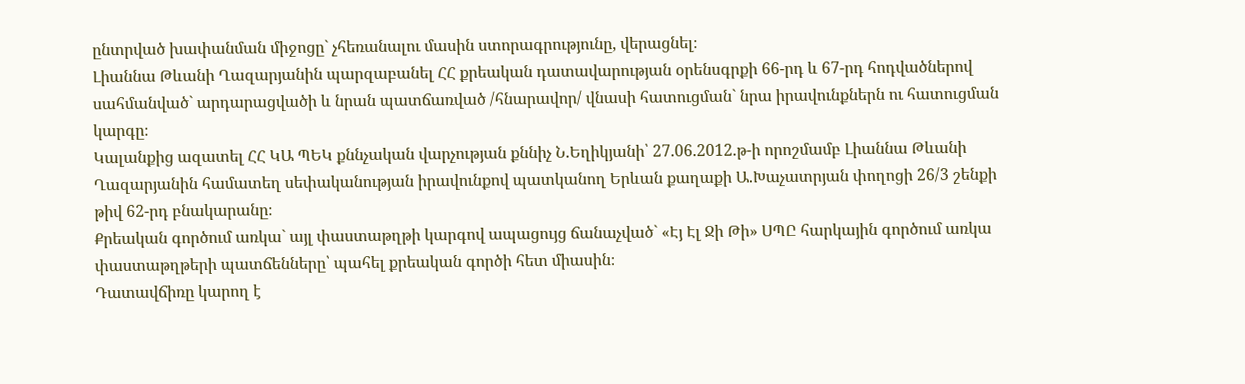ընտրված խափանման միջոցը` չհեռանալու մասին ստորագրությունը, վերացնել։
Լիաննա Թևանի Ղազարյանին պարզաբանել ՀՀ քրեական դատավարության օրենսգրքի 66-րդ և 67-րդ հոդվածներով սահմանված` արդարացվածի և նրան պատճառված /հնարավոր/ վնասի հատուցման` նրա իրավունքներն ու հատուցման կարգը։
Կալանքից ազատել ՀՀ ԿԱ ՊԵԿ քննչական վարչության քննիչ Ն.Եղիկյանի՝ 27.06.2012.թ-ի որոշմամբ Լիաննա Թևանի Ղազարյանին համատեղ սեփականության իրավունքով պատկանող Երևան քաղաքի Ա.Խաչատրյան փողոցի 26/3 շենքի թիվ 62-րդ բնակարանը։
Քրեական գործում առկա` այլ փաստաթղթի կարգով ապացույց ճանաչված` «Էյ Էլ Ջի Թի» ՍՊԸ հարկային գործում առկա փաստաթղթերի պատճենները՝ պահել քրեական գործի հետ միասին։
Դատավճիռը կարող է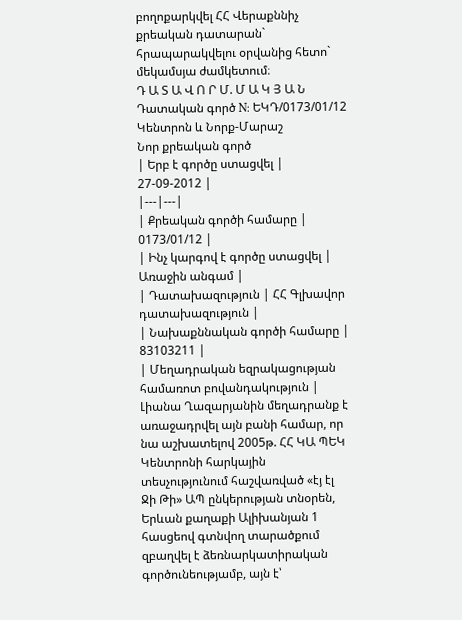բողոքարկվել ՀՀ Վերաքննիչ քրեական դատարան` հրապարակվելու օրվանից հետո` մեկամսյա ժամկետում։
Դ Ա Տ Ա Վ Ո Ր Մ. Մ Ա Կ Յ Ա Ն
Դատական գործ N: ԵԿԴ/0173/01/12
Կենտրոն և Նորք-Մարաշ
Նոր քրեական գործ
| Երբ է գործը ստացվել | 27-09-2012 |
|---|---|
| Քրեական գործի համարը | 0173/01/12 |
| Ինչ կարգով է գործը ստացվել | Առաջին անգամ |
| Դատախազություն | ՀՀ Գլխավոր դատախազություն |
| Նախաքննական գործի համարը | 83103211 |
| Մեղադրական եզրակացության համառոտ բովանդակություն | Լիանա Ղազարյանին մեղադրանք է առաջադրվել այն բանի համար, որ նա աշխատելով 2005թ. ՀՀ ԿԱ ՊԵԿ Կենտրոնի հարկային տեսչությունում հաշվառված «էյ էլ Ջի Թի» ԱՊ ընկերության տնօրեն, Երևան քաղաքի Ալիխանյան 1 հասցեով գտնվող տարածքում զբաղվել է ձեռնարկատիրական գործունեությամբ, այն է՝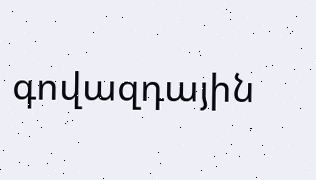գովազդային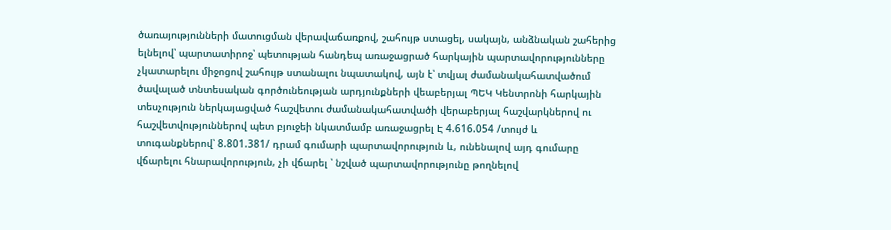ծառայությունների մատուցման վերավաճառքով, շահույթ ստացել, սակայն, անձնական շահերից ելնելով՝ պարտատիրոջ՝ պետության հանդեպ առաջացրած հարկային պարտավորությունները չկատարելու միջոցով շահույթ ստանալու նպատակով, այն է՝ տվյալ ժամանակահատվածում ծավալած տնտեսական գործունեության արդյունքների վեաբերյալ ՊԵԿ Կենտրոնի հարկային տեսչություն ներկայացված հաշվետու ժամանակահատվածի վերաբերյալ հաշվարկներով ու հաշվետվություններով պետ բյուջեի նկատմամբ առաջացրել Է 4.616.054 /տույժ և տուգանքներով՝ 8.801.381/ դրամ գումարի պարտավորություն և, ունենալով այդ գումարը վճարելու հնարավորություն, չի վճարել ՝ նշված պարտավորությունը թողնելով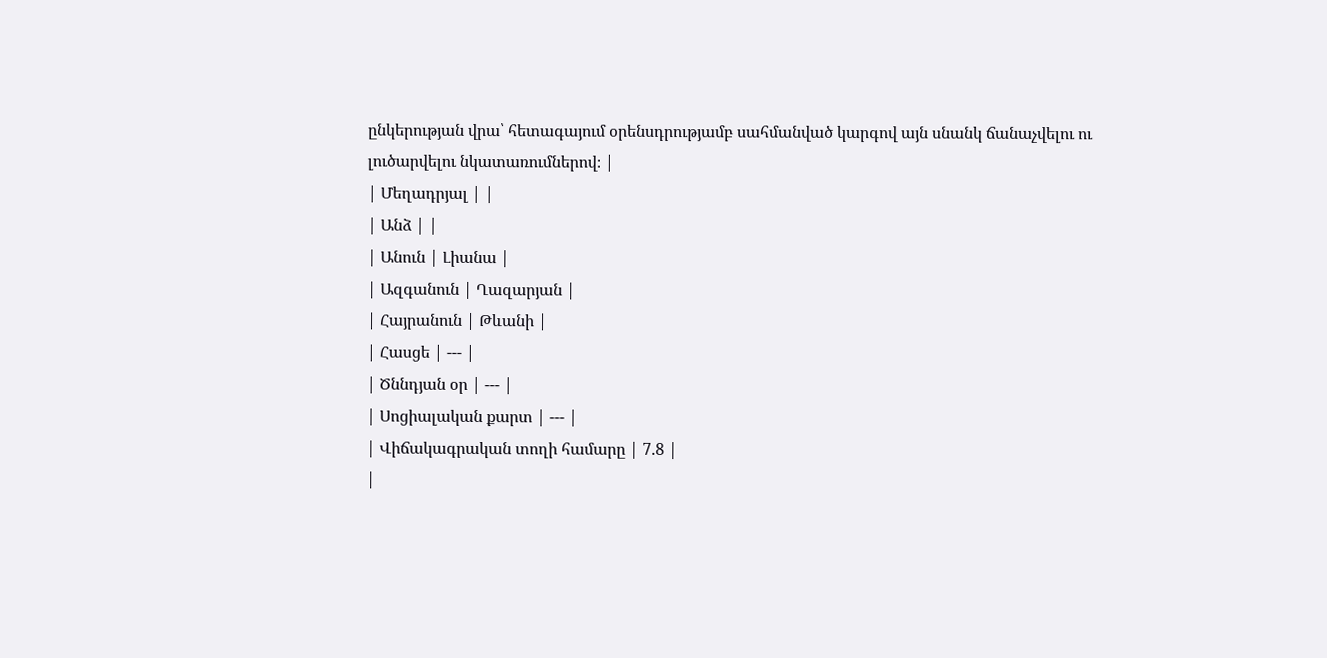ընկերության վրա՝ հետագայում օրենսդրությամբ սահմանված կարգով այն սնանկ ճանաչվելու ու լուծարվելու նկատառումներով։ |
| Մեղադրյալ | |
| Անձ | |
| Անուն | Լիանա |
| Ազգանուն | Ղազարյան |
| Հայրանուն | Թևանի |
| Հասցե | --- |
| Ծննդյան օր | --- |
| Սոցիալական քարտ | --- |
| Վիճակագրական տողի համարը | 7.8 |
|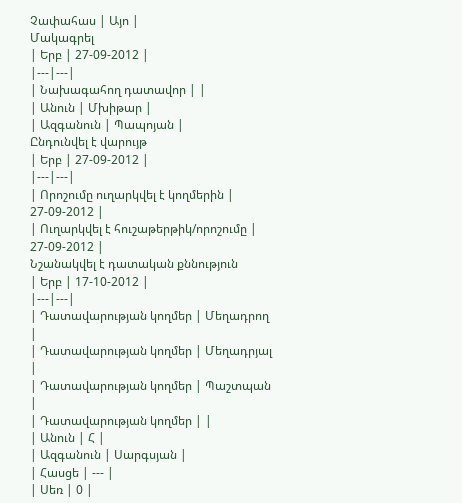Չափահաս | Այո |
Մակագրել
| Երբ | 27-09-2012 |
|---|---|
| Նախագահող դատավոր | |
| Անուն | Մխիթար |
| Ազգանուն | Պապոյան |
Ընդունվել է վարույթ
| Երբ | 27-09-2012 |
|---|---|
| Որոշումը ուղարկվել է կողմերին | 27-09-2012 |
| Ուղարկվել է հուշաթերթիկ/որոշումը | 27-09-2012 |
Նշանակվել է դատական քննություն
| Երբ | 17-10-2012 |
|---|---|
| Դատավարության կողմեր | Մեղադրող |
| Դատավարության կողմեր | Մեղադրյալ |
| Դատավարության կողմեր | Պաշտպան |
| Դատավարության կողմեր | |
| Անուն | Հ |
| Ազգանուն | Սարգսյան |
| Հասցե | --- |
| Սեռ | 0 |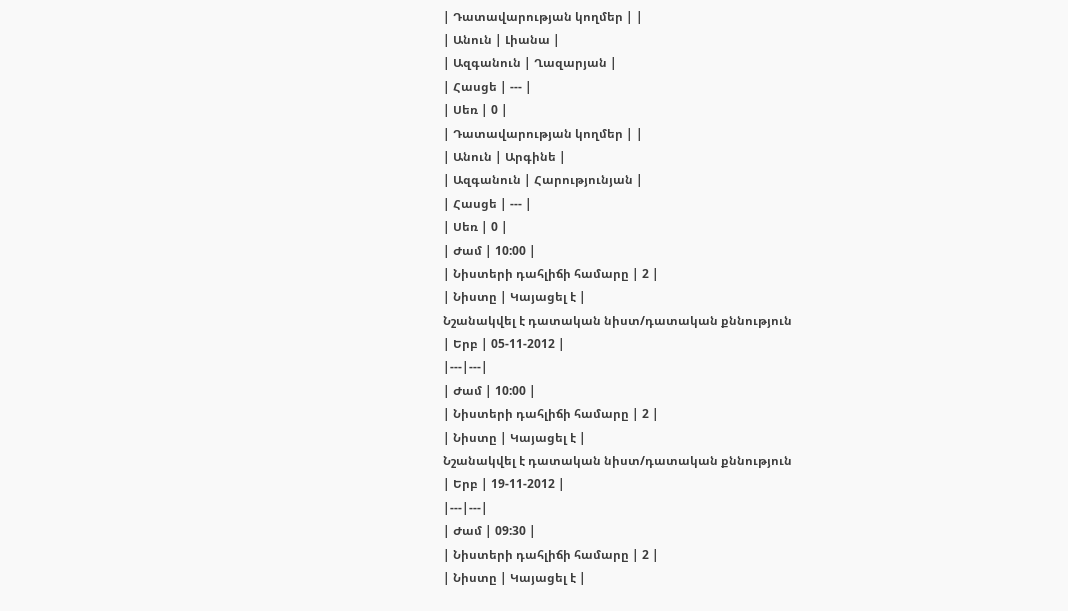| Դատավարության կողմեր | |
| Անուն | Լիանա |
| Ազգանուն | Ղազարյան |
| Հասցե | --- |
| Սեռ | 0 |
| Դատավարության կողմեր | |
| Անուն | Արգինե |
| Ազգանուն | Հարությունյան |
| Հասցե | --- |
| Սեռ | 0 |
| Ժամ | 10:00 |
| Նիստերի դահլիճի համարը | 2 |
| Նիստը | Կայացել է |
Նշանակվել է դատական նիստ/դատական քննություն
| Երբ | 05-11-2012 |
|---|---|
| Ժամ | 10:00 |
| Նիստերի դահլիճի համարը | 2 |
| Նիստը | Կայացել է |
Նշանակվել է դատական նիստ/դատական քննություն
| Երբ | 19-11-2012 |
|---|---|
| Ժամ | 09:30 |
| Նիստերի դահլիճի համարը | 2 |
| Նիստը | Կայացել է |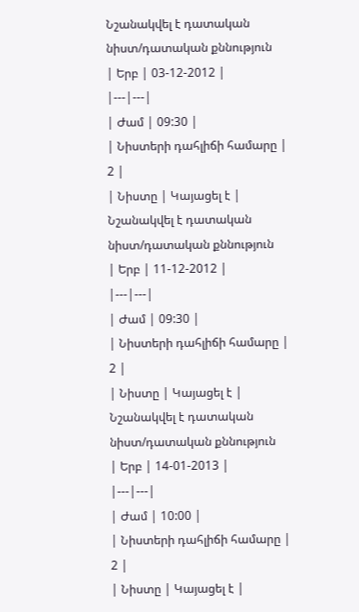Նշանակվել է դատական նիստ/դատական քննություն
| Երբ | 03-12-2012 |
|---|---|
| Ժամ | 09:30 |
| Նիստերի դահլիճի համարը | 2 |
| Նիստը | Կայացել է |
Նշանակվել է դատական նիստ/դատական քննություն
| Երբ | 11-12-2012 |
|---|---|
| Ժամ | 09:30 |
| Նիստերի դահլիճի համարը | 2 |
| Նիստը | Կայացել է |
Նշանակվել է դատական նիստ/դատական քննություն
| Երբ | 14-01-2013 |
|---|---|
| Ժամ | 10:00 |
| Նիստերի դահլիճի համարը | 2 |
| Նիստը | Կայացել է |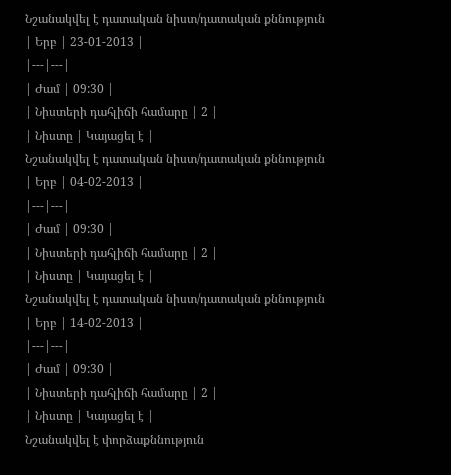Նշանակվել է դատական նիստ/դատական քննություն
| Երբ | 23-01-2013 |
|---|---|
| Ժամ | 09:30 |
| Նիստերի դահլիճի համարը | 2 |
| Նիստը | Կայացել է |
Նշանակվել է դատական նիստ/դատական քննություն
| Երբ | 04-02-2013 |
|---|---|
| Ժամ | 09:30 |
| Նիստերի դահլիճի համարը | 2 |
| Նիստը | Կայացել է |
Նշանակվել է դատական նիստ/դատական քննություն
| Երբ | 14-02-2013 |
|---|---|
| Ժամ | 09:30 |
| Նիստերի դահլիճի համարը | 2 |
| Նիստը | Կայացել է |
Նշանակվել է փորձաքննություն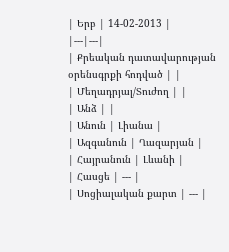| Երբ | 14-02-2013 |
|---|---|
| Քրեական դատավարության օրենսգրքի հոդված | |
| Մեղադրյալ/Տուժող | |
| Անձ | |
| Անուն | Լիանա |
| Ազգանուն | Ղազարյան |
| Հայրանուն | Լևանի |
| Հասցե | --- |
| Սոցիալական քարտ | --- |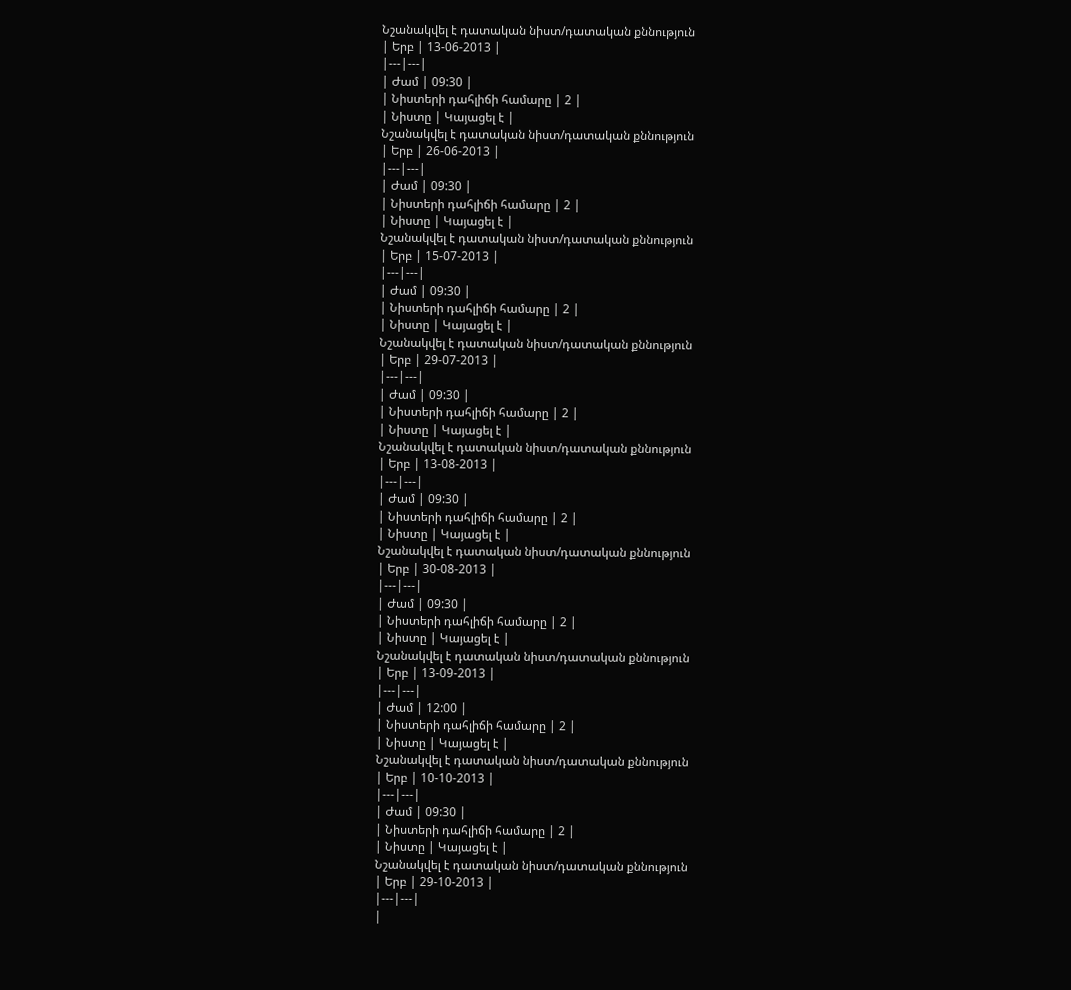Նշանակվել է դատական նիստ/դատական քննություն
| Երբ | 13-06-2013 |
|---|---|
| Ժամ | 09:30 |
| Նիստերի դահլիճի համարը | 2 |
| Նիստը | Կայացել է |
Նշանակվել է դատական նիստ/դատական քննություն
| Երբ | 26-06-2013 |
|---|---|
| Ժամ | 09:30 |
| Նիստերի դահլիճի համարը | 2 |
| Նիստը | Կայացել է |
Նշանակվել է դատական նիստ/դատական քննություն
| Երբ | 15-07-2013 |
|---|---|
| Ժամ | 09:30 |
| Նիստերի դահլիճի համարը | 2 |
| Նիստը | Կայացել է |
Նշանակվել է դատական նիստ/դատական քննություն
| Երբ | 29-07-2013 |
|---|---|
| Ժամ | 09:30 |
| Նիստերի դահլիճի համարը | 2 |
| Նիստը | Կայացել է |
Նշանակվել է դատական նիստ/դատական քննություն
| Երբ | 13-08-2013 |
|---|---|
| Ժամ | 09:30 |
| Նիստերի դահլիճի համարը | 2 |
| Նիստը | Կայացել է |
Նշանակվել է դատական նիստ/դատական քննություն
| Երբ | 30-08-2013 |
|---|---|
| Ժամ | 09:30 |
| Նիստերի դահլիճի համարը | 2 |
| Նիստը | Կայացել է |
Նշանակվել է դատական նիստ/դատական քննություն
| Երբ | 13-09-2013 |
|---|---|
| Ժամ | 12:00 |
| Նիստերի դահլիճի համարը | 2 |
| Նիստը | Կայացել է |
Նշանակվել է դատական նիստ/դատական քննություն
| Երբ | 10-10-2013 |
|---|---|
| Ժամ | 09:30 |
| Նիստերի դահլիճի համարը | 2 |
| Նիստը | Կայացել է |
Նշանակվել է դատական նիստ/դատական քննություն
| Երբ | 29-10-2013 |
|---|---|
|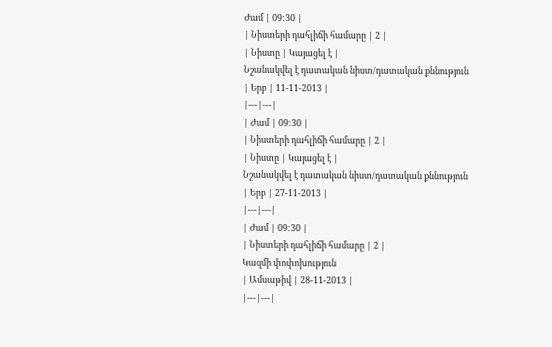Ժամ | 09:30 |
| Նիստերի դահլիճի համարը | 2 |
| Նիստը | Կայացել է |
Նշանակվել է դատական նիստ/դատական քննություն
| Երբ | 11-11-2013 |
|---|---|
| Ժամ | 09:30 |
| Նիստերի դահլիճի համարը | 2 |
| Նիստը | Կայացել է |
Նշանակվել է դատական նիստ/դատական քննություն
| Երբ | 27-11-2013 |
|---|---|
| Ժամ | 09:30 |
| Նիստերի դահլիճի համարը | 2 |
Կազմի փոփոխություն
| Ամսաթիվ | 28-11-2013 |
|---|---|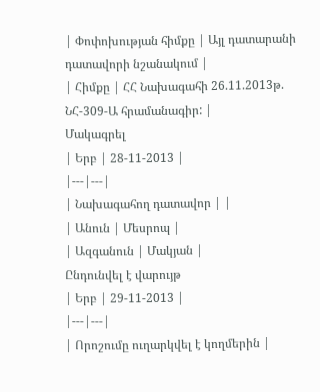| Փոփոխության հիմքը | Այլ դատարանի դատավորի նշանակում |
| Հիմքը | ՀՀ Նախագահի 26.11.2013թ. ՆՀ-309-Ա հրամանագիր: |
Մակագրել
| Երբ | 28-11-2013 |
|---|---|
| Նախագահող դատավոր | |
| Անուն | Մեսրոպ |
| Ազգանուն | Մակյան |
Ընդունվել է վարույթ
| Երբ | 29-11-2013 |
|---|---|
| Որոշումը ուղարկվել է կողմերին |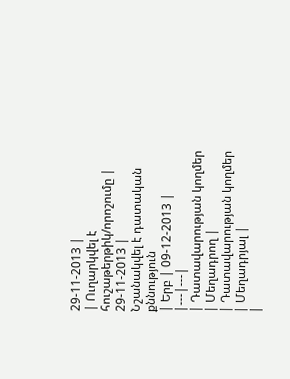29-11-2013 |
| Ուղարկվել է հուշաթերթիկ/որոշումը | 29-11-2013 |
Նշանակվել է դատական քննություն
| Երբ | 09-12-2013 |
|---|---|
| Դատավարության կողմեր | Մեղադրող |
| Դատավարության կողմեր | Մեղադրյալ |
|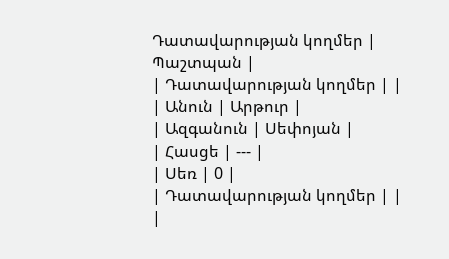Դատավարության կողմեր | Պաշտպան |
| Դատավարության կողմեր | |
| Անուն | Արթուր |
| Ազգանուն | Սեփոյան |
| Հասցե | --- |
| Սեռ | 0 |
| Դատավարության կողմեր | |
|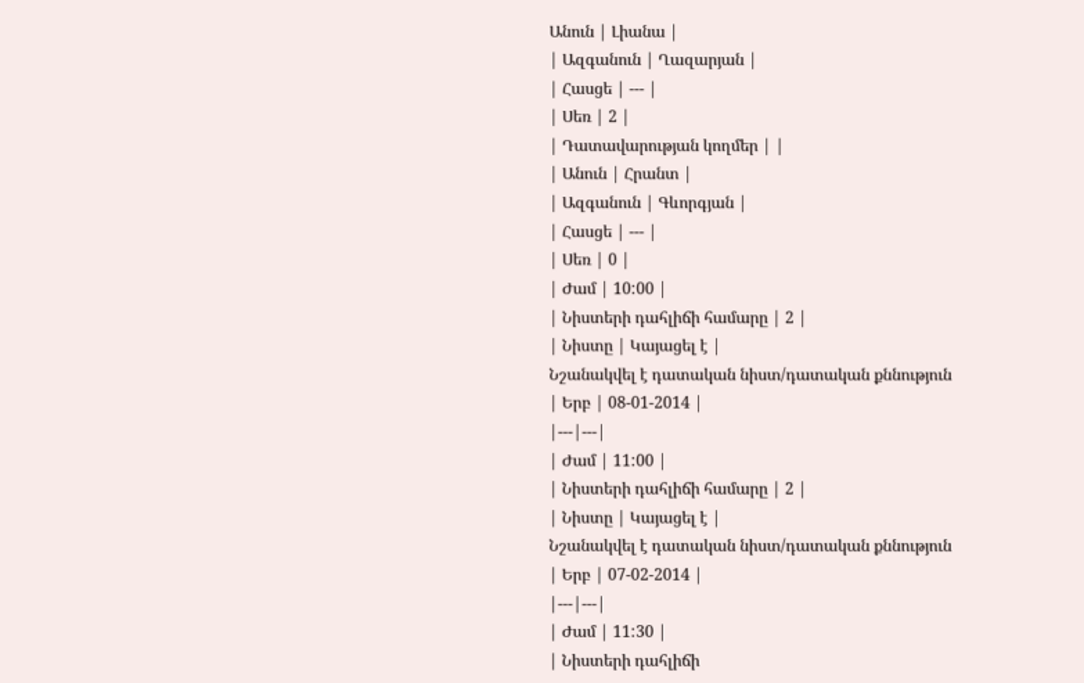Անուն | Լիանա |
| Ազգանուն | Ղազարյան |
| Հասցե | --- |
| Սեռ | 2 |
| Դատավարության կողմեր | |
| Անուն | Հրանտ |
| Ազգանուն | Գևորգյան |
| Հասցե | --- |
| Սեռ | 0 |
| Ժամ | 10:00 |
| Նիստերի դահլիճի համարը | 2 |
| Նիստը | Կայացել է |
Նշանակվել է դատական նիստ/դատական քննություն
| Երբ | 08-01-2014 |
|---|---|
| Ժամ | 11:00 |
| Նիստերի դահլիճի համարը | 2 |
| Նիստը | Կայացել է |
Նշանակվել է դատական նիստ/դատական քննություն
| Երբ | 07-02-2014 |
|---|---|
| Ժամ | 11:30 |
| Նիստերի դահլիճի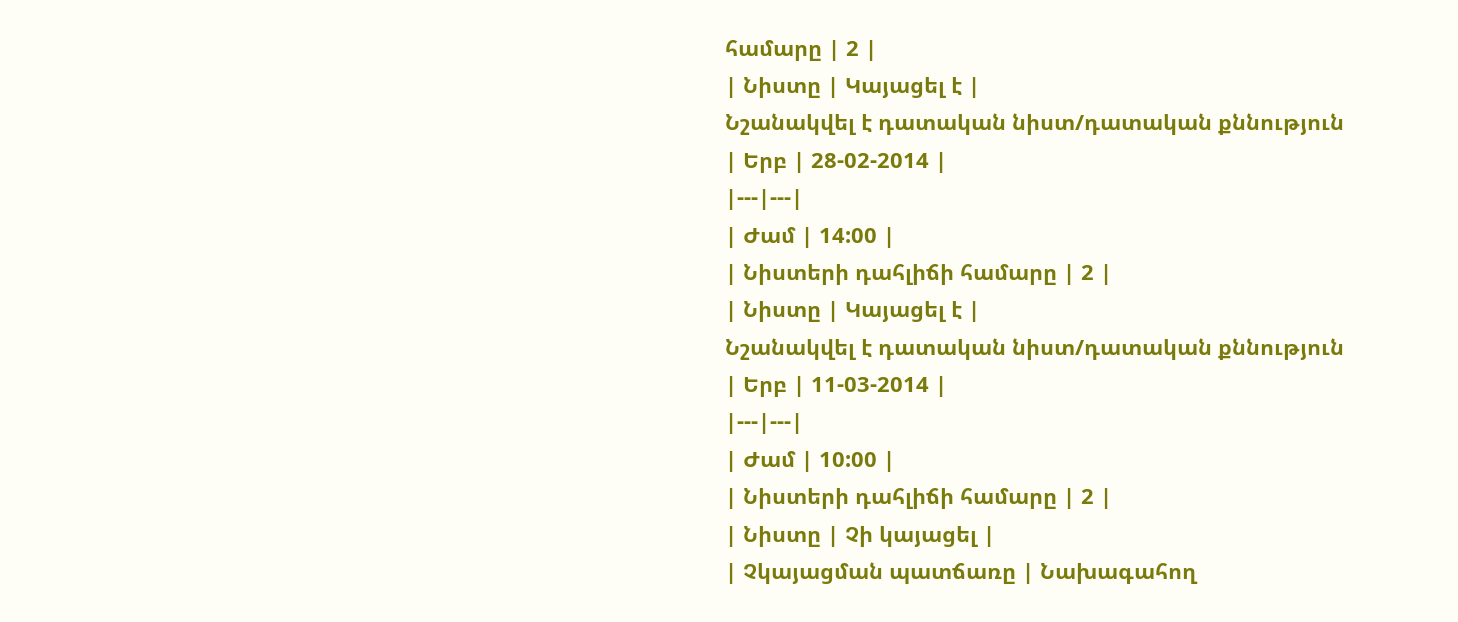համարը | 2 |
| Նիստը | Կայացել է |
Նշանակվել է դատական նիստ/դատական քննություն
| Երբ | 28-02-2014 |
|---|---|
| Ժամ | 14:00 |
| Նիստերի դահլիճի համարը | 2 |
| Նիստը | Կայացել է |
Նշանակվել է դատական նիստ/դատական քննություն
| Երբ | 11-03-2014 |
|---|---|
| Ժամ | 10:00 |
| Նիստերի դահլիճի համարը | 2 |
| Նիստը | Չի կայացել |
| Չկայացման պատճառը | Նախագահող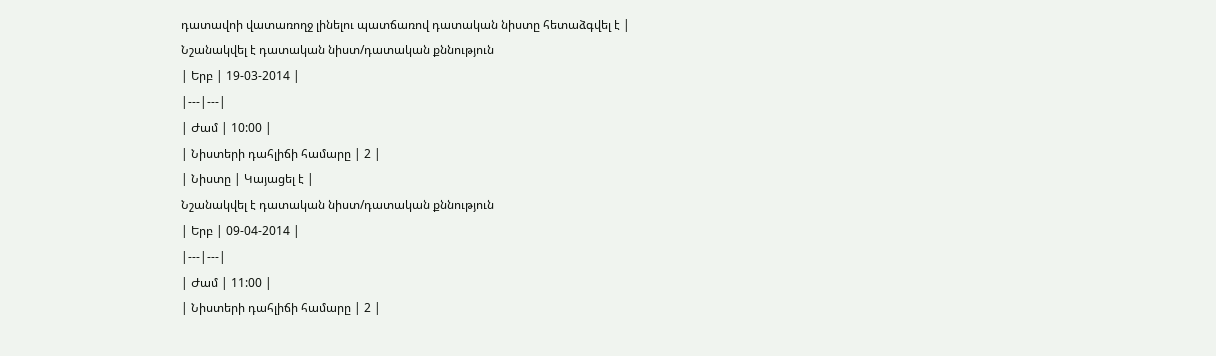դատավոի վատառողջ լինելու պատճառով դատական նիստը հետաձգվել է |
Նշանակվել է դատական նիստ/դատական քննություն
| Երբ | 19-03-2014 |
|---|---|
| Ժամ | 10:00 |
| Նիստերի դահլիճի համարը | 2 |
| Նիստը | Կայացել է |
Նշանակվել է դատական նիստ/դատական քննություն
| Երբ | 09-04-2014 |
|---|---|
| Ժամ | 11:00 |
| Նիստերի դահլիճի համարը | 2 |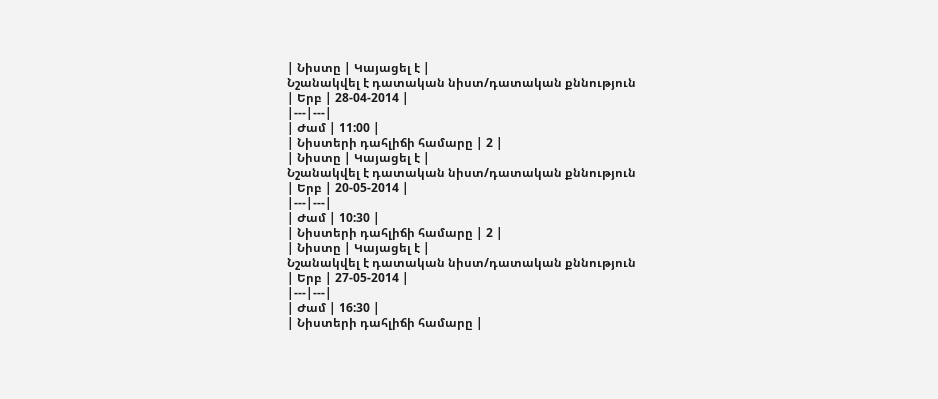| Նիստը | Կայացել է |
Նշանակվել է դատական նիստ/դատական քննություն
| Երբ | 28-04-2014 |
|---|---|
| Ժամ | 11:00 |
| Նիստերի դահլիճի համարը | 2 |
| Նիստը | Կայացել է |
Նշանակվել է դատական նիստ/դատական քննություն
| Երբ | 20-05-2014 |
|---|---|
| Ժամ | 10:30 |
| Նիստերի դահլիճի համարը | 2 |
| Նիստը | Կայացել է |
Նշանակվել է դատական նիստ/դատական քննություն
| Երբ | 27-05-2014 |
|---|---|
| Ժամ | 16:30 |
| Նիստերի դահլիճի համարը |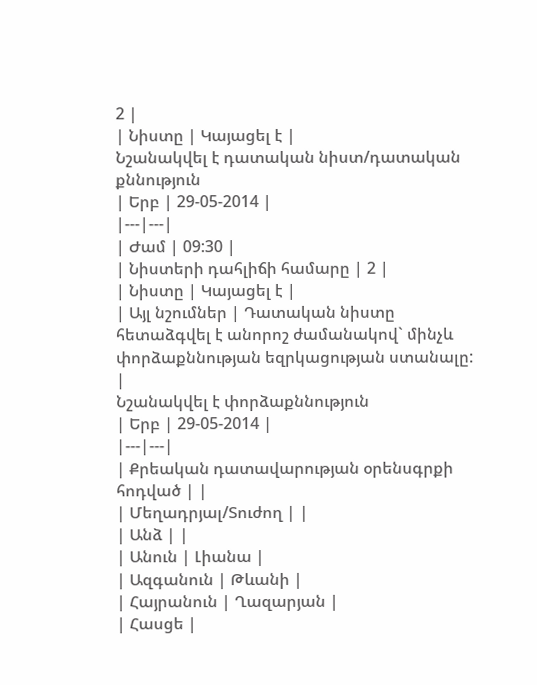2 |
| Նիստը | Կայացել է |
Նշանակվել է դատական նիստ/դատական քննություն
| Երբ | 29-05-2014 |
|---|---|
| Ժամ | 09:30 |
| Նիստերի դահլիճի համարը | 2 |
| Նիստը | Կայացել է |
| Այլ նշումներ | Դատական նիստը հետաձգվել է անորոշ ժամանակով` մինչև փորձաքննության եզրկացության ստանալը: |
Նշանակվել է փորձաքննություն
| Երբ | 29-05-2014 |
|---|---|
| Քրեական դատավարության օրենսգրքի հոդված | |
| Մեղադրյալ/Տուժող | |
| Անձ | |
| Անուն | Լիանա |
| Ազգանուն | Թևանի |
| Հայրանուն | Ղազարյան |
| Հասցե |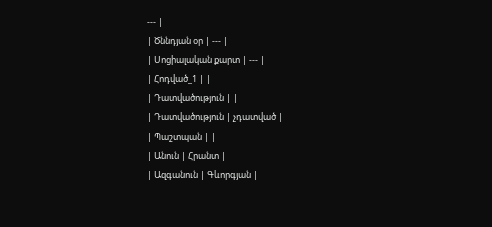--- |
| Ծննդյան օր | --- |
| Սոցիալական քարտ | --- |
| Հոդված_1 | |
| Դատվածություն | |
| Դատվածություն | չդատված |
| Պաշտպան | |
| Անուն | Հրանտ |
| Ազգանուն | Գևորգյան |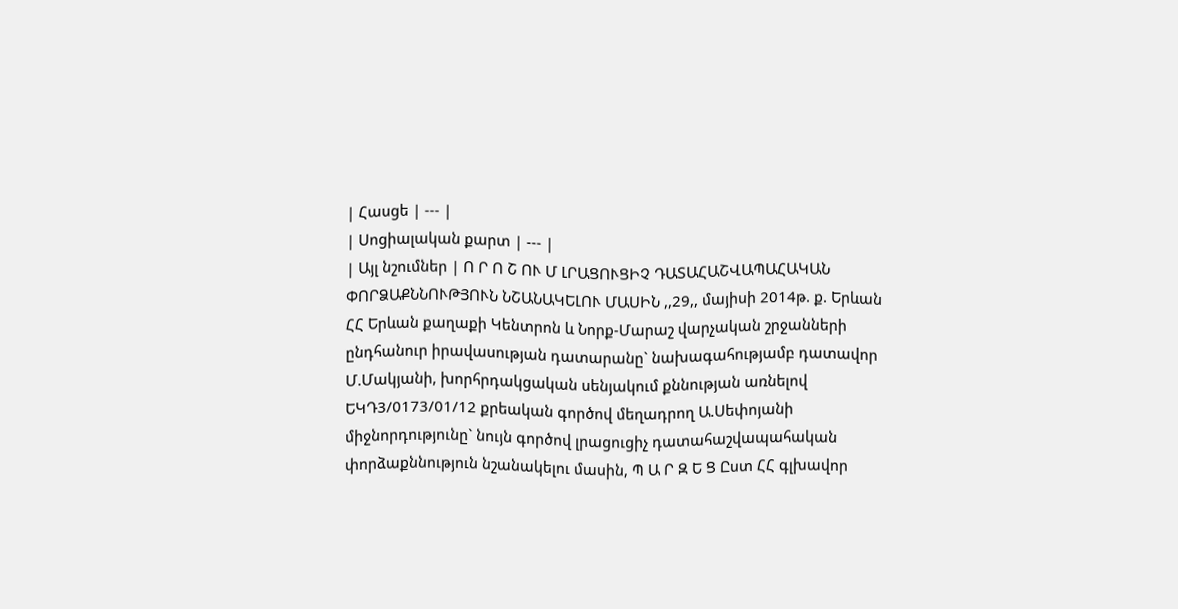| Հասցե | --- |
| Սոցիալական քարտ | --- |
| Այլ նշումներ | Ո Ր Ո Շ ՈՒ Մ ԼՐԱՑՈՒՑԻՉ ԴԱՏԱՀԱՇՎԱՊԱՀԱԿԱՆ ՓՈՐՁԱՔՆՆՈՒԹՅՈՒՆ ՆՇԱՆԱԿԵԼՈՒ ՄԱՍԻՆ ,,29,, մայիսի 2014թ. ք. Երևան ՀՀ Երևան քաղաքի Կենտրոն և Նորք-Մարաշ վարչական շրջանների ընդհանուր իրավասության դատարանը` նախագահությամբ դատավոր Մ.Մակյանի, խորհրդակցական սենյակում քննության առնելով ԵԿԴ3/0173/01/12 քրեական գործով մեղադրող Ա.Սեփոյանի միջնորդությունը` նույն գործով լրացուցիչ դատահաշվապահական փորձաքննություն նշանակելու մասին, Պ Ա Ր Զ Ե Ց Ըստ ՀՀ գլխավոր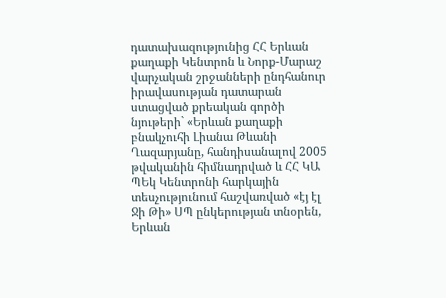դատախազությունից ՀՀ Երևան քաղաքի Կենտրոն և Նորք-Մարաշ վարչական շրջանների ընդհանուր իրավասության դատարան ստացված քրեական գործի նյութերի` «Երևան քաղաքի բնակչուհի Լիանա Թևանի Ղազարյանը, հանդիսանալով 2005 թվականին հիմնադրված և ՀՀ ԿԱ ՊԵկ Կենտրոնի հարկային տեսչությունում հաշվառված «էյ էլ Ջի Թի» ՍՊ ընկերության տնօրեն, Երևան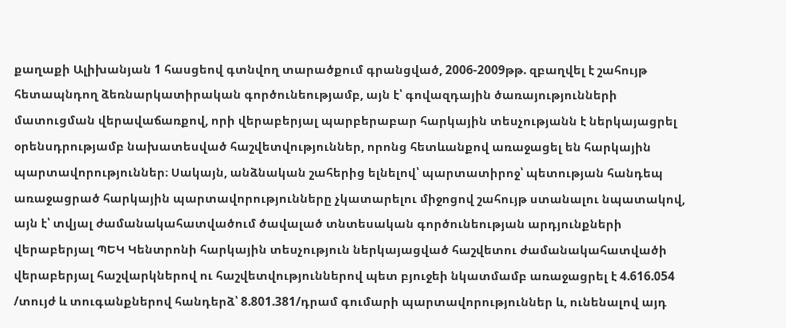քաղաքի Ալիխանյան 1 հասցեով գտնվող տարածքում գրանցված, 2006-2009թթ. զբաղվել է շահույթ հետապնդող ձեռնարկատիրական գործունեությամբ, այն է՝ գովազդային ծառայությունների մատուցման վերավաճառքով, որի վերաբերյալ պարբերաբար հարկային տեսչությանն է ներկայացրել օրենսդրությամբ նախատեսված հաշվետվություններ, որոնց հետևանքով առաջացել են հարկային պարտավորություններ։ Սակայն, անձնական շահերից ելնելով՝ պարտատիրոջ՝ պետության հանդեպ առաջացրած հարկային պարտավորությունները չկատարելու միջոցով շահույթ ստանալու նպատակով, այն է՝ տվյալ ժամանակահատվածում ծավալած տնտեսական գործունեության արդյունքների վերաբերյալ ՊԵԿ Կենտրոնի հարկային տեսչություն ներկայացված հաշվետու ժամանակահատվածի վերաբերյալ հաշվարկներով ու հաշվետվություններով պետ բյուջեի նկատմամբ առաջացրել է 4.616.054 /տույժ և տուգանքներով հանդերձ՝ 8.801.381/դրամ գումարի պարտավորություններ և, ունենալով այդ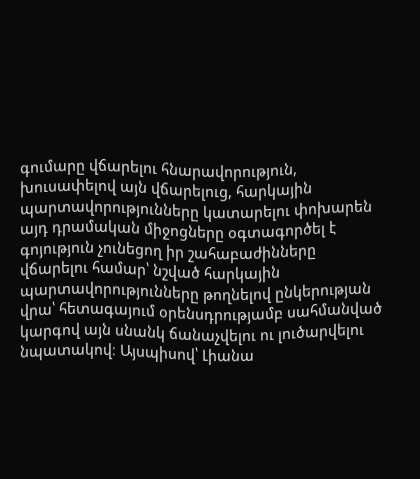գումարը վճարելու հնարավորություն, խուսափելով այն վճարելուց, հարկային պարտավորությունները կատարելու փոխարեն այդ դրամական միջոցները օգտագործել է գոյություն չունեցող իր շահաբաժինները վճարելու համար՝ նշված հարկային պարտավորությունները թողնելով ընկերության վրա՝ հետագայում օրենսդրությամբ սահմանված կարգով այն սնանկ ճանաչվելու ու լուծարվելու նպատակով։ Այսպիսով՝ Լիանա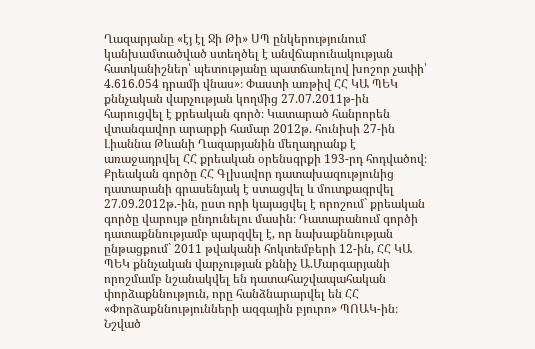Ղազարյանը «էյ էլ Ջի Թի» ՍՊ ընկերությունում կանխամտածված ստեղծել է անվճարունակության հատկանիշներ՝ պետությանը պատճառելով խոշոր չափի՝ 4.616.054 դրամի վնաս»։ Փաստի առթիվ ՀՀ ԿԱ ՊԵԿ քննչական վարչության կողմից 27.07.2011թ-ին հարուցվել է քրեական գործ։ Կատարած հանրորեն վտանգավոր արարքի համար 2012թ. հունիսի 27-ին Լիաննա Թևանի Ղազարյանին մեղադրանք է առաջադրվել ՀՀ քրեական օրենսգրքի 193-րդ հոդվածով։ Քրեական գործը ՀՀ Գլխավոր դատախազությունից դատարանի գրասենյակ է ստացվել և մուտքագրվել 27.09.2012թ.-ին, ըստ որի կայացվել է որոշում` քրեական գործը վարույթ ընդունելու մասին։ Դատարանում գործի դատաքննությամբ պարզվել է, որ նախաքննության ընթացքում` 2011 թվականի հոկտեմբերի 12-ին, ՀՀ ԿԱ ՊԵԿ քննչական վարչության քննիչ Ա.Մարգարյանի որոշմամբ նշանակվել են դատահաշվապահական փորձաքննություն, որը հանձնարարվել են ՀՀ «Փորձաքննությունների ազգային բյուրո» ՊՈԱԿ-ին։ Նշված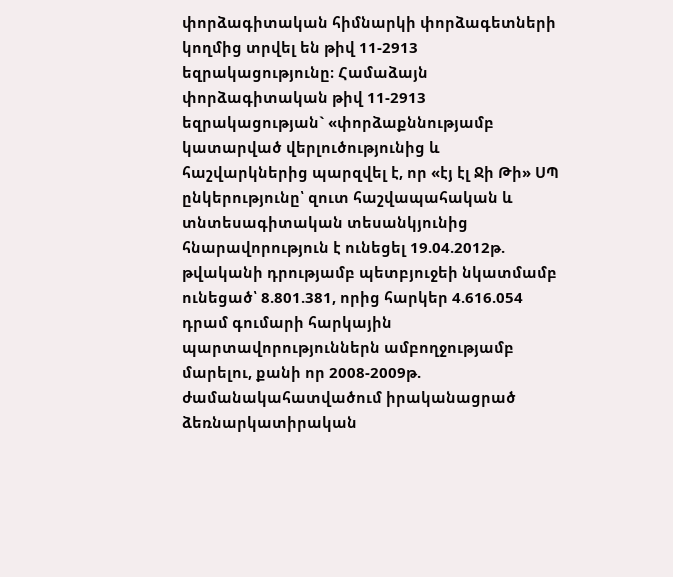փորձագիտական հիմնարկի փորձագետների կողմից տրվել են թիվ 11-2913 եզրակացությունը։ Համաձայն փորձագիտական թիվ 11-2913 եզրակացության` «փորձաքննությամբ կատարված վերլուծությունից և հաշվարկներից պարզվել է, որ «էյ էլ Ջի Թի» ՍՊ ընկերությունը՝ զուտ հաշվապահական և տնտեսագիտական տեսանկյունից հնարավորություն է ունեցել 19.04.2012թ. թվականի դրությամբ պետբյուջեի նկատմամբ ունեցած՝ 8.801.381, որից հարկեր 4.616.054 դրամ գումարի հարկային պարտավորություններն ամբողջությամբ մարելու, քանի որ 2008-2009թ. ժամանակահատվածում իրականացրած ձեռնարկատիրական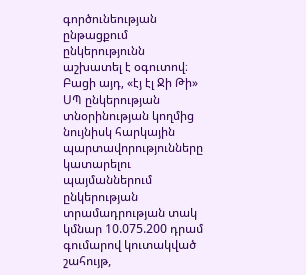գործունեության ընթացքում ընկերությունն աշխատել է օգուտով։ Բացի այդ, «էյ էլ Ջի Թի» ՍՊ ընկերության տնօրինության կողմից նույնիսկ հարկային պարտավորությունները կատարելու պայմաններում ընկերության տրամադրության տակ կմնար 10.075.200 դրամ գումարով կուտակված շահույթ,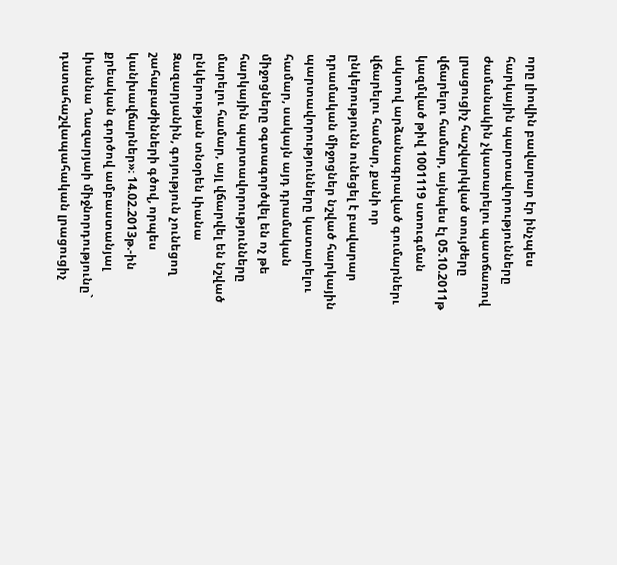որը լիովին բավարար էր ինչպես հարկային պարտավորությունները ժամանակին չկատարելու պատճառով լրացուցիչ հաշվարկված տույժերը վճարելու համար, այնպես էլ 05.10.2011թ կազմված թիվ 1001119 ստուգման ակտով արձանագրաված գումարներւ վճարելու համար, քանի որ ընկերությունն ունեցել է բավարար դրամական միջոցներ նշված հարկային պարտավորությունները կատարելու համար, սակայն այդ դրամական միջոցները օգտագործվել են ոչ թե հարկային պարտավորությունները մարելու համար, այլ վճարվել են նշված ընկերության տնօրեն Լիանա Զազարյանին, գոյություն չունեցող շահաբաժինների գծով, որպես կանխավճարներ»։ 14.02.2013թ.-ին քրեական գործով ամբաստանյալ Լիաննա Ղազարյաի միջնորդությունը` դատահաշվապահական լրացուցիչ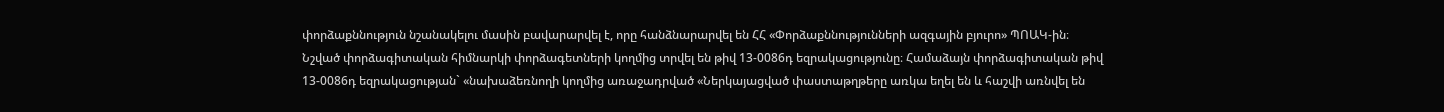փորձաքննություն նշանակելու մասին բավարարվել է, որը հանձնարարվել են ՀՀ «Փորձաքննությունների ազգային բյուրո» ՊՈԱԿ-ին։ Նշված փորձագիտական հիմնարկի փորձագետների կողմից տրվել են թիվ 13-0086դ եզրակացությունը։ Համաձայն փորձագիտական թիվ 13-0086դ եզրակացության` «նախաձեռնողի կողմից առաջադրված «Ներկայացված փաստաթղթերը առկա եղել են և հաշվի առնվել են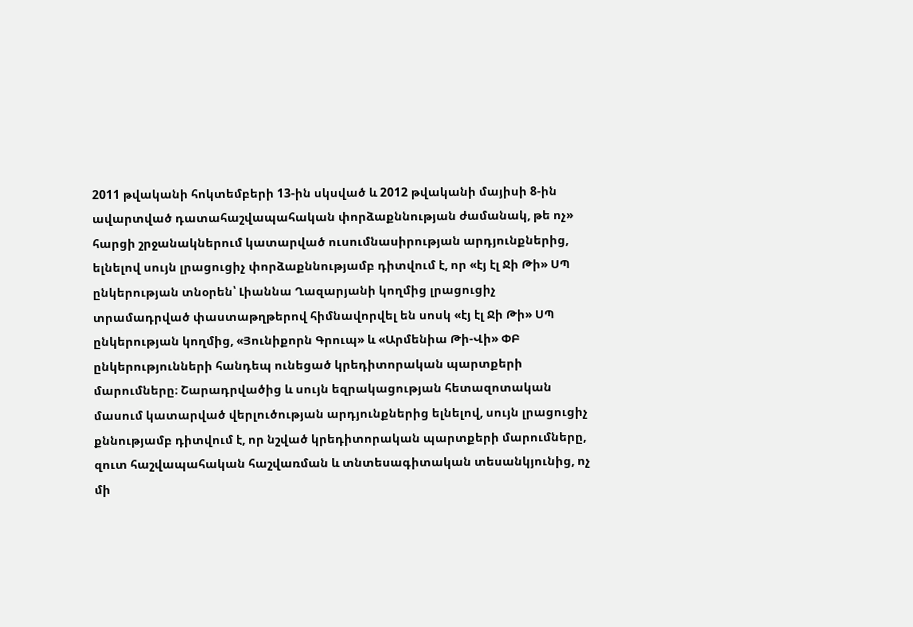2011 թվականի հոկտեմբերի 13-ին սկսված և 2012 թվականի մայիսի 8-ին ավարտված դատահաշվապահական փորձաքննության ժամանակ, թե ոչ» հարցի շրջանակներում կատարված ուսումնասիրության արդյունքներից, ելնելով սույն լրացուցիչ փորձաքննությամբ դիտվում է, որ «էյ էլ Ջի Թի» ՍՊ ընկերության տնօրեն՝ Լիաննա Ղազարյանի կողմից լրացուցիչ տրամադրված փաստաթղթերով հիմնավորվել են սոսկ «էյ էլ Ջի Թի» ՍՊ ընկերության կողմից, «Յունիքորն Գրուպ» և «Արմենիա Թի-Վի» ՓԲ ընկերությունների հանդեպ ունեցած կրեդիտորական պարտքերի մարումները։ Շարադրվածից և սույն եզրակացության հետազոտական մասում կատարված վերլուծության արդյունքներից ելնելով, սույն լրացուցիչ քննությամբ դիտվում է, որ նշված կրեդիտորական պարտքերի մարումները, զուտ հաշվապահական հաշվառման և տնտեսագիտական տեսանկյունից, ոչ մի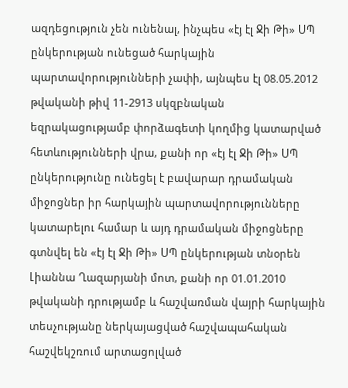ազդեցություն չեն ունենալ, ինչպես «էյ էլ Ջի Թի» ՍՊ ընկերության ունեցած հարկային պարտավորությունների չափի, այնպես էլ 08.05.2012 թվականի թիվ 11-2913 սկզբնական եզրակացությամբ փորձագետի կողմից կատարված հետևությունների վրա, քանի որ «էյ էլ Ջի Թի» ՍՊ ընկերությունը ունեցել է բավարար դրամական միջոցներ իր հարկային պարտավորությունները կատարելու համար և այդ դրամական միջոցները գտնվել են «էյ էլ Ջի Թի» ՍՊ ընկերության տնօրեն Լիաննա Ղազարյանի մոտ, քանի որ 01.01.2010 թվականի դրությամբ և հաշվառման վայրի հարկային տեսչությանը ներկայացված հաշվապահական հաշվեկշռում արտացոլված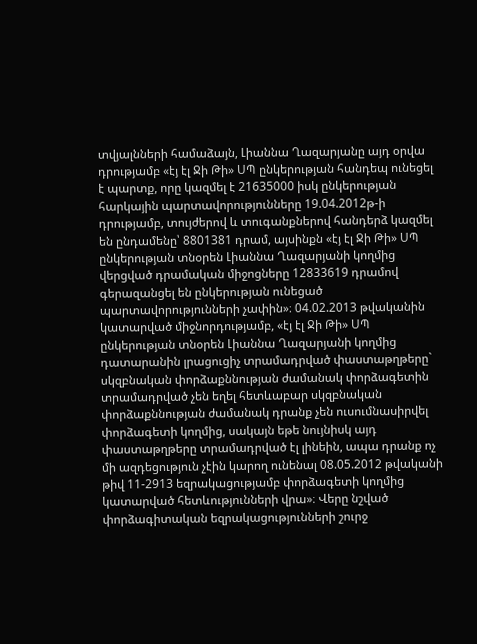տվյալնների համաձայն, Լիաննա Ղազարյանը այդ օրվա դրությամբ «էյ էլ Ջի Թի» ՍՊ ընկերության հանդեպ ունեցել է պարտք, որը կազմել է 21635000 իսկ ընկերության հարկային պարտավորությունները 19.04.2012թ-ի դրությամբ, տույժերով և տուգանքներով հանդերձ կազմել են ընդամենը՝ 8801381 դրամ, այսինքն «էյ էլ Ջի Թի» ՍՊ ընկերության տնօրեն Լիաննա Ղազարյանի կողմից վերցված դրամական միջոցները 12833619 դրամով գերազանցել են ընկերության ունեցած պարտավորությունների չափին»։ 04.02.2013 թվականին կատարված միջնորդությամբ, «էյ էլ Ջի Թի» ՍՊ ընկերության տնօրեն Լիաննա Ղազարյանի կողմից դատարանին լրացուցիչ տրամադրված փաստաթղթերը` սկզբնական փորձաքննության ժամանակ փորձագետին տրամադրված չեն եղել հետևաբար սկզբնական փորձաքննության ժամանակ դրանք չեն ուսումնասիրվել փորձագետի կողմից, սակայն եթե նույնիսկ այդ փաստաթղթերը տրամադրված էլ լինեին, ապա դրանք ոչ մի ազդեցություն չէին կարող ունենալ 08.05.2012 թվականի թիվ 11-2913 եզրակացությամբ փորձագետի կողմից կատարված հետևությունների վրա»։ Վերը նշված փորձագիտական եզրակացությունների շուրջ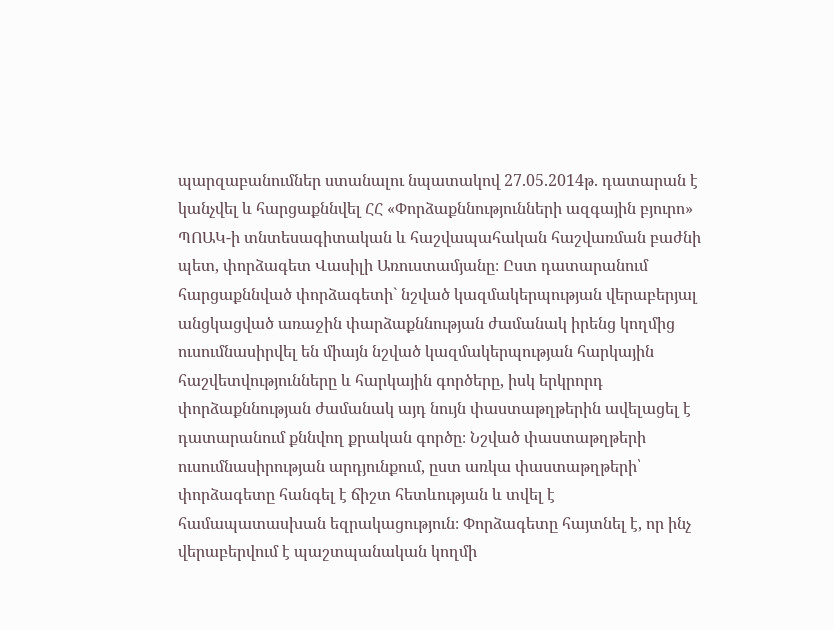պարզաբանումներ ստանալու նպատակով 27.05.2014թ. դատարան է կանչվել և հարցաքննվել ՀՀ «Փորձաքննությունների ազգային բյուրո» ՊՈԱԿ-ի տնտեսագիտական և հաշվապահական հաշվառման բաժնի պետ, փորձագետ Վասիլի Առուստամյանը։ Ըստ դատարանում հարցաքննված փորձագետի` նշված կազմակերպության վերաբերյալ անցկացված առաջին փարձաքննության ժամանակ իրենց կողմից ուսումնասիրվել են միայն նշված կազմակերպության հարկային հաշվետվությունները և հարկային գործերը, իսկ երկրորդ փորձաքննության ժամանակ այդ նույն փաստաթղթերին ավելացել է դատարանում քննվող քրական գործը։ Նշված փաստաթղթերի ուսումնասիրության արդյունքում, ըստ առկա փաստաթղթերի՝ փորձագետը հանգել է ճիշտ հետևության և տվել է համապատասխան եզրակացություն։ Փորձագետը հայտնել է, որ ինչ վերաբերվում է պաշտպանական կողմի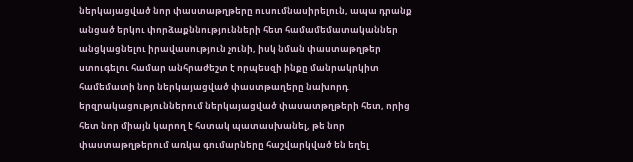ներկայացված նոր փաստաթղթերը ուսումնասիրելուն, ապա դրանք անցած երկու փորձաքննությունների հետ համամեմատականներ անցկացնելու իրավասություն չունի, իսկ նման փաստաթղթեր ստուգելու համար անհրաժեշտ է որպեսզի ինքը մանրակրկիտ համեմատի նոր ներկայացված փաստթաղերը նախորդ երզրակացություններում ներկայացված փասատթղթերի հետ, որից հետ նոր միայն կարող է հստակ պատասխանել, թե նոր փաստաթղթերում առկա գումարները հաշվարկված են եղել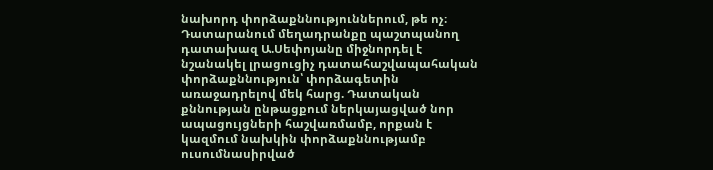նախորդ փորձաքննություններում, թե ոչ։ Դատարանում մեղադրանքը պաշտպանող դատախազ Ա.Սեփոյանը միջնորդել է նշանակել լրացուցիչ դատահաշվապահական փորձաքննություն՝ փորձագետին առաջադրելով մեկ հարց. Դատական քննության ընթացքում ներկայացված նոր ապացույցների հաշվառմամբ, որքան է կազմում նախկին փորձաքննությամբ ուսումնասիրված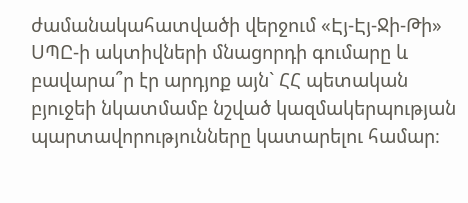ժամանակահատվածի վերջում «Էյ-Էյ-Ջի-Թի» ՍՊԸ-ի ակտիվների մնացորդի գումարը և բավարա՞ր էր արդյոք այն` ՀՀ պետական բյուջեի նկատմամբ նշված կազմակերպության պարտավորությունները կատարելու համար։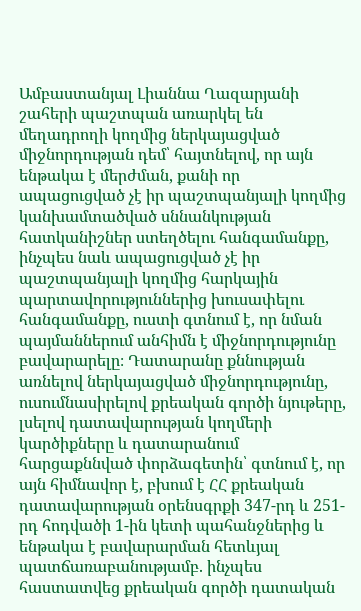Ամբաստանյալ Լիաննա Ղազարյանի շահերի պաշտպան առարկել են մեղադրողի կողմից ներկայացված միջնորդության դեմ՝ հայտնելով, որ այն ենթակա է մերժման, քանի որ ապացուցված չէ իր պաշտպանյալի կողմից կանխամտածված սննանկության հատկանիշներ ստեղծելու հանգամանքը, ինչպես նաև ապացուցված չէ իր պաշտպանյալի կողմից հարկային պարտավորություններից խուսափելու հանգամանքը, ուստի գտնում է, որ նման պայմաններում անհիմն է միջնորդությունը բավարարելը։ Դատարանը քննության առնելով ներկայացված միջնորդությունը, ուսումնասիրելով քրեական գործի նյութերը, լսելով դատավարության կողմերի կարծիքները և դատարանում հարցաքննված փորձագետին՝ գտնում է, որ այն հիմնավոր է, բխում է ՀՀ քրեական դատավարության օրենսգրքի 347-րդ և 251-րդ հոդվածի 1-ին կետի պահանջներից և ենթակա է բավարարման հետևյալ պատճառաբանությամբ. ինչպես հաստատվեց քրեական գործի դատական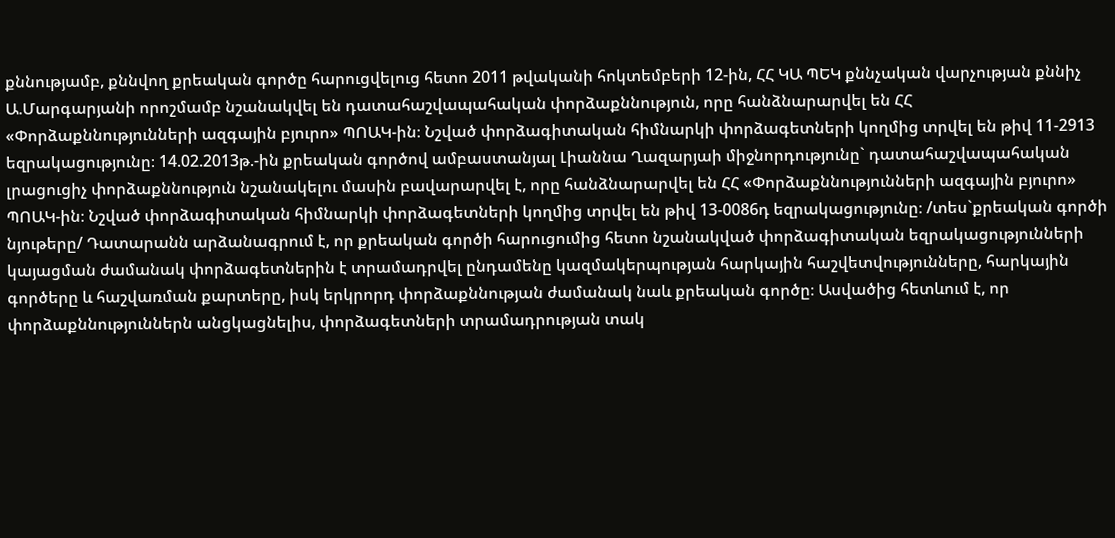քննությամբ, քննվող քրեական գործը հարուցվելուց հետո 2011 թվականի հոկտեմբերի 12-ին, ՀՀ ԿԱ ՊԵԿ քննչական վարչության քննիչ Ա.Մարգարյանի որոշմամբ նշանակվել են դատահաշվապահական փորձաքննություն, որը հանձնարարվել են ՀՀ «Փորձաքննությունների ազգային բյուրո» ՊՈԱԿ-ին։ Նշված փորձագիտական հիմնարկի փորձագետների կողմից տրվել են թիվ 11-2913 եզրակացությունը։ 14.02.2013թ.-ին քրեական գործով ամբաստանյալ Լիաննա Ղազարյաի միջնորդությունը` դատահաշվապահական լրացուցիչ փորձաքննություն նշանակելու մասին բավարարվել է, որը հանձնարարվել են ՀՀ «Փորձաքննությունների ազգային բյուրո» ՊՈԱԿ-ին։ Նշված փորձագիտական հիմնարկի փորձագետների կողմից տրվել են թիվ 13-0086դ եզրակացությունը։ /տես`քրեական գործի նյութերը/ Դատարանն արձանագրում է, որ քրեական գործի հարուցումից հետո նշանակված փորձագիտական եզրակացությունների կայացման ժամանակ փորձագետներին է տրամադրվել ընդամենը կազմակերպության հարկային հաշվետվությունները, հարկային գործերը և հաշվառման քարտերը, իսկ երկրորդ փորձաքննության ժամանակ նաև քրեական գործը։ Ասվածից հետևում է, որ փորձաքննություններն անցկացնելիս, փորձագետների տրամադրության տակ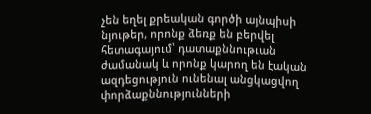չեն եղել քրեական գործի այնպիսի նյութեր, որոնք ձեռք են բերվել հետագայում՝ դատաքննութւան ժամանակ և որոնք կարող են էական ազդեցություն ունենալ անցկացվող փորձաքննությունների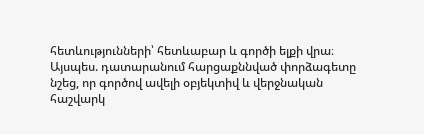հետևությունների՝ հետևաբար և գործի ելքի վրա։ Այսպես. դատարանում հարցաքննված փորձագետը նշեց, որ գործով ավելի օբյեկտիվ և վերջնական հաշվարկ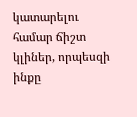կատարելու համար ճիշտ կլիներ, որպեսզի ինքը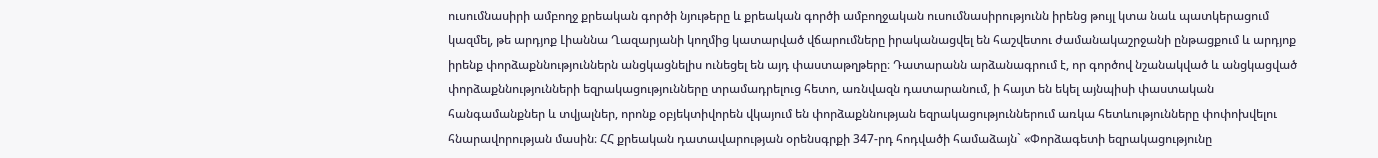ուսումնասիրի ամբողջ քրեական գործի նյութերը և քրեական գործի ամբողջական ուսումնասիրությունն իրենց թույլ կտա նաև պատկերացում կազմել, թե արդյոք Լիաննա Ղազարյանի կողմից կատարված վճարումները իրականացվել են հաշվետու ժամանակաշրջանի ընթացքում և արդյոք իրենք փորձաքննություններն անցկացնելիս ունեցել են այդ փաստաթղթերը։ Դատարանն արձանագրում է, որ գործով նշանակված և անցկացված փորձաքննությունների եզրակացությունները տրամադրելուց հետո, առնվազն դատարանում, ի հայտ են եկել այնպիսի փաստական հանգամանքներ և տվյալներ, որոնք օբյեկտիվորեն վկայում են փորձաքննության եզրակացություններում առկա հետևությունները փոփոխվելու հնարավորության մասին։ ՀՀ քրեական դատավարության օրենսգրքի 347-րդ հոդվածի համաձայն` «Փորձագետի եզրակացությունը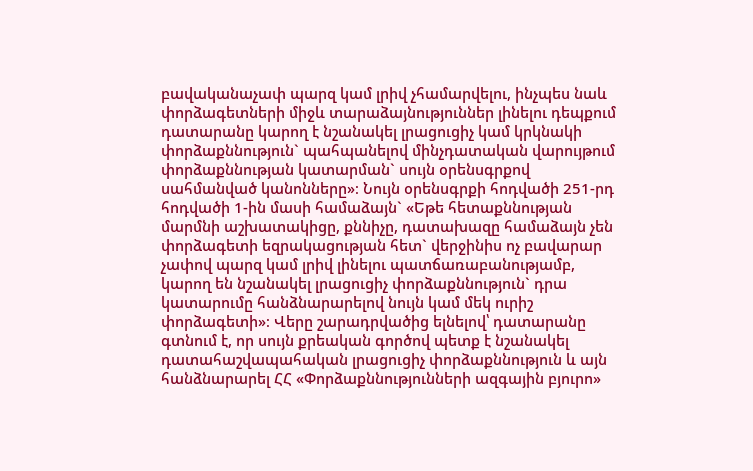բավականաչափ պարզ կամ լրիվ չհամարվելու, ինչպես նաև փորձագետների միջև տարաձայնություններ լինելու դեպքում դատարանը կարող է նշանակել լրացուցիչ կամ կրկնակի փորձաքննություն` պահպանելով մինչդատական վարույթում փորձաքննության կատարման` սույն օրենսգրքով սահմանված կանոնները»։ Նույն օրենսգրքի հոդվածի 251-րդ հոդվածի 1-ին մասի համաձայն` «Եթե հետաքննության մարմնի աշխատակիցը, քննիչը, դատախազը համաձայն չեն փորձագետի եզրակացության հետ` վերջինիս ոչ բավարար չափով պարզ կամ լրիվ լինելու պատճառաբանությամբ, կարող են նշանակել լրացուցիչ փորձաքննություն` դրա կատարումը հանձնարարելով նույն կամ մեկ ուրիշ փորձագետի»։ Վերը շարադրվածից ելնելով՝ դատարանը գտնում է, որ սույն քրեական գործով պետք է նշանակել դատահաշվապահական լրացուցիչ փորձաքննություն և այն հանձնարարել ՀՀ «Փորձաքննությունների ազգային բյուրո»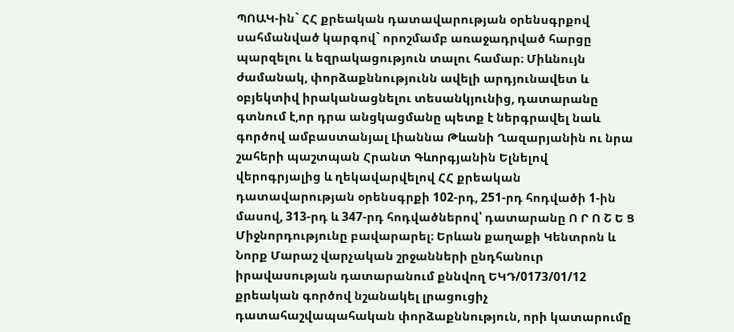ՊՈԱԿ-ին` ՀՀ քրեական դատավարության օրենսգրքով սահմանված կարգով` որոշմամբ առաջադրված հարցը պարզելու և եզրակացություն տալու համար։ Միևնույն ժամանակ, փորձաքննությունն ավելի արդյունավետ և օբյեկտիվ իրականացնելու տեսանկյունից, դատարանը գտնում է,որ դրա անցկացմանը պետք է ներգրավել նաև գործով ամբաստանյալ Լիաննա Թևանի Ղազարյանին ու նրա շահերի պաշտպան Հրանտ Գևորգյանին Ելնելով վերոգրյալից և ղեկավարվելով ՀՀ քրեական դատավարության օրենսգրքի 102-րդ, 251-րդ հոդվածի 1-ին մասով, 313-րդ և 347-րդ հոդվածներով՝ դատարանը Ո Ր Ո Շ Ե Ց Միջնորդությունը բավարարել։ Երևան քաղաքի Կենտրոն և Նորք Մարաշ վարչական շրջանների ընդհանուր իրավասության դատարանում քննվող ԵԿԴ/0173/01/12 քրեական գործով նշանակել լրացուցիչ դատահաշվապահական փորձաքննություն, որի կատարումը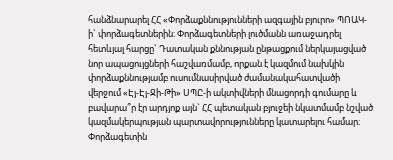հանձնարարել ՀՀ «Փորձաքննությունների ազգային բյուրո» ՊՈԱԿ-ի` փորձագետներին։ Փորձագետների լուծմանն առաջադրել հետևյալ հարցը` Դատական քննության ընթացքում ներկայացված նոր ապացույցների հաշվառմամբ, որքան է կազմում նախկին փորձաքննությամբ ուսումնասիրված ժամանակահատվածի վերջում «Էյ-Էյ-Ջի-Թի» ՍՊԸ-ի ակտիվների մնացորդի գումարը և բավարա՞ր էր արդյոք այն` ՀՀ պետական բյուջեի նկատմամբ նշված կազմակերպության պարտավորությունները կատարելու համար։ Փորձագետին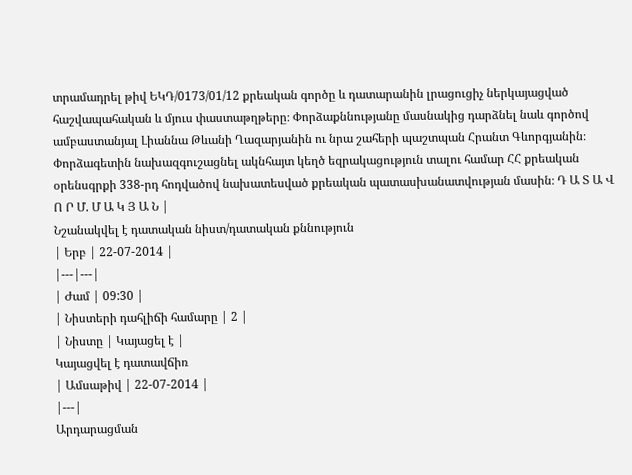տրամադրել թիվ ԵԿԴ/0173/01/12 քրեական գործը և դատարանին լրացուցիչ ներկայացված հաշվապահական և մյուս փաստաթղթերը։ Փորձաքննությանը մասնակից դարձնել նաև գործով ամբաստանյալ Լիաննա Թևանի Ղազարյանին ու նրա շահերի պաշտպան Հրանտ Գևորգյանին։ Փորձագետին նախազգուշացնել ակնհայտ կեղծ եզրակացություն տալու համար ՀՀ քրեական օրենսգրքի 338-րդ հոդվածով նախատեսված քրեական պատասխանատվության մասին։ Դ Ա Տ Ա Վ Ո Ր Մ. Մ Ա Կ Յ Ա Ն |
Նշանակվել է դատական նիստ/դատական քննություն
| Երբ | 22-07-2014 |
|---|---|
| Ժամ | 09:30 |
| Նիստերի դահլիճի համարը | 2 |
| Նիստը | Կայացել է |
Կայացվել է դատավճիռ
| Ամսաթիվ | 22-07-2014 |
|---|
Արդարացման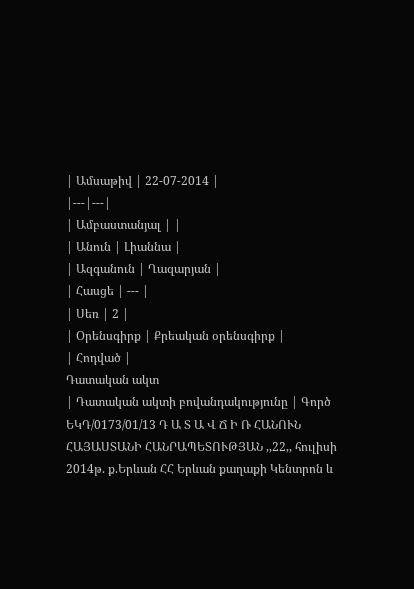| Ամսաթիվ | 22-07-2014 |
|---|---|
| Ամբաստանյալ | |
| Անուն | Լիաննա |
| Ազգանուն | Ղազարյան |
| Հասցե | --- |
| Սեռ | 2 |
| Օրենսգիրք | Քրեական օրենսգիրք |
| Հոդված |
Դատական ակտ
| Դատական ակտի բովանդակությունը | Գործ ԵԿԴ/0173/01/13 Դ Ա Տ Ա Վ Ճ Ի Ռ ՀԱՆՈՒՆ ՀԱՅԱՍՏԱՆԻ ՀԱՆՐԱՊԵՏՈՒԹՅԱՆ ,,22,, հուլիսի 2014թ. ք.Երևան ՀՀ Երևան քաղաքի Կենտրոն և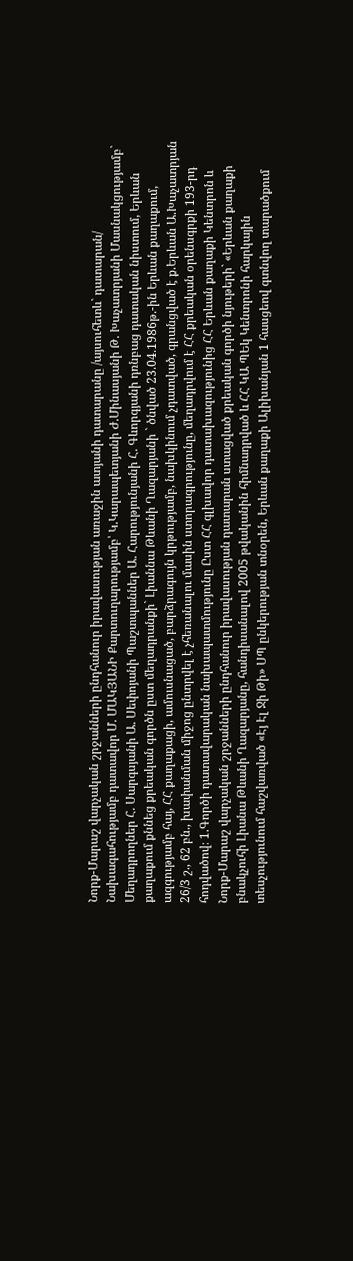Նորք-Մարաշ վարչական շրջանների ընդհանուր իրավասության առաջին ատյանի դատարանը /այսուհետև` դատարան/ Նախագահությամբ դատավոր Մ. ՄԱԿՅԱՆԻ Քարտուղարությամբ՝ Կ.Կարապետյանի Ժ.Մինասյանի Թ. Խաչատրյանի Մասնակցությամբ` Մեղադրողներ Հ. Սարգսյանի Ա. Սեփոյանի Պաշտպաններ Ա. Հարությունյանի Հ. Գևորգյանի դռնբաց դատական նիստում, Երևան քաղաքում քննեց քրեական գործն ըստ մեղադրանքի` Լիաննա Թևանի Ղազարյանի ` ծնված 23.04.1986թ.-ին Երևան քաղաքում, ազգությամբ հայ, ՀՀ քաղաքացի, ամուսնացած, բարձրագույն կրթությամբ, նախկինում չդատված, գրանցված է ք.Երևան Ա.Խաչատրյան 26/3 շ., 62 բն., խափանման միջոց ընտրվել է չհեռանալու մասին ստորագրությունը, մեղադրվում է ՀՀ քրեական օրենսգրքի 193-րդ հոդվածով։ 1.Գործի դատավարական նախապատմությունը Ըստ ՀՀ գլխավոր դատախազությունից ՀՀ Երևան քաղաքի Կենտրոն և Նորք-Մարաշ վարչական շրջանների ընդհանուր իրավասության դատարան ստացված քրեական գործի նյութերի` «Երևան քաղաքի բնակչուհի Լիանա Թևանի Ղազարյանը, հանդիսանալով 2005 թվականին հիմնադրված և ՀՀ ԿԱ ՊԵկ Կենտրոնի հարկային տեսչությունում հաշվառված «Էյ Էլ Ջի Թի» ՍՊ ընկերության տնօրեն, Երևան քաղաքի Ալիխանյան 1 հասցեով գտնվող տարածքում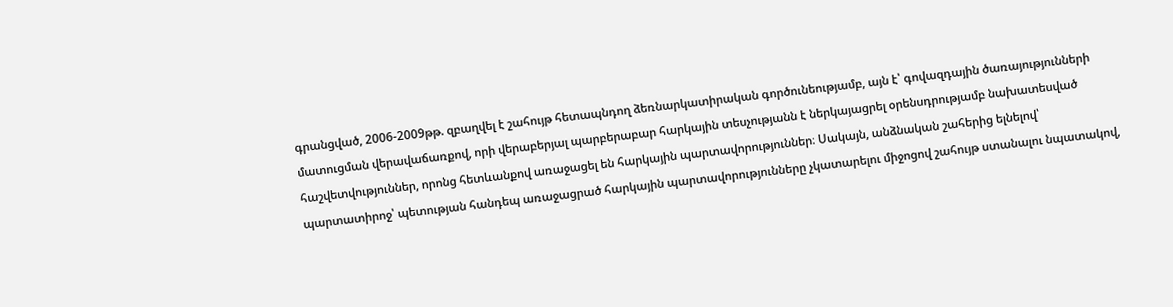գրանցված, 2006-2009թթ. զբաղվել է շահույթ հետապնդող ձեռնարկատիրական գործունեությամբ, այն է՝ գովազդային ծառայությունների մատուցման վերավաճառքով, որի վերաբերյալ պարբերաբար հարկային տեսչությանն է ներկայացրել օրենսդրությամբ նախատեսված հաշվետվություններ, որոնց հետևանքով առաջացել են հարկային պարտավորություններ։ Սակայն, անձնական շահերից ելնելով՝ պարտատիրոջ՝ պետության հանդեպ առաջացրած հարկային պարտավորությունները չկատարելու միջոցով շահույթ ստանալու նպատակով,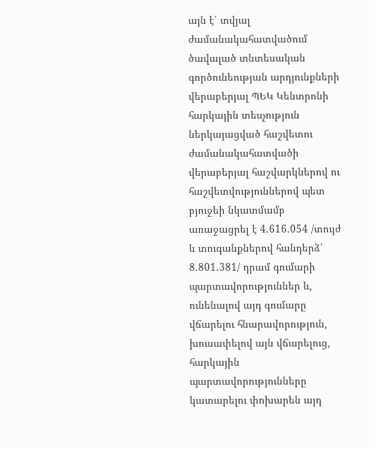այն է՝ տվյալ ժամանակահատվածում ծավալած տնտեսական գործունեության արդյունքների վերաբերյալ ՊԵԿ Կենտրոնի հարկային տեսչություն ներկայացված հաշվետու ժամանակահատվածի վերաբերյալ հաշվարկներով ու հաշվետվություններով պետ բյուջեի նկատմամբ առաջացրել է 4.616.054 /տույժ և տուգանքներով հանդերձ՝ 8.801.381/ դրամ գումարի պարտավորություններ և, ունենալով այդ գումարը վճարելու հնարավորություն, խուսափելով այն վճարելուց, հարկային պարտավորությունները կատարելու փոխարեն այդ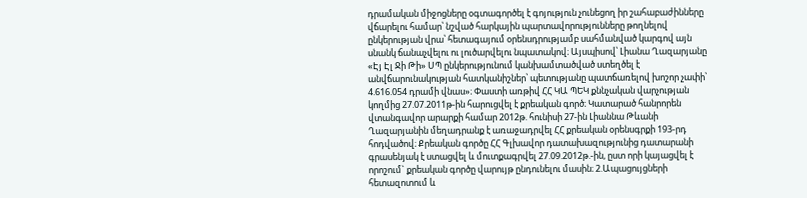դրամական միջոցները օգտագործել է գոյություն չունեցող իր շահաբաժինները վճարելու համար՝ նշված հարկային պարտավորությունները թողնելով ընկերության վրա՝ հետագայում օրենսդրությամբ սահմանված կարգով այն սնանկ ճանաչվելու ու լուծարվելու նպատակով։ Այսպիսով՝ Լիանա Ղազարյանը «Էյ Էլ Ջի Թի» ՍՊ ընկերությունում կանխամտածված ստեղծել է անվճարունակության հատկանիշներ՝ պետությանը պատճառելով խոշոր չափի՝ 4.616.054 դրամի վնաս»։ Փաստի առթիվ ՀՀ ԿԱ ՊԵԿ քննչական վարչության կողմից 27.07.2011թ-ին հարուցվել է քրեական գործ։ Կատարած հանրորեն վտանգավոր արարքի համար 2012թ. հունիսի 27-ին Լիաննա Թևանի Ղազարյանին մեղադրանք է առաջադրվել ՀՀ քրեական օրենսգրքի 193-րդ հոդվածով։ Քրեական գործը ՀՀ Գլխավոր դատախազությունից դատարանի գրասենյակ է ստացվել և մուտքագրվել 27.09.2012թ.-ին, ըստ որի կայացվել է որոշում` քրեական գործը վարույթ ընդունելու մասին։ 2.Ապացույցների հետազոտում և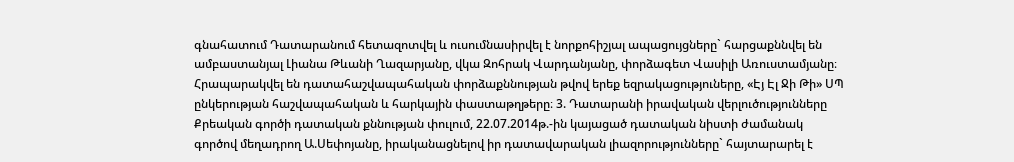գնահատում Դատարանում հետազոտվել և ուսումնասիրվել է նորքոհիշյալ ապացույցները` հարցաքննվել են ամբաստանյալ Լիանա Թևանի Ղազարյանը, վկա Զոհրակ Վարդանյանը, փորձագետ Վասիլի Առուստամյանը։ Հրապարակվել են դատահաշվապահական փորձաքննության թվով երեք եզրակացություները, «Էյ Էլ Ջի Թի» ՍՊ ընկերության հաշվապահական և հարկային փաստաթղթերը։ 3. Դատարանի իրավական վերլուծությունները Քրեական գործի դատական քննության փուլում, 22.07.2014թ.-ին կայացած դատական նիստի ժամանակ գործով մեղադրող Ա.Սեփոյանը, իրականացնելով իր դատավարական լիազորությունները` հայտարարել է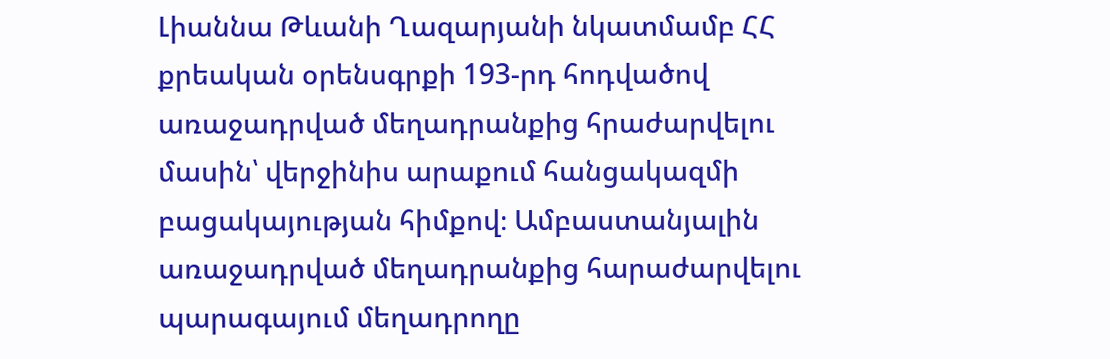Լիաննա Թևանի Ղազարյանի նկատմամբ ՀՀ քրեական օրենսգրքի 193-րդ հոդվածով առաջադրված մեղադրանքից հրաժարվելու մասին՝ վերջինիս արաքում հանցակազմի բացակայության հիմքով։ Ամբաստանյալին առաջադրված մեղադրանքից հարաժարվելու պարագայում մեղադրողը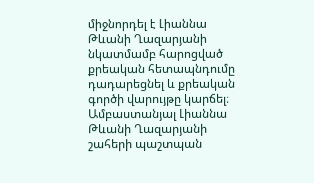միջնորդել է Լիաննա Թևանի Ղազարյանի նկատմամբ հարոցված քրեական հետապնդումը դադարեցնել և քրեական գործի վարույթը կարճել։ Ամբաստանյալ Լիաննա Թևանի Ղազարյանի շահերի պաշտպան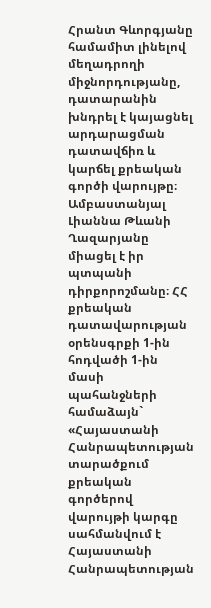Հրանտ Գևորգյանը համամիտ լինելով մեղադրողի միջնորդությանը, դատարանին խնդրել է կայացնել արդարացման դատավճիռ և կարճել քրեական գործի վարույթը։ Ամբաստանյալ Լիաննա Թևանի Ղազարյանը միացել է իր պտպանի դիրքորոշմանը։ ՀՀ քրեական դատավարության օրենսգրքի 1-ին հոդվածի 1-ին մասի պահանջների համաձայն` «Հայաստանի Հանրապետության տարածքում քրեական գործերով վարույթի կարգը սահմանվում է Հայաստանի Հանրապետության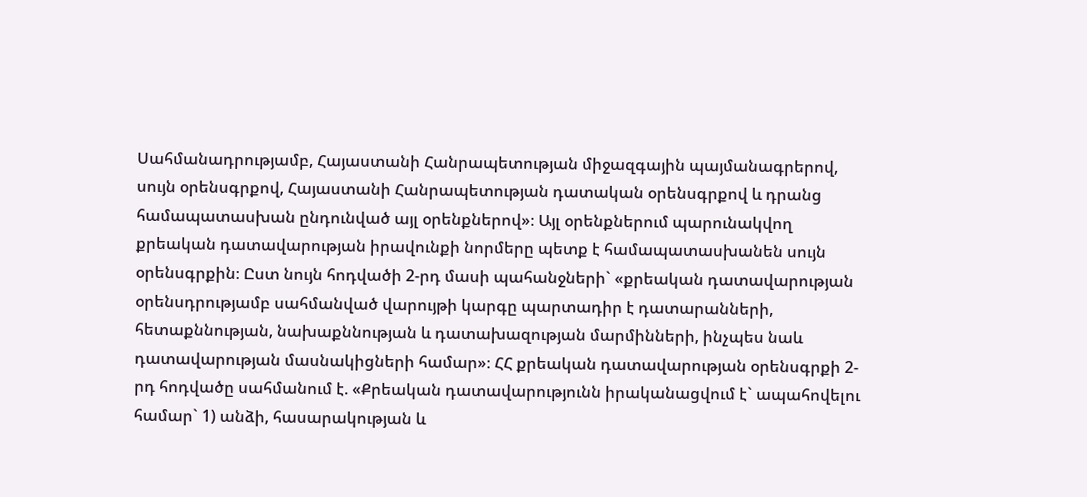Սահմանադրությամբ, Հայաստանի Հանրապետության միջազգային պայմանագրերով, սույն օրենսգրքով, Հայաստանի Հանրապետության դատական օրենսգրքով և դրանց համապատասխան ընդունված այլ օրենքներով»։ Այլ օրենքներում պարունակվող քրեական դատավարության իրավունքի նորմերը պետք է համապատասխանեն սույն օրենսգրքին։ Ըստ նույն հոդվածի 2-րդ մասի պահանջների` «քրեական դատավարության օրենսդրությամբ սահմանված վարույթի կարգը պարտադիր է դատարանների, հետաքննության, նախաքննության և դատախազության մարմինների, ինչպես նաև դատավարության մասնակիցների համար»։ ՀՀ քրեական դատավարության օրենսգրքի 2-րդ հոդվածը սահմանում է. «Քրեական դատավարությունն իրականացվում է` ապահովելու համար` 1) անձի, հասարակության և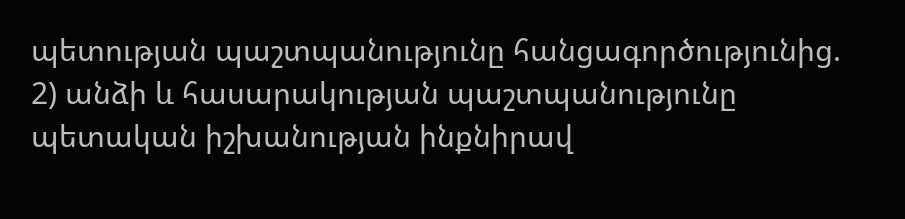պետության պաշտպանությունը հանցագործությունից. 2) անձի և հասարակության պաշտպանությունը պետական իշխանության ինքնիրավ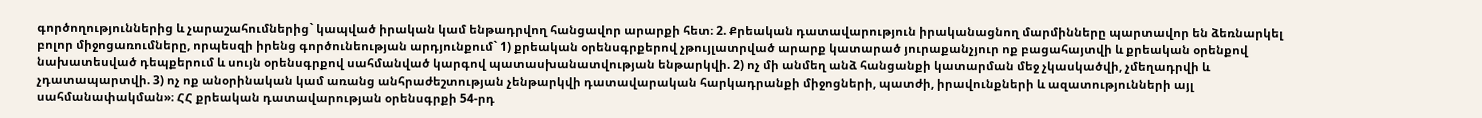գործողություններից և չարաշահումներից` կապված իրական կամ ենթադրվող հանցավոր արարքի հետ։ 2. Քրեական դատավարություն իրականացնող մարմինները պարտավոր են ձեռնարկել բոլոր միջոցառումները, որպեսզի իրենց գործունեության արդյունքում` 1) քրեական օրենսգրքերով չթույլատրված արարք կատարած յուրաքանչյուր ոք բացահայտվի և քրեական օրենքով նախատեսված դեպքերում և սույն օրենսգրքով սահմանված կարգով պատասխանատվության ենթարկվի. 2) ոչ մի անմեղ անձ հանցանքի կատարման մեջ չկասկածվի, չմեղադրվի և չդատապարտվի. 3) ոչ ոք անօրինական կամ առանց անհրաժեշտության չենթարկվի դատավարական հարկադրանքի միջոցների, պատժի, իրավունքների և ազատությունների այլ սահմանափակման»։ ՀՀ քրեական դատավարության օրենսգրքի 54-րդ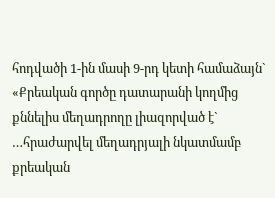հոդվածի 1-ին մասի 9-րդ կետի համաձայն` «Քրեական գործը դատարանի կողմից քննելիս մեղադրողը լիազորված է` …հրաժարվել մեղադրյալի նկատմամբ քրեական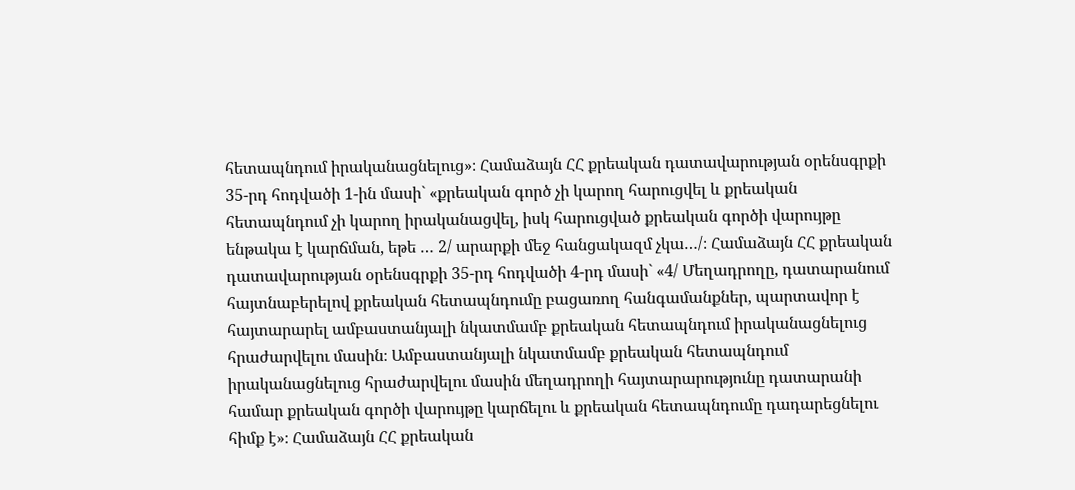հետապնդում իրականացնելուց»։ Համաձայն ՀՀ քրեական դատավարության օրենսգրքի 35-րդ հոդվածի 1-ին մասի` «քրեական գործ չի կարող հարուցվել և քրեական հետապնդում չի կարող իրականացվել, իսկ հարուցված քրեական գործի վարույթը ենթակա է կարճման, եթե … 2/ արարքի մեջ հանցակազմ չկա…/։ Համաձայն ՀՀ քրեական դատավարության օրենսգրքի 35-րդ հոդվածի 4-րդ մասի` «4/ Մեղադրողը, դատարանում հայտնաբերելով քրեական հետապնդումը բացառող հանգամանքներ, պարտավոր է հայտարարել ամբաստանյալի նկատմամբ քրեական հետապնդում իրականացնելուց հրաժարվելու մասին։ Ամբաստանյալի նկատմամբ քրեական հետապնդում իրականացնելուց հրաժարվելու մասին մեղադրողի հայտարարությունը դատարանի համար քրեական գործի վարույթը կարճելու և քրեական հետապնդումը դադարեցնելու հիմք է»։ Համաձայն ՀՀ քրեական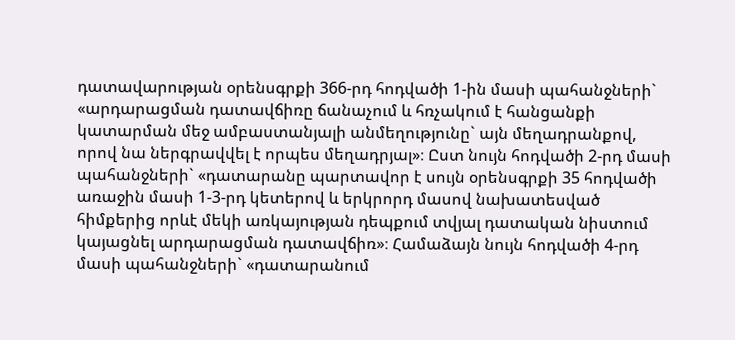դատավարության օրենսգրքի 366-րդ հոդվածի 1-ին մասի պահանջների` «արդարացման դատավճիռը ճանաչում և հռչակում է հանցանքի կատարման մեջ ամբաստանյալի անմեղությունը` այն մեղադրանքով, որով նա ներգրավվել է որպես մեղադրյալ»։ Ըստ նույն հոդվածի 2-րդ մասի պահանջների` «դատարանը պարտավոր է սույն օրենսգրքի 35 հոդվածի առաջին մասի 1-3-րդ կետերով և երկրորդ մասով նախատեսված հիմքերից որևէ մեկի առկայության դեպքում տվյալ դատական նիստում կայացնել արդարացման դատավճիռ»։ Համաձայն նույն հոդվածի 4-րդ մասի պահանջների` «դատարանում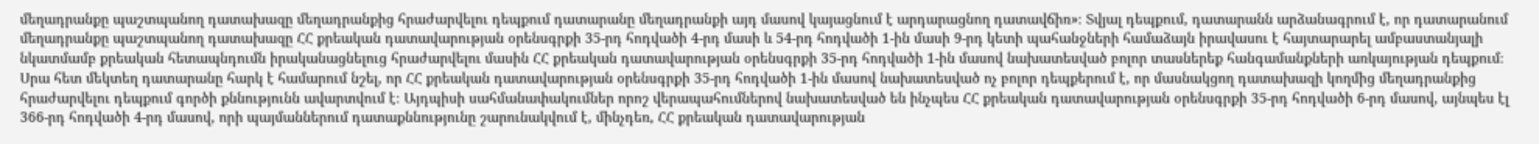մեղադրանքը պաշտպանող դատախազը մեղադրանքից հրաժարվելու դեպքում դատարանը մեղադրանքի այդ մասով կայացնում է արդարացնող դատավճիռ»։ Տվյալ դեպքում, դատարանն արձանագրում է, որ դատարանում մեղադրանքը պաշտպանող դատախազը ՀՀ քրեական դատավարության օրենսգրքի 35-րդ հոդվածի 4-րդ մասի և 54-րդ հոդվածի 1-ին մասի 9-րդ կետի պահանջների համաձայն իրավասու է հայտարարել ամբաստանյալի նկատմամբ քրեական հետապնդումն իրականացնելուց հրաժարվելու մասին ՀՀ քրեական դատավարության օրենսգրքի 35-րդ հոդվածի 1-ին մասով նախատեսված բոլոր տասներեք հանգամանքների առկայության դեպքում։ Սրա հետ մեկտեղ դատարանը հարկ է համարում նշել, որ ՀՀ քրեական դատավարության օրենսգրքի 35-րդ հոդվածի 1-ին մասով նախատեսված ոչ բոլոր դեպքերում է, որ մասնակցող դատախազի կողմից մեղադրանքից հրաժարվելու դեպքում գործի քննությունն ավարտվում է։ Այդպիսի սահմանափակումներ որոշ վերապահումներով նախատեսված են ինչպես ՀՀ քրեական դատավարության օրենսգրքի 35-րդ հոդվածի 6-րդ մասով, այնպես էլ 366-րդ հոդվածի 4-րդ մասով, որի պայմաններում դատաքննությունը շարունակվում է, մինչդեռ, ՀՀ քրեական դատավարության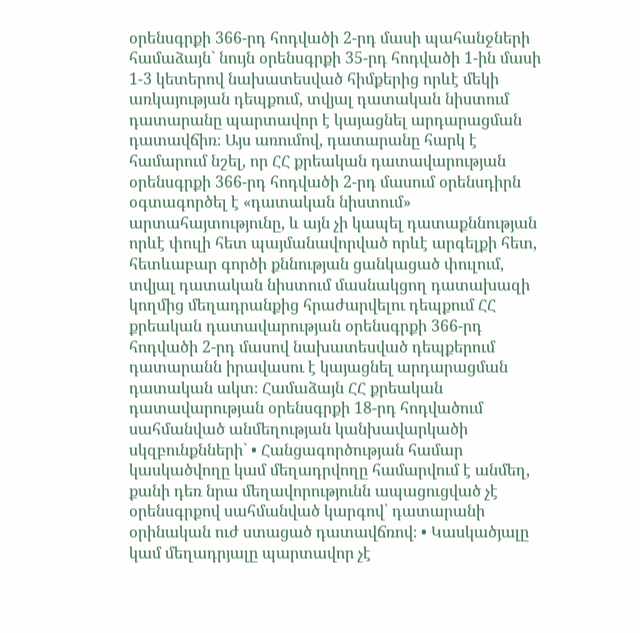օրենսգրքի 366-րդ հոդվածի 2-րդ մասի պահանջների համաձայն` նույն օրենսգրքի 35-րդ հոդվածի 1-ին մասի 1-3 կետերով նախատեսված հիմքերից որևէ մեկի առկայության դեպքում, տվյալ դատական նիստում դատարանը պարտավոր է կայացնել արդարացման դատավճիռ։ Այս առումով, դատարանը հարկ է համարում նշել, որ ՀՀ քրեական դատավարության օրենսգրքի 366-րդ հոդվածի 2-րդ մասում օրենսդիրն օգտագործել է «դատական նիստում» արտահայտությունը, և այն չի կապել դատաքննության որևէ փուլի հետ պայմանավորված որևէ արգելքի հետ, հետևաբար գործի քննության ցանկացած փուլում, տվյալ դատական նիստում մասնակցող դատախազի կողմից մեղադրանքից հրաժարվելու դեպքում ՀՀ քրեական դատավարության օրենսգրքի 366-րդ հոդվածի 2-րդ մասով նախատեսված դեպքերում դատարանն իրավասու է կայացնել արդարացման դատական ակտ։ Համաձայն ՀՀ քրեական դատավարության օրենսգրքի 18-րդ հոդվածում սահմանված անմեղության կանխավարկածի սկզբունքնների` • Հանցագործության համար կասկածվողը կամ մեղադրվողը համարվում է անմեղ, քանի դեռ նրա մեղավորությունն ապացուցված չէ օրենսգրքով սահմանված կարգով՝ դատարանի օրինական ուժ ստացած դատավճռով։ • Կասկածյալը կամ մեղադրյալը պարտավոր չէ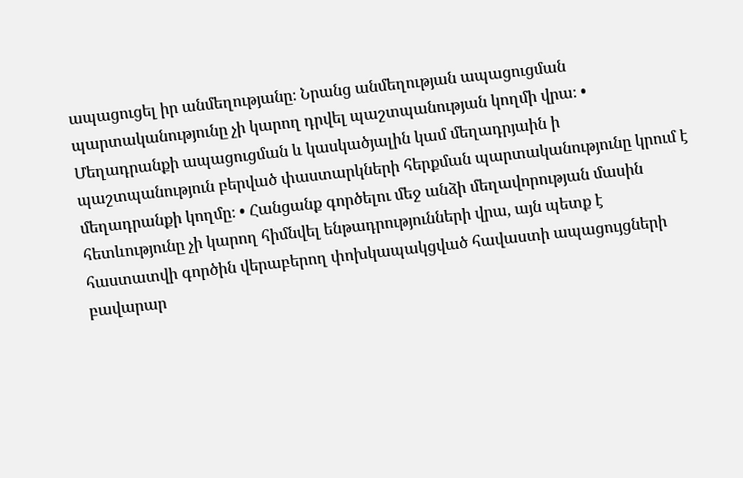ապացուցել իր անմեղությանը։ Նրանց անմեղության ապացուցման պարտականությունը չի կարող դրվել պաշտպանության կողմի վրա։ • Մեղադրանքի ապացուցման և կասկածյալին կամ մեղադրյաին ի պաշտպանություն բերված փաստարկների հերքման պարտականությունը կրում է մեղադրանքի կողմը։ • Հանցանք գործելու մեջ անձի մեղավորության մասին հետևությունը չի կարող հիմնվել ենթադրությունների վրա, այն պետք է հաստատվի գործին վերաբերող փոխկապակցված հավաստի ապացույցների բավարար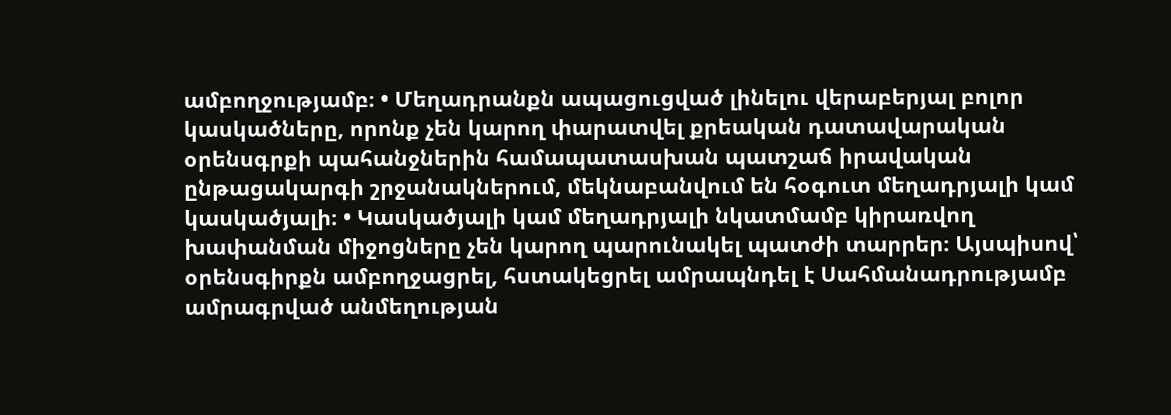ամբողջությամբ։ • Մեղադրանքն ապացուցված լինելու վերաբերյալ բոլոր կասկածները, որոնք չեն կարող փարատվել քրեական դատավարական օրենսգրքի պահանջներին համապատասխան պատշաճ իրավական ընթացակարգի շրջանակներում, մեկնաբանվում են հօգուտ մեղադրյալի կամ կասկածյալի։ • Կասկածյալի կամ մեղադրյալի նկատմամբ կիրառվող խափանման միջոցները չեն կարող պարունակել պատժի տարրեր։ Այսպիսով՝ օրենսգիրքն ամբողջացրել, հստակեցրել ամրապնդել է Սահմանադրությամբ ամրագրված անմեղության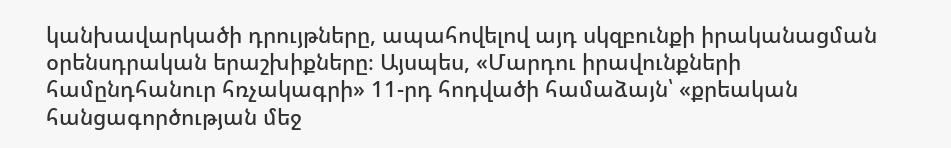կանխավարկածի դրույթները, ապահովելով այդ սկզբունքի իրականացման օրենսդրական երաշխիքները։ Այսպես, «Մարդու իրավունքների համընդհանուր հռչակագրի» 11-րդ հոդվածի համաձայն՝ «քրեական հանցագործության մեջ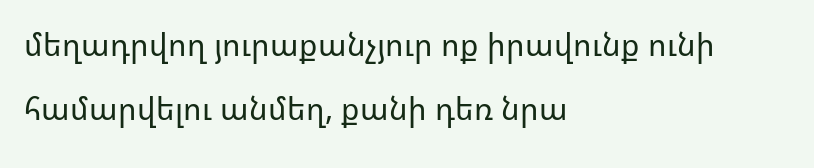մեղադրվող յուրաքանչյուր ոք իրավունք ունի համարվելու անմեղ, քանի դեռ նրա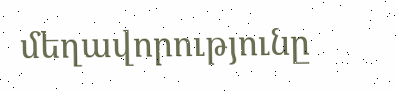մեղավորությունը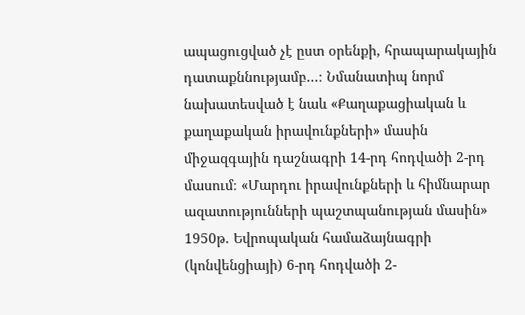ապացուցված չէ ըստ օրենքի, հրապարակային դատաքննությամբ...։ Նմանատիպ նորմ նախատեսված է նաև «Քաղաքացիական և քաղաքական իրավունքների» մասին միջազգային դաշնագրի 14-րդ հոդվածի 2-րդ մասում։ «Մարդու իրավունքների և հիմնարար ազատությունների պաշտպանության մասին» 1950թ. Եվրոպական համաձայնագրի (կոնվենցիայի) 6-րդ հոդվածի 2-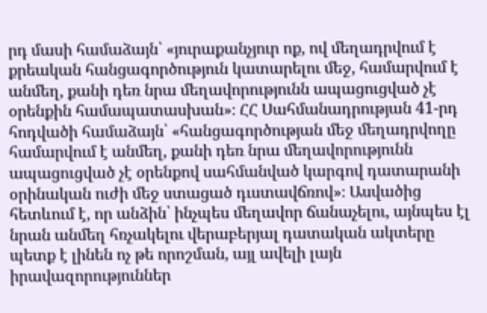րդ մասի համաձայն՝ «յուրաքանչյուր ոք, ով մեղադրվում է քրեական հանցագործություն կատարելու մեջ, համարվում է անմեղ, քանի դեռ նրա մեղավորությունն ապացուցված չէ օրենքին համապատասխան»։ ՀՀ Սահմանադրության 41-րդ հոդվածի համաձայն՝ «հանցագործության մեջ մեղադրվողը համարվում է անմեղ, քանի դեռ նրա մեղավորությունն ապացուցված չէ օրենքով սահմանված կարգով դատարանի օրինական ուժի մեջ ստացած դւստավճռով»։ Ասվածից հետևում է, որ անձին՝ ինչպես մեղավոր ճանաչելու, այնպես էլ նրան անմեղ հռչակելու վերաբերյալ դատական ակտերը պետք է լինեն ոչ թե որոշման, այլ ավելի լայն իրավազորություններ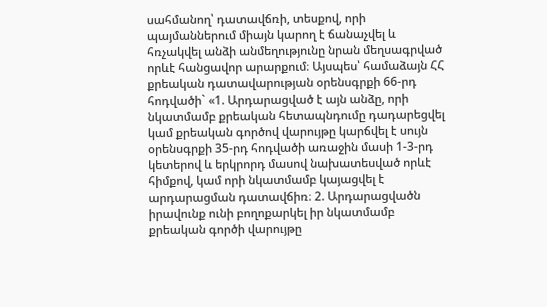սահմանող՝ դատավճռի, տեսքով, որի պայմաններում միայն կարող է ճանաչվել և հռչակվել անձի անմեղությունը նրան մեղսագրված որևէ հանցավոր արարքում։ Այսպես՝ համաձայն ՀՀ քրեական դատավարության օրենսգրքի 66-րդ հոդվածի` «1. Արդարացված է այն անձը, որի նկատմամբ քրեական հետապնդումը դադարեցվել կամ քրեական գործով վարույթը կարճվել է սույն օրենսգրքի 35-րդ հոդվածի առաջին մասի 1-3-րդ կետերով և երկրորդ մասով նախատեսված որևէ հիմքով, կամ որի նկատմամբ կայացվել է արդարացման դատավճիռ։ 2. Արդարացվածն իրավունք ունի բողոքարկել իր նկատմամբ քրեական գործի վարույթը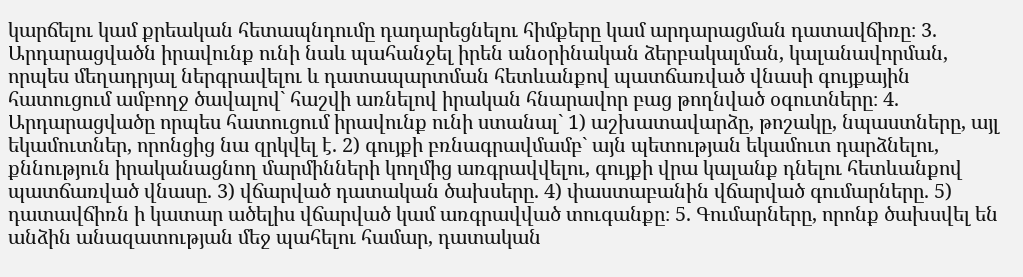կարճելու կամ քրեական հետապնդումը դադարեցնելու հիմքերը կամ արդարացման դատավճիռը։ 3. Արդարացվածն իրավունք ունի նաև պահանջել իրեն անօրինական ձերբակալման, կալանավորման, որպես մեղադրյալ ներգրավելու և դատապարտման հետևանքով պատճառված վնասի գույքային հատուցում ամբողջ ծավալով` հաշվի առնելով իրական հնարավոր բաց թողնված օգուտները։ 4. Արդարացվածը որպես հատուցում իրավունք ունի ստանալ` 1) աշխատավարձը, թոշակը, նպաստները, այլ եկամուտներ, որոնցից նա զրկվել է. 2) գույքի բռնագրավմամբ` այն պետության եկամուտ դարձնելու, քննություն իրականացնող մարմինների կողմից առգրավվելու, գույքի վրա կալանք դնելու հետևանքով պատճառված վնասը. 3) վճարված դատական ծախսերը. 4) փաստաբանին վճարված գումարները. 5) դատավճիռն ի կատար ածելիս վճարված կամ առգրավված տուգանքը։ 5. Գումարները, որոնք ծախսվել են անձին անազատության մեջ պահելու համար, դատական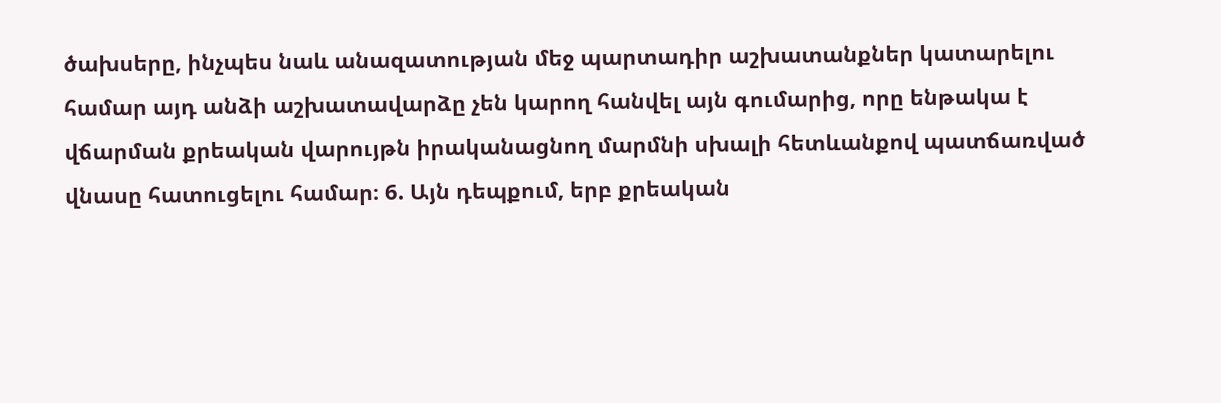ծախսերը, ինչպես նաև անազատության մեջ պարտադիր աշխատանքներ կատարելու համար այդ անձի աշխատավարձը չեն կարող հանվել այն գումարից, որը ենթակա է վճարման քրեական վարույթն իրականացնող մարմնի սխալի հետևանքով պատճառված վնասը հատուցելու համար։ 6. Այն դեպքում, երբ քրեական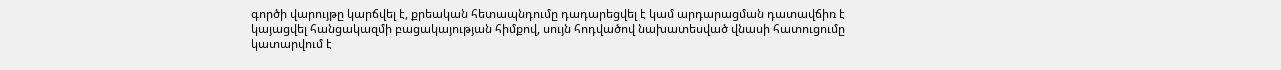գործի վարույթը կարճվել է, քրեական հետապնդումը դադարեցվել է կամ արդարացման դատավճիռ է կայացվել հանցակազմի բացակայության հիմքով, սույն հոդվածով նախատեսված վնասի հատուցումը կատարվում է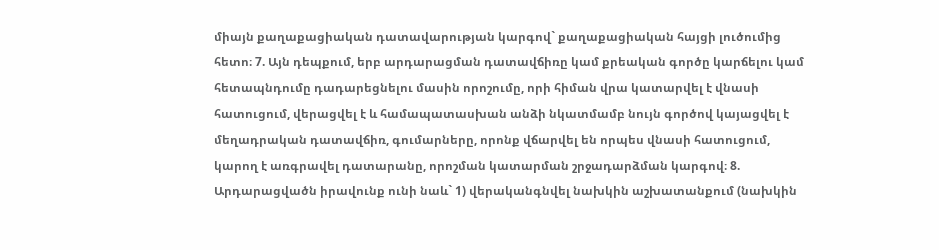միայն քաղաքացիական դատավարության կարգով` քաղաքացիական հայցի լուծումից հետո։ 7. Այն դեպքում, երբ արդարացման դատավճիռը կամ քրեական գործը կարճելու կամ հետապնդումը դադարեցնելու մասին որոշումը, որի հիման վրա կատարվել է վնասի հատուցում, վերացվել է և համապատասխան անձի նկատմամբ նույն գործով կայացվել է մեղադրական դատավճիռ, գումարները, որոնք վճարվել են որպես վնասի հատուցում, կարող է առգրավել դատարանը, որոշման կատարման շրջադարձման կարգով։ 8. Արդարացվածն իրավունք ունի նաև` 1) վերականգնվել նախկին աշխատանքում (նախկին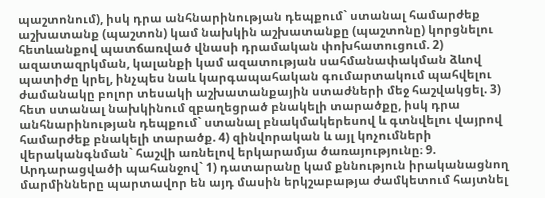պաշտոնում), իսկ դրա անհնարինության դեպքում` ստանալ համարժեք աշխատանք (պաշտոն) կամ նախկին աշխատանքը (պաշտոնը) կորցնելու հետևանքով պատճառված վնասի դրամական փոխհատուցում. 2) ազատազրկման, կալանքի կամ ազատության սահմանափակման ձևով պատիժը կրել, ինչպես նաև կարգապահական գումարտակում պահվելու ժամանակը բոլոր տեսակի աշխատանքային ստաժների մեջ հաշվակցել. 3) հետ ստանալ նախկինում զբաղեցրած բնակելի տարածքը, իսկ դրա անհնարինության դեպքում` ստանալ բնակմակերեսով և գտնվելու վայրով համարժեք բնակելի տարածք. 4) զինվորական և այլ կոչումների վերականգնման` հաշվի առնելով երկարամյա ծառայությունը։ 9. Արդարացվածի պահանջով` 1) դատարանը կամ քննություն իրականացնող մարմինները պարտավոր են այդ մասին երկշաբաթյա ժամկետում հայտնել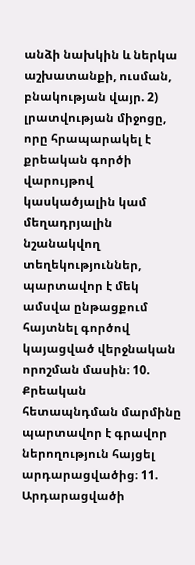անձի նախկին և ներկա աշխատանքի, ուսման, բնակության վայր. 2) լրատվության միջոցը, որը հրապարակել է քրեական գործի վարույթով կասկածյալին կամ մեղադրյալին նշանակվող տեղեկություններ, պարտավոր է մեկ ամսվա ընթացքում հայտնել գործով կայացված վերջնական որոշման մասին։ 10. Քրեական հետապնդման մարմինը պարտավոր է գրավոր ներողություն հայցել արդարացվածից։ 11. Արդարացվածի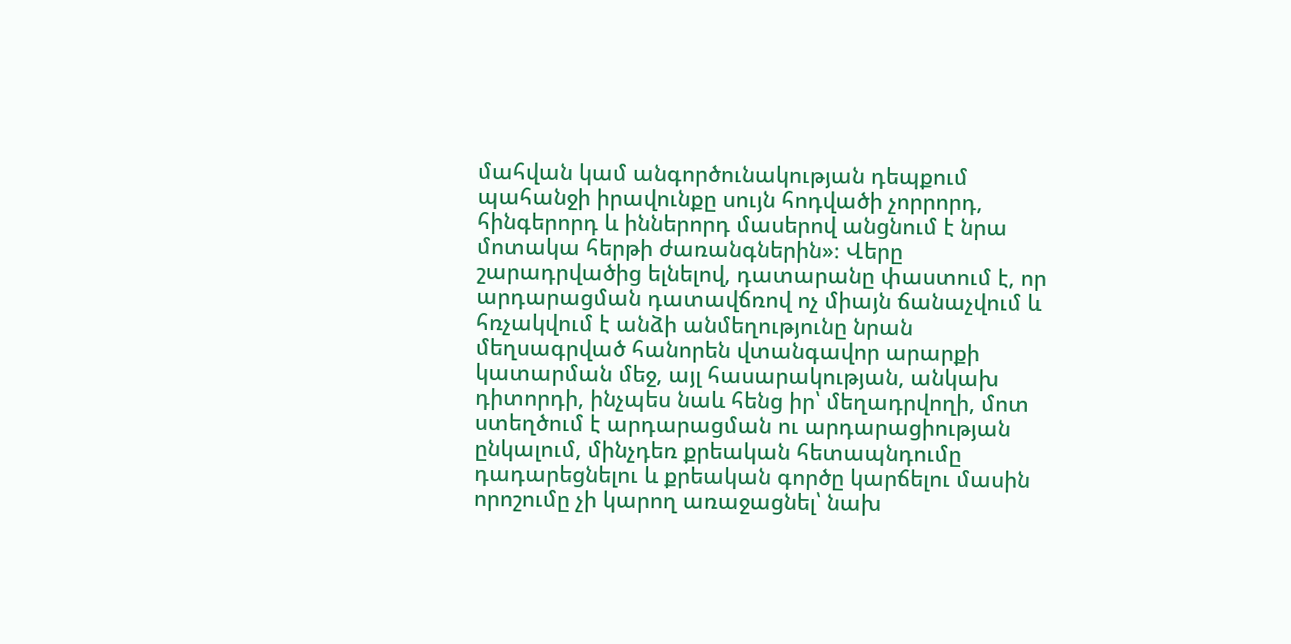մահվան կամ անգործունակության դեպքում պահանջի իրավունքը սույն հոդվածի չորրորդ, հինգերորդ և իններորդ մասերով անցնում է նրա մոտակա հերթի ժառանգներին»։ Վերը շարադրվածից ելնելով, դատարանը փաստում է, որ արդարացման դատավճռով ոչ միայն ճանաչվում և հռչակվում է անձի անմեղությունը նրան մեղսագրված հանորեն վտանգավոր արարքի կատարման մեջ, այլ հասարակության, անկախ դիտորդի, ինչպես նաև հենց իր՝ մեղադրվողի, մոտ ստեղծում է արդարացման ու արդարացիության ընկալում, մինչդեռ քրեական հետապնդումը դադարեցնելու և քրեական գործը կարճելու մասին որոշումը չի կարող առաջացնել՝ նախ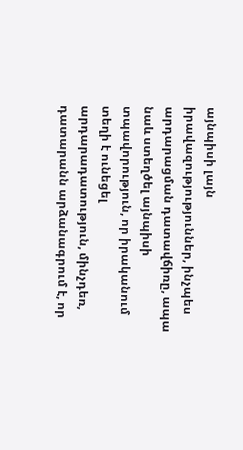այնպիսի լայն իրավազությություններ, ինչպես արդարացման դատավճիռը, ապա նաև ստեղծել այնպիսի տպավորություն, որ իրականում տեղի է ունեցել արդարադատություն, մինչդեռ, դատարանն արձանագրում է, որ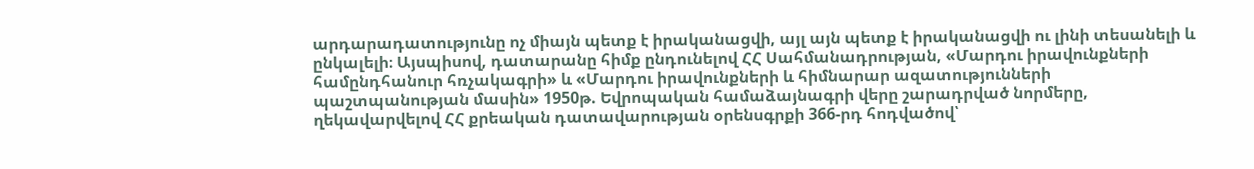արդարադատությունը ոչ միայն պետք է իրականացվի, այլ այն պետք է իրականացվի ու լինի տեսանելի և ընկալելի։ Այսպիսով, դատարանը հիմք ընդունելով ՀՀ Սահմանադրության, «Մարդու իրավունքների համընդհանուր հռչակագրի» և «Մարդու իրավունքների և հիմնարար ազատությունների պաշտպանության մասին» 1950թ. Եվրոպական համաձայնագրի վերը շարադրված նորմերը, ղեկավարվելով ՀՀ քրեական դատավարության օրենսգրքի 366-րդ հոդվածով՝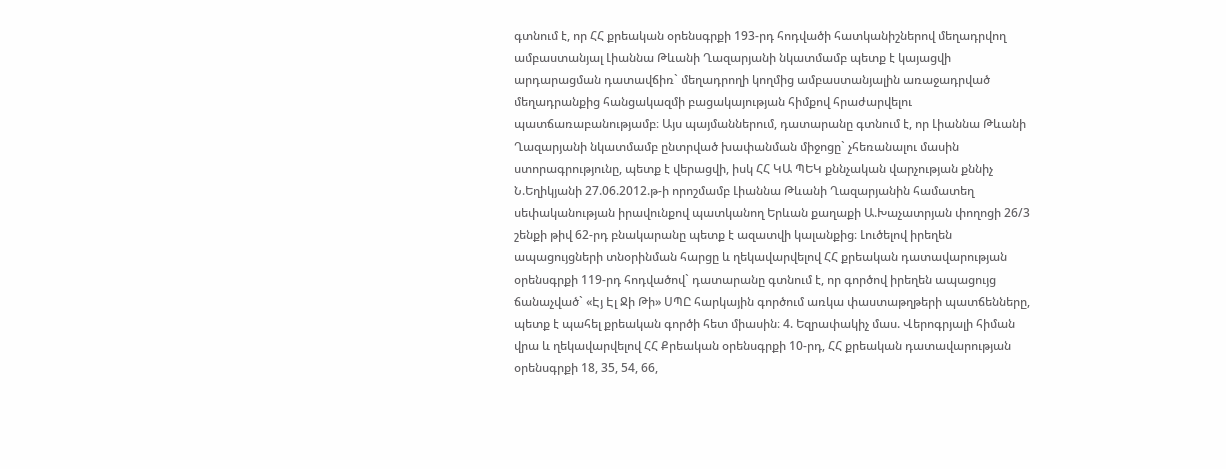գտնում է, որ ՀՀ քրեական օրենսգրքի 193-րդ հոդվածի հատկանիշներով մեղադրվող ամբաստանյալ Լիաննա Թևանի Ղազարյանի նկատմամբ պետք է կայացվի արդարացման դատավճիռ` մեղադրողի կողմից ամբաստանյալին առաջադրված մեղադրանքից հանցակազմի բացակայության հիմքով հրաժարվելու պատճառաբանությամբ։ Այս պայմաններում, դատարանը գտնում է, որ Լիաննա Թևանի Ղազարյանի նկատմամբ ընտրված խափանման միջոցը` չհեռանալու մասին ստորագրությունը, պետք է վերացվի, իսկ ՀՀ ԿԱ ՊԵԿ քննչական վարչության քննիչ Ն.Եղիկյանի 27.06.2012.թ-ի որոշմամբ Լիաննա Թևանի Ղազարյանին համատեղ սեփականության իրավունքով պատկանող Երևան քաղաքի Ա.Խաչատրյան փողոցի 26/3 շենքի թիվ 62-րդ բնակարանը պետք է ազատվի կալանքից։ Լուծելով իրեղեն ապացույցների տնօրինման հարցը և ղեկավարվելով ՀՀ քրեական դատավարության օրենսգրքի 119-րդ հոդվածով` դատարանը գտնում է, որ գործով իրեղեն ապացույց ճանաչված` «Էյ Էլ Ջի Թի» ՍՊԸ հարկային գործում առկա փաստաթղթերի պատճենները, պետք է պահել քրեական գործի հետ միասին։ 4. Եզրափակիչ մաս. Վերոգրյալի հիման վրա և ղեկավարվելով ՀՀ Քրեական օրենսգրքի 10-րդ, ՀՀ քրեական դատավարության օրենսգրքի 18, 35, 54, 66,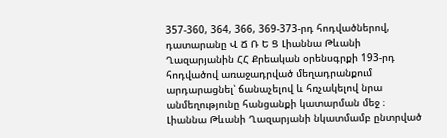357-360, 364, 366, 369-373-րդ հոդվածներով, դատարանը Վ Ճ Ռ Ե Ց Լիաննա Թևանի Ղազարյանին ՀՀ Քրեական օրենսգրքի 193-րդ հոդվածով առաջադրված մեղադրանքում արդարացնել՝ ճանաչելով և հռչակելով նրա անմեղությունը հանցանքի կատարման մեջ ։ Լիաննա Թևանի Ղազարյանի նկատմամբ ընտրված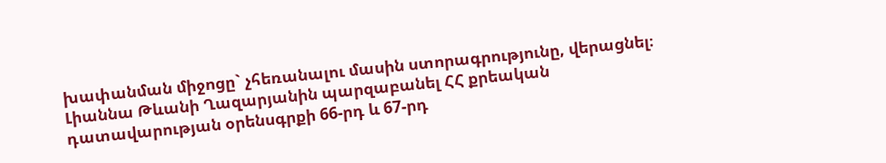խափանման միջոցը` չհեռանալու մասին ստորագրությունը, վերացնել։ Լիաննա Թևանի Ղազարյանին պարզաբանել ՀՀ քրեական դատավարության օրենսգրքի 66-րդ և 67-րդ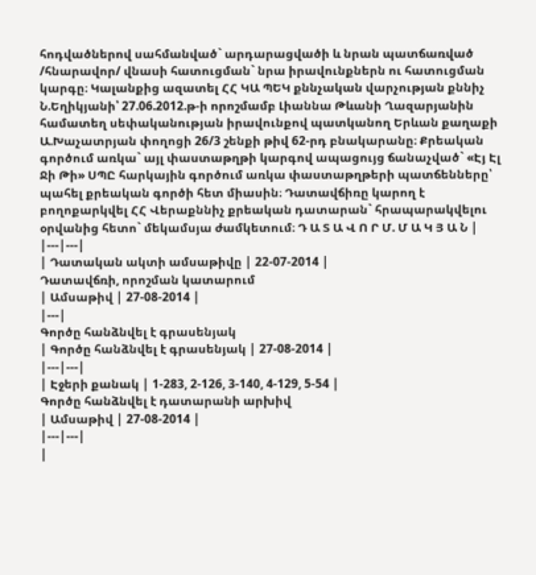հոդվածներով սահմանված` արդարացվածի և նրան պատճառված /հնարավոր/ վնասի հատուցման` նրա իրավունքներն ու հատուցման կարգը։ Կալանքից ազատել ՀՀ ԿԱ ՊԵԿ քննչական վարչության քննիչ Ն.Եղիկյանի՝ 27.06.2012.թ-ի որոշմամբ Լիաննա Թևանի Ղազարյանին համատեղ սեփականության իրավունքով պատկանող Երևան քաղաքի Ա.Խաչատրյան փողոցի 26/3 շենքի թիվ 62-րդ բնակարանը։ Քրեական գործում առկա` այլ փաստաթղթի կարգով ապացույց ճանաչված` «Էյ Էլ Ջի Թի» ՍՊԸ հարկային գործում առկա փաստաթղթերի պատճենները՝ պահել քրեական գործի հետ միասին։ Դատավճիռը կարող է բողոքարկվել ՀՀ Վերաքննիչ քրեական դատարան` հրապարակվելու օրվանից հետո` մեկամսյա ժամկետում։ Դ Ա Տ Ա Վ Ո Ր Մ. Մ Ա Կ Յ Ա Ն |
|---|---|
| Դատական ակտի ամսաթիվը | 22-07-2014 |
Դատավճռի, որոշման կատարում
| Ամսաթիվ | 27-08-2014 |
|---|
Գործը հանձնվել է գրասենյակ
| Գործը հանձնվել է գրասենյակ | 27-08-2014 |
|---|---|
| Էջերի քանակ | 1-283, 2-126, 3-140, 4-129, 5-54 |
Գործը հանձնվել է դատարանի արխիվ
| Ամսաթիվ | 27-08-2014 |
|---|---|
|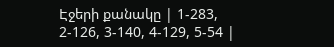Էջերի քանակը | 1-283, 2-126, 3-140, 4-129, 5-54 |